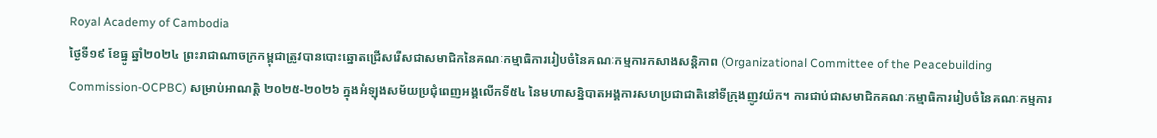Royal Academy of Cambodia
ថ្ងៃទី១៩ ខែធ្នូ ឆ្នាំ២០២៤ ព្រះរាជាណាចក្រកម្ពុជាត្រូវបានបោះឆ្នោតជ្រើសរើសជាសមាជិកនៃគណៈកម្មាធិការរៀបចំនៃគណៈកម្មការកសាងសន្តិភាព (Organizational Committee of the Peacebuilding Commission-OCPBC) សម្រាប់អាណត្តិ ២០២៥-២០២៦ ក្នុងអំឡុងសម័យប្រជុំពេញអង្គលើកទី៥៤ នៃមហាសន្និបាតអង្គការសហប្រជាជាតិនៅទីក្រុងញូវយ៉ក។ ការជាប់ជាសមាជិកគណៈកម្មាធិការរៀបចំនៃគណៈកម្មការ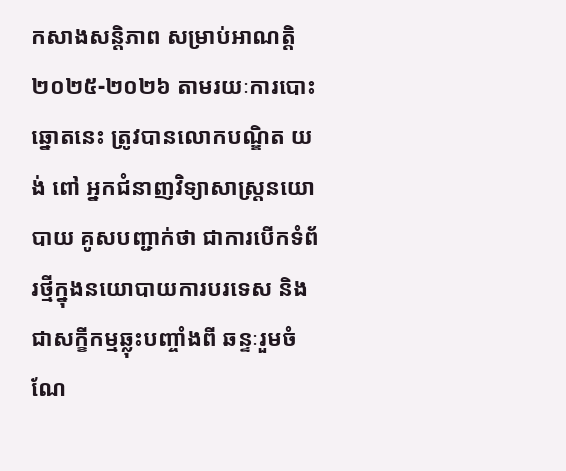កសាងសន្តិភាព សម្រាប់អាណត្តិ ២០២៥-២០២៦ តាមរយៈការបោះឆ្នោតនេះ ត្រូវបានលោកបណ្ឌិត យង់ ពៅ អ្នកជំនាញវិទ្យាសាស្ត្រនយោបាយ គូសបញ្ជាក់ថា ជាការបើកទំព័រថ្មីក្នុងនយោបាយការបរទេស និងជាសក្ខីកម្មឆ្លុះបញ្ចាំងពី ឆន្ទៈរួមចំណែ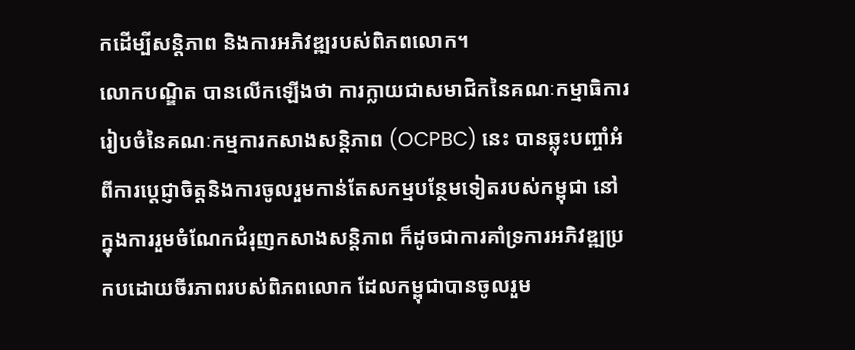កដើម្បីសន្តិភាព និងការអភិវឌ្ឍរបស់ពិភពលោក។
លោកបណ្ឌិត បានលើកឡើងថា ការក្លាយជាសមាជិកនៃគណៈកម្មាធិការរៀបចំនៃគណៈកម្មការកសាងសន្តិភាព (OCPBC) នេះ បានឆ្លុះបញ្ចាំអំពីការប្តេជ្ញាចិត្តនិងការចូលរួមកាន់តែសកម្មបន្ថែមទៀតរបស់កម្ពុជា នៅក្នុងការរួមចំណែកជំរុញកសាងសន្តិភាព ក៏ដូចជាការគាំទ្រការអភិវឌ្ឍប្រកបដោយចីរភាពរបស់ពិភពលោក ដែលកម្ពុជាបានចូលរួម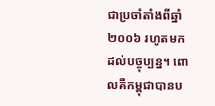ជាប្រចាំតាំងពីឆ្នាំ២០០៦ រហូតមកដល់បច្ចុប្បន្ន។ ពោលគឺកម្ពុជាបានប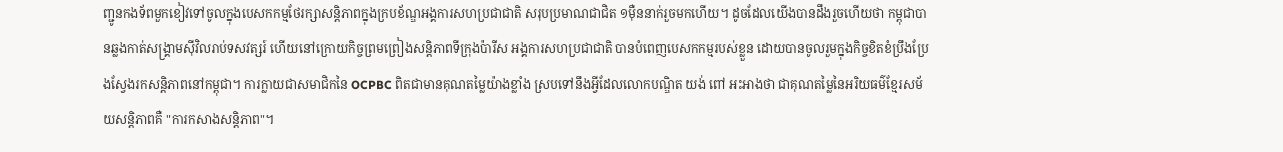ញ្ជូនកងទ័ពមួកខៀវទៅចូលក្នុងបេសកកម្មថែរក្សាសន្តិភាពក្នុងក្របខ័ណ្ឌអង្គការសហប្រជាជាតិ សរុបប្រមាណជាជិត ១ម៉ឺននាក់រួចមកហើយ។ ដូចដែលយើងបានដឹងរួចហើយថា កម្ពុជាបានឆ្លងកាត់សង្គ្រាមស៊ីវិលរាប់ទសវត្សរ៍ ហើយនៅក្រោយកិច្ចព្រមព្រៀងសន្តិភាពទីក្រុងប៉ារីស អង្គការសហប្រជាជាតិ បានបំពេញបេសកកម្មរបស់ខ្លួន ដោយបានចូលរួមក្នុងកិច្ចខិតខំប្រឹងប្រែងស្វែងរកសន្តិភាពនៅកម្ពុជា។ ការក្លាយជាសមាជិកនៃ OCPBC ពិតជាមានគុណតម្លៃយ៉ាងខ្លាំង ស្របទៅនឹងអ្វីដែលលោកបណ្ឌិត យង់ ពៅ អះអាងថា ជាគុណតម្លៃនៃអរិយធម៌ខ្មែរសម័យសន្តិភាពគឺ "ការកសាងសន្តិភាព"។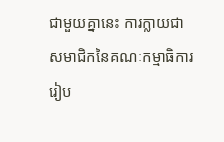ជាមួយគ្នានេះ ការក្លាយជាសមាជិកនៃគណៈកម្មាធិការរៀប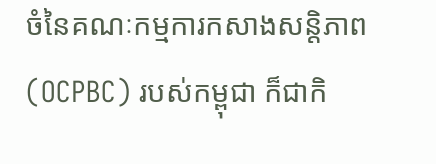ចំនៃគណៈកម្មការកសាងសន្តិភាព (OCPBC) របស់កម្ពុជា ក៏ជាកិ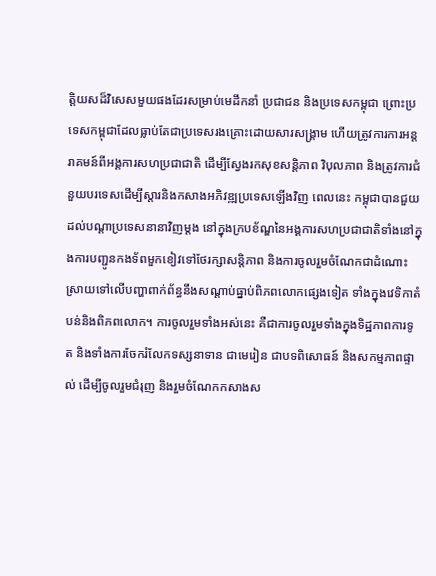ត្តិយសដ៏វិសេសមួយផងដែរសម្រាប់មេដឹកនាំ ប្រជាជន និងប្រទេសកម្ពុជា ព្រោះប្រទេសកម្ពុជាដែលធ្លាប់តែជាប្រទេសរងគ្រោះដោយសារសង្គ្រាម ហើយត្រូវការការអន្តរាគមន៍ពីអង្គការសហប្រជាជាតិ ដើម្បីស្វែងរកសុខសន្តិភាព វិបុលភាព និងត្រូវការជំនួយបរទេសដើម្បីស្ដារនិងកសាងអភិវឌ្ឍប្រទេសឡើងវិញ ពេលនេះ កម្ពុជាបានជួយដល់បណ្ដាប្រទេសនានាវិញម្ដង នៅក្នុងក្របខ័ណ្ឌនៃអង្គការសហប្រជាជាតិទាំងនៅក្នុងការបញ្ជូនកងទ័ពមួកខៀវទៅថែរក្សាសន្តិភាព និងការចូលរួមចំណែកជាដំណោះស្រាយទៅលើបញ្ហាពាក់ព័ន្ធនឹងសណ្ដាប់ធ្នាប់ពិភពលោកផ្សេងទៀត ទាំងក្នុងវេទិកាតំបន់និងពិភពលោក។ ការចូលរួមទាំងអស់នេះ គឺជាការចូលរួមទាំងក្នុងទិដ្ឋភាពការទូត និងទាំងការចែករំលែកទស្សនាទាន ជាមេរៀន ជាបទពិសោធន៍ និងសកម្មភាពផ្ទាល់ ដើម្បីចូលរួមជំរុញ និងរួមចំណែកកសាងស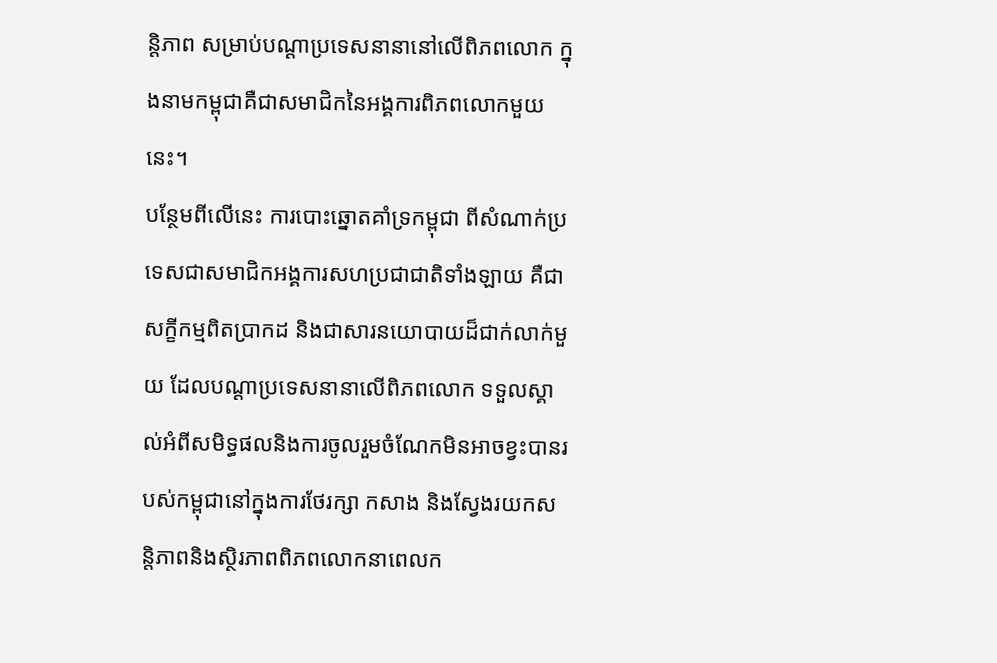ន្តិភាព សម្រាប់បណ្ដាប្រទេសនានានៅលើពិភពលោក ក្នុងនាមកម្ពុជាគឺជាសមាជិកនៃអង្គការពិភពលោកមួយនេះ។
បន្ថែមពីលើនេះ ការបោះឆ្នោតគាំទ្រកម្ពុជា ពីសំណាក់ប្រទេសជាសមាជិកអង្គការសហប្រជាជាតិទាំងឡាយ គឺជាសក្ខីកម្មពិតប្រាកដ និងជាសារនយោបាយដ៏ជាក់លាក់មួយ ដែលបណ្ដាប្រទេសនានាលើពិភពលោក ទទួលស្គាល់អំពីសមិទ្ធផលនិងការចូលរួមចំណែកមិនអាចខ្វះបានរបស់កម្ពុជានៅក្នុងការថែរក្សា កសាង និងស្វែងរយកសន្តិភាពនិងស្ថិរភាពពិភពលោកនាពេលក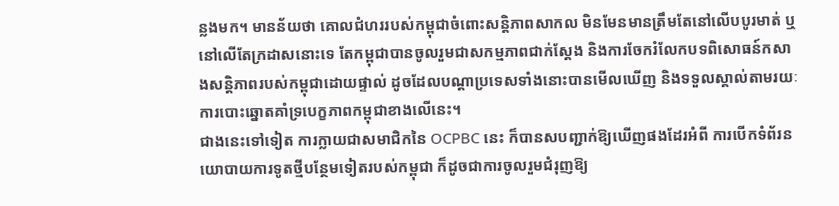ន្លងមក។ មានន័យថា គោលជំហររបស់កម្ពុជាចំពោះសន្តិភាពសាកល មិនមែនមានត្រឹមតែនៅលើបបូរមាត់ ឬនៅលើតែក្រដាសនោះទេ តែកម្ពុជាបានចូលរួមជាសកម្មភាពជាក់ស្ដែង និងការចែករំលែកបទពិសោធន៍កសាងសន្តិភាពរបស់កម្ពុជាដោយផ្ទាល់ ដូចដែលបណ្ដាប្រទេសទាំងនោះបានមើលឃើញ និងទទួលស្គាល់តាមរយៈការបោះឆ្នោតគាំទ្របេក្ខភាពកម្ពុជាខាងលើនេះ។
ជាងនេះទៅទៀត ការក្លាយជាសមាជិកនៃ OCPBC នេះ ក៏បានសបញ្ជាក់ឱ្យឃើញផងដែរអំពី ការបើកទំព័រនយោបាយការទូតថ្មីបន្ថែមទៀតរបស់កម្ពុជា ក៏ដូចជាការចូលរួមជំរុញឱ្យ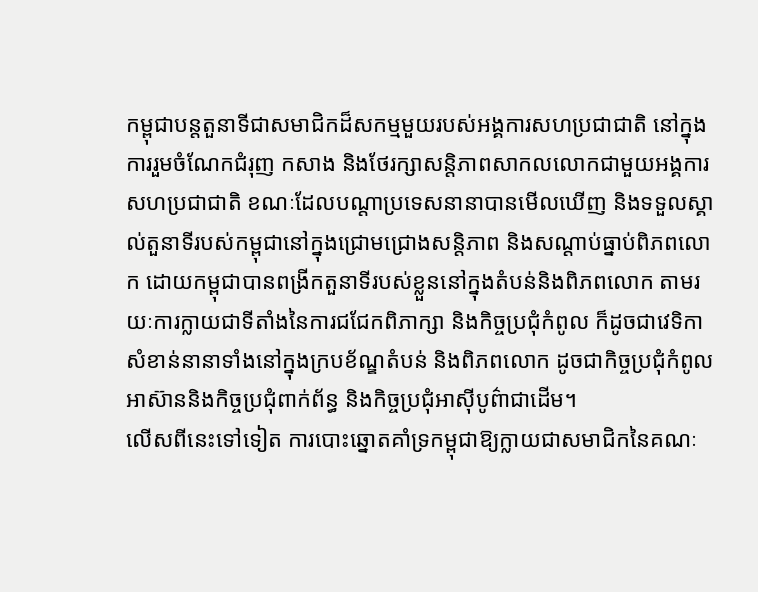កម្ពុជាបន្តតួនាទីជាសមាជិកដ៏សកម្មមួយរបស់អង្គការសហប្រជាជាតិ នៅក្នុងការរួមចំណែកជំរុញ កសាង និងថែរក្សាសន្តិភាពសាកលលោកជាមួយអង្គការសហប្រជាជាតិ ខណៈដែលបណ្ដាប្រទេសនានាបានមើលឃើញ និងទទួលស្គាល់តួនាទីរបស់កម្ពុជានៅក្នុងជ្រោមជ្រោងសន្តិភាព និងសណ្ដាប់ធ្នាប់ពិភពលោក ដោយកម្ពុជាបានពង្រីកតួនាទីរបស់ខ្លួននៅក្នុងតំបន់និងពិភពលោក តាមរយៈការក្លាយជាទីតាំងនៃការជជែកពិភាក្សា និងកិច្ចប្រជុំកំពូល ក៏ដូចជាវេទិកាសំខាន់នានាទាំងនៅក្នុងក្របខ័ណ្ឌតំបន់ និងពិភពលោក ដូចជាកិច្ចប្រជុំកំពូលអាស៊ាននិងកិច្ចប្រជុំពាក់ព័ន្ធ និងកិច្ចប្រជុំអាស៊ីបូព៌ាជាដើម។
លើសពីនេះទៅទៀត ការបោះឆ្នោតគាំទ្រកម្ពុជាឱ្យក្លាយជាសមាជិកនៃគណៈ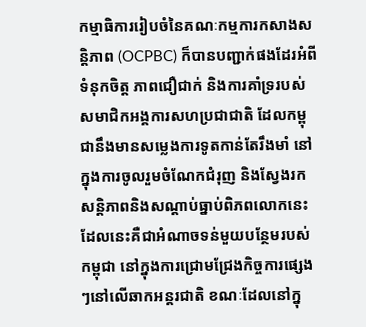កម្មាធិការរៀបចំនៃគណៈកម្មការកសាងសន្តិភាព (OCPBC) ក៏បានបញ្ជាក់ផងដែរអំពីទំនុកចិត្ត ភាពជឿជាក់ និងការគាំទ្ររបស់សមាជិកអង្គការសហប្រជាជាតិ ដែលកម្ពុជានឹងមានសម្លេងការទូតកាន់តែរឹងមាំ នៅក្នុងការចូលរួមចំណែកជំរុញ និងស្វែងរកសន្តិភាពនិងសណ្ដាប់ធ្នាប់ពិភពលោកនេះ ដែលនេះគឺជាអំណាចទន់មួយបន្ថែមរបស់កម្ពុជា នៅក្នុងការជ្រោមជ្រែងកិច្ចការផ្សេងៗនៅលើឆាកអន្តរជាតិ ខណៈដែលនៅក្នុ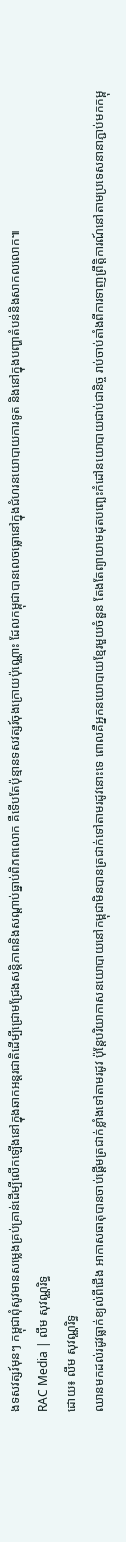ងទសវត្សរ៍មុនៗ កម្ពុជាពុំសូវមានសម្លេងគ្រប់គ្រាន់ដើម្បីលើកឡើងនៅក្នុងឆាកអន្តរជាតិដើម្បីជ្រោមជ្រែងសន្តិភាពនិងសណ្ដាប់ធ្នាប់ពិភពលោក គឺទើបតែប៉ុន្មានទសវត្សរ៍ចុងក្រោយប៉ុណ្ណោះ ដែលកម្ពុជាបានលេចធ្លោនៅក្នុងជំហរនយោបាយការទូត និងនៅក្នុងបញ្ហាតំបន់និងសាកលលោក៕
RAC Media | លឹម សុវណ្ណរិទ្ធ
ដោយ៖ លឹម សុវណ្ណរិទ្ធ
ឈានមកដល់រដូវធ្លាក់ខ្យល់ពីជើង អាកាសធាតុបានចាប់ផ្ដើមត្រជាក់ខ្លាំងទៅតាមរដូវ ប៉ុន្តែបរិយាកាសនយោបាយនៅកម្ពុជាមិនបានត្រជាក់ទៅតាមរដូវនោះទេ ពោលគឺអ្នកនយោបាយខ្មែរមួយចំនួន តែងតែព្យាយាមដុតបញ្ឆេះកំដៅនយោបាយជាប់ជានិច្ច រាប់ចាប់តាំងពីការទាញព្រឹត្តិការណ៍នៅតាមប្រទេសនានាភ្ជាប់មកកម្ពុ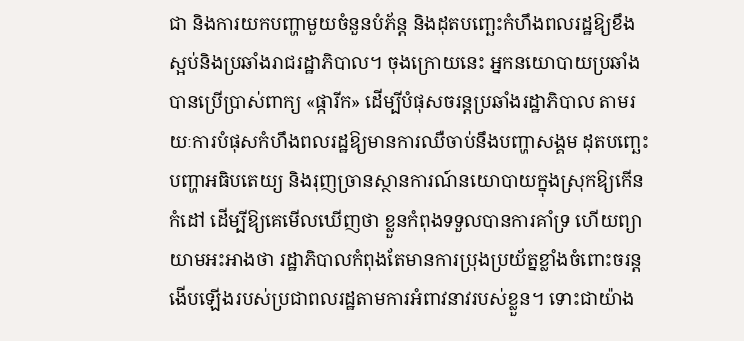ជា និងការយកបញ្ហាមួយចំនួនបំភ័ន្ត និងដុតបញ្ឆេះកំហឹងពលរដ្ឋឱ្យខឹងស្អប់និងប្រឆាំងរាជរដ្ឋាភិបាល។ ចុងក្រោយនេះ អ្នកនយោបាយប្រឆាំងបានប្រើប្រាស់ពាក្យ «ផ្ការីក» ដើម្បីបំផុសចរន្តប្រឆាំងរដ្ឋាភិបាល តាមរយៈការបំផុសកំហឹងពលរដ្ឋឱ្យមានការឈឺចាប់នឹងបញ្ហាសង្គម ដុតបញ្ឆេះបញ្ហាអធិបតេយ្យ និងរុញច្រានស្ថានការណ៍នយោបាយក្នុងស្រុកឱ្យកើនកំដៅ ដើម្បីឱ្យគេមើលឃើញថា ខ្លួនកំពុងទទួលបានការគាំទ្រ ហើយព្យាយាមអះអាងថា រដ្ឋាភិបាលកំពុងតែមានការប្រុងប្រយ័ត្នខ្លាំងចំពោះចរន្តងើបឡើងរបស់ប្រជាពលរដ្ឋតាមការអំពាវនាវរបស់ខ្លួន។ ទោះជាយ៉ាង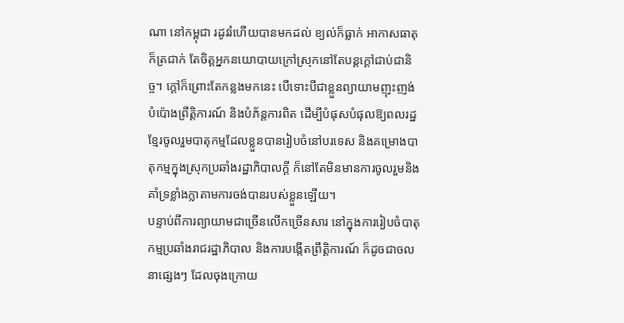ណា នៅកម្ពុជា រដូវរំហើយបានមកដល់ ខ្យល់ក៏ធ្លាក់ អាកាសធាតុក៏ត្រជាក់ តែចិត្តអ្នកនយោបាយក្រៅស្រុកនៅតែបន្តក្ដៅជាប់ជានិច្ច។ ក្ដៅក៏ព្រោះតែកន្លងមកនេះ បើទោះបីជាខ្លួនព្យាយាមញុះញង់ បំប៉ោងព្រឹត្តិការណ៍ និងបំភ័ន្តការពិត ដើម្បីបំផុសបំផុលឱ្យពលរដ្ឋខ្មែរចូលរួមបាតុកម្មដែលខ្លួនបានរៀបចំនៅបរទេស និងគម្រោងបាតុកម្មក្នុងស្រុកប្រឆាំងរដ្ឋាភិបាលក្ដី ក៏នៅតែមិនមានការចូលរួមនិងគាំទ្រខ្លាំងក្លាតាមការចង់បានរបស់ខ្លួនឡើយ។
បន្ទាប់ពីការព្យាយាមជាច្រើនលើកច្រើនសារ នៅក្នុងការរៀបចំបាតុកម្មប្រឆាំងរាជរដ្ឋាភិបាល និងការបង្កើតព្រឹត្តិការណ៍ ក៏ដូចជាចលនាផ្សេងៗ ដែលចុងក្រោយ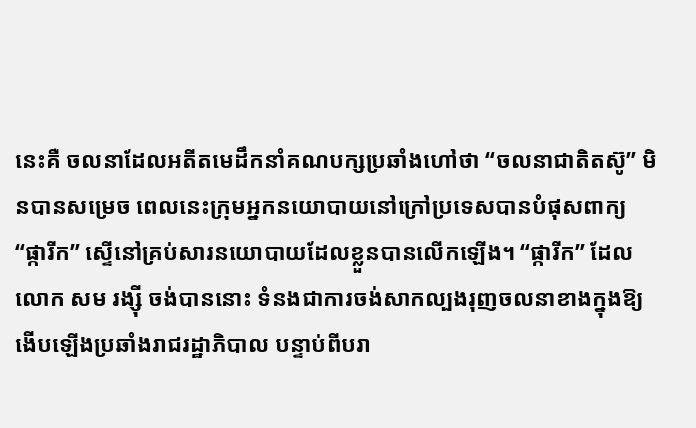នេះគឺ ចលនាដែលអតីតមេដឹកនាំគណបក្សប្រឆាំងហៅថា “ចលនាជាតិតស៊ូ” មិនបានសម្រេច ពេលនេះក្រុមអ្នកនយោបាយនៅក្រៅប្រទេសបានបំផុសពាក្យ “ផ្ការីក” ស្ទើនៅគ្រប់សារនយោបាយដែលខ្លួនបានលើកឡើង។ “ផ្ការីក” ដែលលោក សម រង្ស៊ី ចង់បាននោះ ទំនងជាការចង់សាកល្បងរុញចលនាខាងក្នុងឱ្យងើបឡើងប្រឆាំងរាជរដ្ឋាភិបាល បន្ទាប់ពីបរា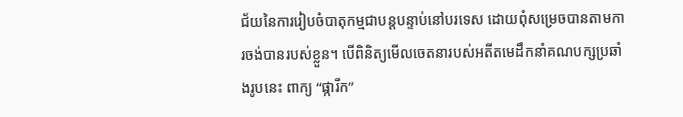ជ័យនៃការរៀបចំបាតុកម្មជាបន្តបន្ទាប់នៅបរទេស ដោយពុំសម្រេចបានតាមការចង់បានរបស់ខ្លួន។ បើពិនិត្យមើលចេតនារបស់អតីតមេដឹកនាំគណបក្សប្រឆាំងរូបនេះ ពាក្យ “ផ្ការីក”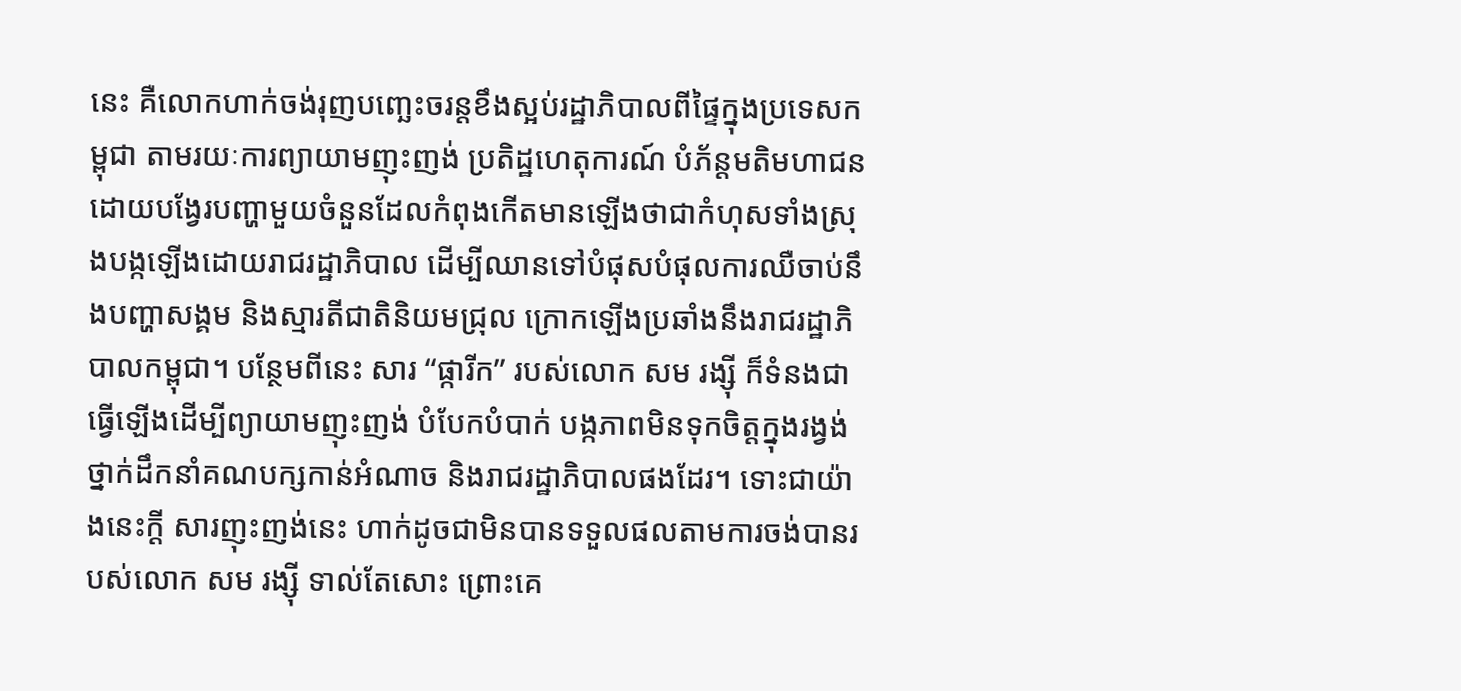នេះ គឺលោកហាក់ចង់រុញបញ្ឆេះចរន្តខឹងស្អប់រដ្ឋាភិបាលពីផ្ទៃក្នុងប្រទេសកម្ពុជា តាមរយៈការព្យាយាមញុះញង់ ប្រតិដ្ឋហេតុការណ៍ បំភ័ន្តមតិមហាជនដោយបង្វែរបញ្ហាមួយចំនួនដែលកំពុងកើតមានឡើងថាជាកំហុសទាំងស្រុងបង្កឡើងដោយរាជរដ្ឋាភិបាល ដើម្បីឈានទៅបំផុសបំផុលការឈឺចាប់នឹងបញ្ហាសង្គម និងស្មារតីជាតិនិយមជ្រុល ក្រោកឡើងប្រឆាំងនឹងរាជរដ្ឋាភិបាលកម្ពុជា។ បន្ថែមពីនេះ សារ “ផ្ការីក” របស់លោក សម រង្ស៊ី ក៏ទំនងជាធ្វើឡើងដើម្បីព្យាយាមញុះញង់ បំបែកបំបាក់ បង្កភាពមិនទុកចិត្តក្នុងរង្វង់ថ្នាក់ដឹកនាំគណបក្សកាន់អំណាច និងរាជរដ្ឋាភិបាលផងដែរ។ ទោះជាយ៉ាងនេះក្ដី សារញុះញង់នេះ ហាក់ដូចជាមិនបានទទួលផលតាមការចង់បានរបស់លោក សម រង្ស៊ី ទាល់តែសោះ ព្រោះគេ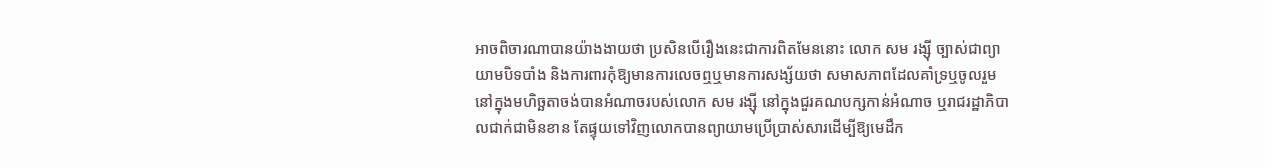អាចពិចារណាបានយ៉ាងងាយថា ប្រសិនបើរឿងនេះជាការពិតមែននោះ លោក សម រង្ស៊ី ច្បាស់ជាព្យាយាមបិទបាំង និងការពារកុំឱ្យមានការលេចឮឬមានការសង្ស័យថា សមាសភាពដែលគាំទ្រឬចូលរួមនៅក្នុងមហិច្ឆតាចង់បានអំណាចរបស់លោក សម រង្ស៊ី នៅក្នុងជួរគណបក្សកាន់អំណាច ឬរាជរដ្ឋាភិបាលជាក់ជាមិនខាន តែផ្ទុយទៅវិញលោកបានព្យាយាមប្រើប្រាស់សារដើម្បីឱ្យមេដឹក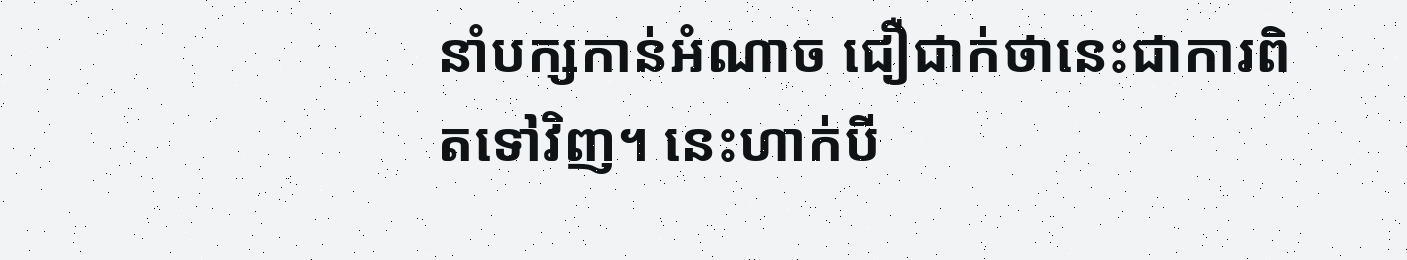នាំបក្សកាន់អំណាច ជឿជាក់ថានេះជាការពិតទៅវិញ។ នេះហាក់បី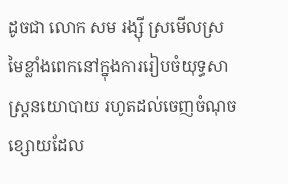ដូចជា លោក សម រង្ស៊ី ស្រមើលស្រមៃខ្លាំងពេកនៅក្នុងការរៀបចំយុទ្ធសាស្ត្រនយោបាយ រហូតដល់ចេញចំណុចខ្សោយដែល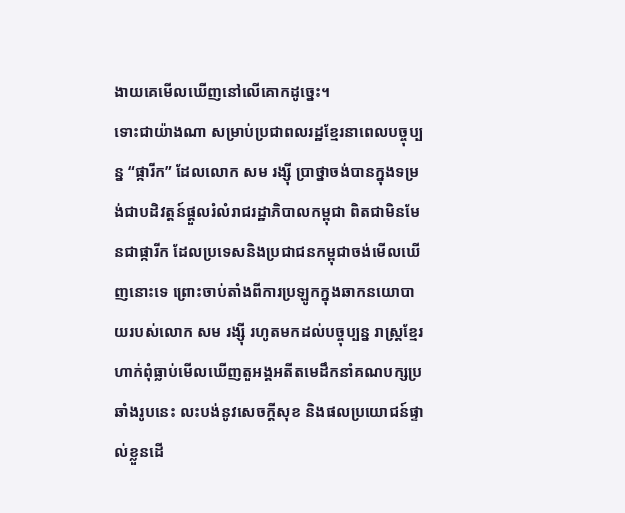ងាយគេមើលឃើញនៅលើគោកដូច្នេះ។
ទោះជាយ៉ាងណា សម្រាប់ប្រជាពលរដ្ឋខ្មែរនាពេលបច្ចុប្បន្ន “ផ្ការីក” ដែលលោក សម រង្ស៊ី ប្រាថ្នាចង់បានក្នុងទម្រង់ជាបដិវត្តន៍ផ្ដួលរំលំរាជរដ្ឋាភិបាលកម្ពុជា ពិតជាមិនមែនជាផ្ការីក ដែលប្រទេសនិងប្រជាជនកម្ពុជាចង់មើលឃើញនោះទេ ព្រោះចាប់តាំងពីការប្រឡូកក្នុងឆាកនយោបាយរបស់លោក សម រង្ស៊ី រហូតមកដល់បច្ចុប្បន្ន រាស្ត្រខ្មែរហាក់ពុំធ្លាប់មើលឃើញតួអង្គអតីតមេដឹកនាំគណបក្សប្រឆាំងរូបនេះ លះបង់នូវសេចក្ដីសុខ និងផលប្រយោជន៍ផ្ទាល់ខ្លួនដើ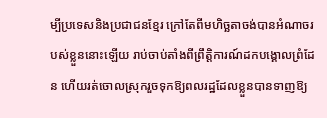ម្បីប្រទេសនិងប្រជាជនខ្មែរ ក្រៅតែពីមហិច្ឆតាចង់បានអំណាចរបស់ខ្លួននោះឡើយ រាប់ចាប់តាំងពីព្រឹត្តិការណ៍ដកបង្គោលព្រំដែន ហើយរត់ចោលស្រុករួចទុកឱ្យពលរដ្ឋដែលខ្លួនបានទាញឱ្យ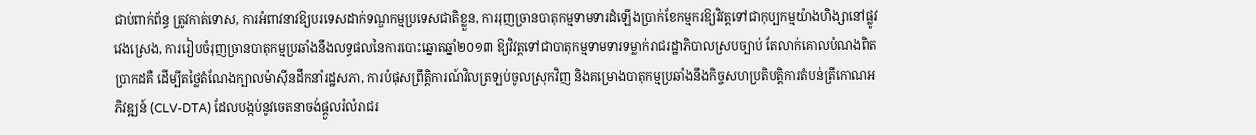ជាប់ពាក់ព័ន្ធ ត្រូវកាត់ទោស, ការអំពាវនាវឱ្យបរទេសដាក់ទណ្ឌកម្មប្រទេសជាតិខ្លួន, ការរុញច្រានបាតុកម្មទាមទារដំឡើងប្រាក់ខែកម្មករឱ្យវិវត្តទៅជាកុប្បកម្មយ៉ាងហិង្សានៅផ្លូវវេងស្រេង, ការរៀបចំរុញច្រានបាតុកម្មប្រឆាំងនឹងលទ្ធផលនៃការបោះឆ្នោតឆ្នាំ២០១៣ ឱ្យវិវត្តទៅជាបាតុកម្មទាមទារទម្លាក់រាជរដ្ឋាភិបាលស្របច្បាប់ តែលាក់គោលបំណងពិតប្រាកដគឺ ដើម្បីតថ្លៃតំណែងក្បាលម៉ាស៊ីនដឹកនាំរដ្ឋសភា, ការបំផុសព្រឹត្តិការណ៍វិលត្រឡប់ចូលស្រុកវិញ និងគម្រោងបាតុកម្មប្រឆាំងនឹងកិច្ចសហប្រតិបត្តិការតំបន់ត្រីកោណអភិវឌ្ឍន៍ (CLV-DTA) ដែលបង្កប់នូវចេតនាចង់ផ្ដួលរំលំរាជរ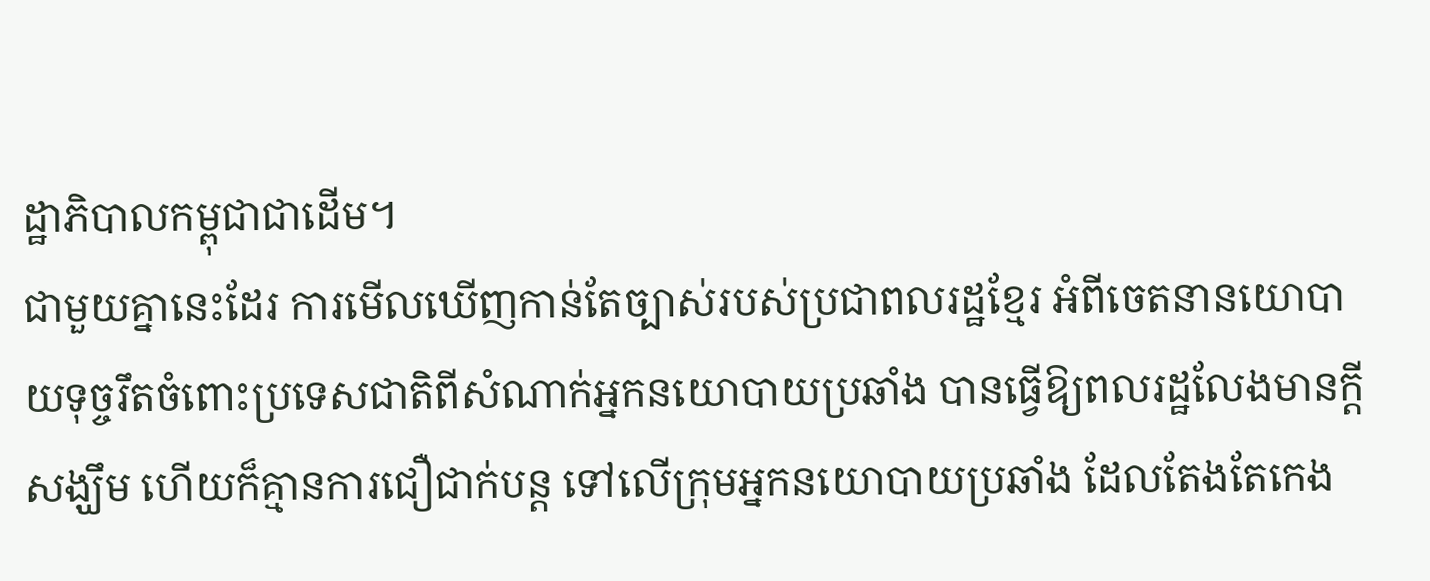ដ្ឋាភិបាលកម្ពុជាជាដើម។
ជាមួយគ្នានេះដែរ ការមើលឃើញកាន់តែច្បាស់របស់ប្រជាពលរដ្ឋខ្មែរ អំពីចេតនានយោបាយទុច្ចរឹតចំពោះប្រទេសជាតិពីសំណាក់អ្នកនយោបាយប្រឆាំង បានធ្វើឱ្យពលរដ្ឋលែងមានក្ដីសង្ឃឹម ហើយក៏គ្មានការជឿជាក់បន្ត ទៅលើក្រុមអ្នកនយោបាយប្រឆាំង ដែលតែងតែកេង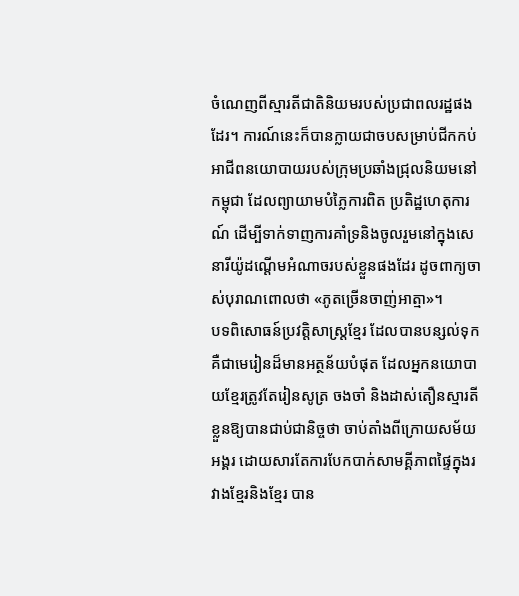ចំណេញពីស្មារតីជាតិនិយមរបស់ប្រជាពលរដ្ឋផងដែរ។ ការណ៍នេះក៏បានក្លាយជាចបសម្រាប់ជីកកប់អាជីពនយោបាយរបស់ក្រុមប្រឆាំងជ្រុលនិយមនៅកម្ពុជា ដែលព្យាយាមបំភ្លៃការពិត ប្រតិដ្ឋហេតុការណ៍ ដើម្បីទាក់ទាញការគាំទ្រនិងចូលរួមនៅក្នុងសេនារីយ៉ូដណ្ដើមអំណាចរបស់ខ្លួនផងដែរ ដូចពាក្យចាស់បុរាណពោលថា «ភូតច្រើនចាញ់អាត្មា»។
បទពិសោធន៍ប្រវត្តិសាស្ត្រខ្មែរ ដែលបានបន្សល់ទុក គឺជាមេរៀនដ៏មានអត្ថន័យបំផុត ដែលអ្នកនយោបាយខ្មែរត្រូវតែរៀនសូត្រ ចងចាំ និងដាស់តឿនស្មារតីខ្លួនឱ្យបានជាប់ជានិច្ចថា ចាប់តាំងពីក្រោយសម័យអង្គរ ដោយសារតែការបែកបាក់សាមគ្គីភាពផ្ទៃក្នុងរវាងខ្មែរនិងខ្មែរ បាន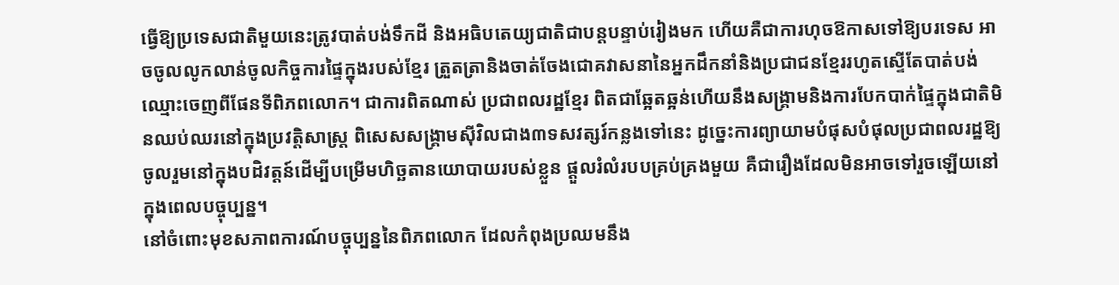ធ្វើឱ្យប្រទេសជាតិមួយនេះត្រូវបាត់បង់ទឹកដី និងអធិបតេយ្យជាតិជាបន្តបន្ទាប់រៀងមក ហើយគឺជាការហុចឱកាសទៅឱ្យបរទេស អាចចូលលូកលាន់ចូលកិច្ចការផ្ទៃក្នុងរបស់ខ្មែរ ត្រួតត្រានិងចាត់ចែងជោគវាសនានៃអ្នកដឹកនាំនិងប្រជាជនខ្មែររហូតស្ទើតែបាត់បង់ឈ្មោះចេញពីផែនទីពិភពលោក។ ជាការពិតណាស់ ប្រជាពលរដ្ឋខ្មែរ ពិតជាឆ្អែតឆ្អន់ហើយនឹងសង្គ្រាមនិងការបែកបាក់ផ្ទៃក្នុងជាតិមិនឈប់ឈរនៅក្នុងប្រវត្តិសាស្ត្រ ពិសេសសង្គ្រាមស៊ីវិលជាង៣ទសវត្សរ៍កន្លងទៅនេះ ដូច្នេះការព្យាយាមបំផុសបំផុលប្រជាពលរដ្ឋឱ្យចូលរួមនៅក្នុងបដិវត្តន៍ដើម្បីបម្រើមហិច្ឆតានយោបាយរបស់ខ្លួន ផ្ដួលរំលំរបបគ្រប់គ្រងមួយ គឺជារឿងដែលមិនអាចទៅរួចឡើយនៅក្នុងពេលបច្ចុប្បន្ន។
នៅចំពោះមុខសភាពការណ៍បច្ចុប្បន្ននៃពិភពលោក ដែលកំពុងប្រឈមនឹង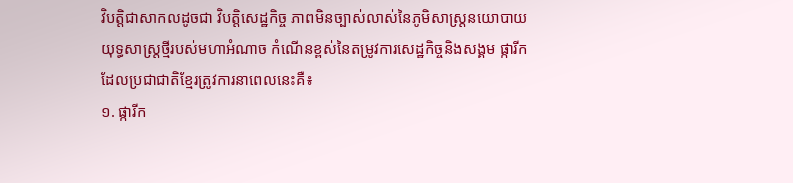វិបត្តិជាសាកលដូចជា វិបត្តិសេដ្ឋកិច្ច ភាពមិនច្បាស់លាស់នៃភូមិសាស្ត្រនយោបាយ យុទ្ធសាស្ត្រថ្មីរបស់មហាអំណាច កំណើនខ្ពស់នៃតម្រូវការសេដ្ឋកិច្ចនិងសង្គម ផ្ការីកដែលប្រជាជាតិខ្មែរត្រូវការនាពេលនេះគឺ៖
១. ផ្ការីក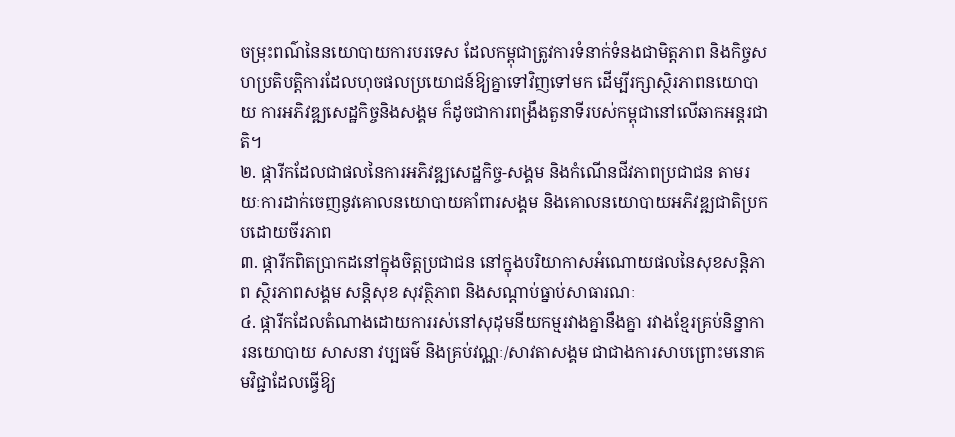ចម្រុះពណ៌នៃនយោបាយការបរទេស ដែលកម្ពុជាត្រូវការទំនាក់ទំនងជាមិត្តភាព និងកិច្ចសហប្រតិបត្តិការដែលហុចផលប្រយោជន៍ឱ្យគ្នាទៅវិញទៅមក ដើម្បីរក្សាស្ថិរភាពនយោបាយ ការអភិវឌ្ឍសេដ្ឋកិច្ចនិងសង្គម ក៏ដូចជាការពង្រឹងតួនាទីរបស់កម្ពុជានៅលើឆាកអន្តរជាតិ។
២. ផ្ការីកដែលជាផលនៃការអភិវឌ្ឍសេដ្ឋកិច្ច-សង្គម និងកំណើនជីវភាពប្រជាជន តាមរយៈការដាក់ចេញនូវគោលនយោបាយគាំពារសង្គម និងគោលនយោបាយអភិវឌ្ឍជាតិប្រកបដោយចីរភាព
៣. ផ្ការីកពិតប្រាកដនៅក្នុងចិត្តប្រជាជន នៅក្នុងបរិយាកាសអំណោយផលនៃសុខសន្តិភាព ស្ថិរភាពសង្គម សន្តិសុខ សុវត្ថិភាព និងសណ្ដាប់ធ្នាប់សាធារណៈ
៤. ផ្ការីកដែលតំណាងដោយការរស់នៅសុដុមនីយកម្មរវាងគ្នានឹងគ្នា រវាងខ្មែរគ្រប់និន្នាការនយោបាយ សាសនា វប្បធម៌ និងគ្រប់វណ្ណៈ/សាវតាសង្គម ជាជាងការសាបព្រោះមនោគមវិជ្ជាដែលធ្វើឱ្យ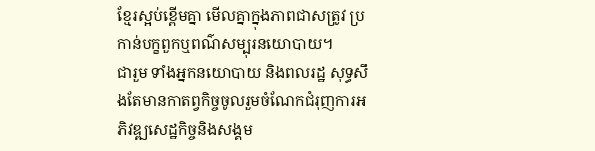ខ្មែរស្អប់ខ្ពើមគ្នា មើលគ្នាក្នុងភាពជាសត្រូវ ប្រកាន់បក្ខពួកឬពណ៌សម្បុរនយោបាយ។
ជារួម ទាំងអ្នកនយោបាយ និងពលរដ្ឋ សុទ្ធសឹងតែមានកាតព្វកិច្ចចូលរួមចំណែកជំរុញការអភិវឌ្ឍសេដ្ឋកិច្ចនិងសង្គម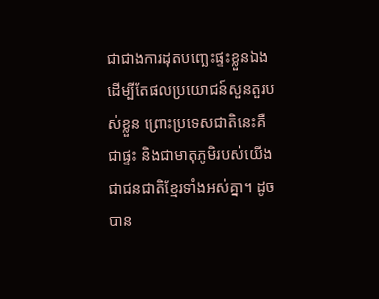ជាជាងការដុតបញ្ឆេះផ្ទះខ្លួនឯង ដើម្បីតែផលប្រយោជន៍សួនតួរបស់ខ្លួន ព្រោះប្រទេសជាតិនេះគឺជាផ្ទះ និងជាមាតុភូមិរបស់យើងជាជនជាតិខ្មែរទាំងអស់គ្នា។ ដូចបាន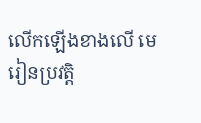លើកឡើងខាងលើ មេរៀនប្រវត្តិ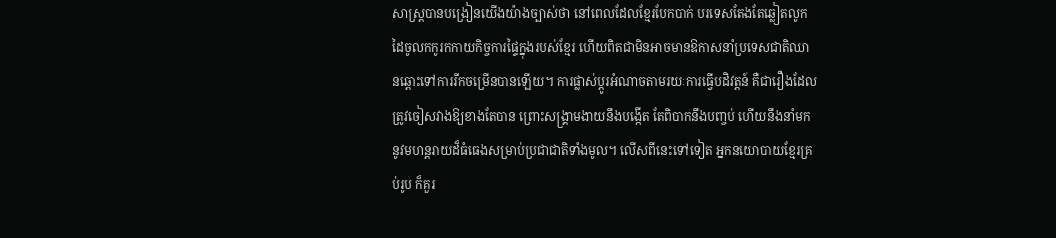សាស្ត្របានបង្រៀនយើងយ៉ាងច្បាស់ថា នៅពេលដែលខ្មែរបែកបាក់ បរទេសតែងតែឆ្លៀតលូកដៃចូលកកូរកកាយកិច្ចការផ្ទៃក្នុងរបស់ខ្មែរ ហើយពិតជាមិនអាចមានឱកាសនាំប្រទេសជាតិឈានឆ្ពោះទៅការរីកចម្រើនបានឡើយ។ ការផ្លាស់ប្ដូរអំណាចតាមរយៈការធ្វើបដិវត្តន៍ គឺជារឿងដែលត្រូវចៀសវាងឱ្យខាងតែបាន ព្រោះសង្គ្រាមងាយនឹងបង្កើត តែពិបាកនឹងបញ្ចប់ ហើយនឹងនាំមកនូវមហន្តរាយដ៏ធំធេងសម្រាប់ប្រជាជាតិទាំងមូល។ លើសពីនេះទៅទៀត អ្នកនយោបាយខ្មែរគ្រប់រូប ក៏គួរ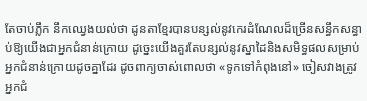តែចាប់ភ្លឹក នឹកឈ្វេងយល់ថា ដូនតាខ្មែរបានបន្សល់នូវកេរដំណែលដ៏ច្រើនសន្ធឹកសន្ធាប់ឱ្យយើងជាអ្នកជំនាន់ក្រោយ ដូច្នេះយើងគួរតែបន្សល់នូវស្នាដៃនិងសមិទ្ធផលសម្រាប់អ្នកជំនាន់ក្រោយដូចគ្នាដែរ ដូចពាក្យចាស់ពោលថា «ទូកទៅកំពុងនៅ» ចៀសវាងត្រូវអ្នកជំ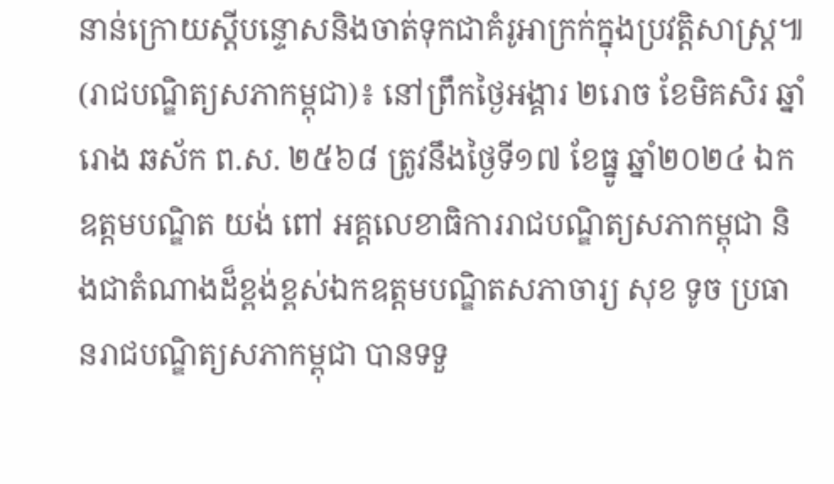នាន់ក្រោយស្ដីបន្ទោសនិងចាត់ទុកជាគំរូអាក្រក់ក្នុងប្រវត្តិសាស្ត្រ៕
(រាជបណ្ឌិត្យសភាកម្ពុជា)៖ នៅព្រឹកថ្ងៃអង្គារ ២រោច ខែមិគសិរ ឆ្នាំរោង ឆស័ក ព.ស. ២៥៦៨ ត្រូវនឹងថ្ងៃទី១៧ ខែធ្នូ ឆ្នាំ២០២៤ ឯកឧត្ដមបណ្ឌិត យង់ ពៅ អគ្គលេខាធិការរាជបណ្ឌិត្យសភាកម្ពុជា និងជាតំណាងដ៏ខ្ពង់ខ្ពស់ឯកឧត្ដមបណ្ឌិតសភាចារ្យ សុខ ទូច ប្រធានរាជបណ្ឌិត្យសភាកម្ពុជា បានទទួ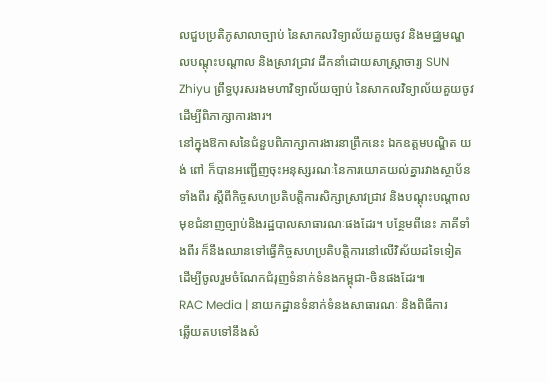លជួបប្រតិភូសាលាច្បាប់ នៃសាកលវិទ្យាល័យគួយចូវ និងមជ្ឈមណ្ឌលបណ្ដុះបណ្ដាល និងស្រាវជ្រាវ ដឹកនាំដោយសាស្ត្រាចារ្យ SUN Zhiyu ព្រឹទ្ធបុរសរងមហាវិទ្យាល័យច្បាប់ នៃសាកលវិទ្យាល័យគួយចូវ ដើម្បីពិភាក្សាការងារ។
នៅក្នុងឱកាសនៃជំនួបពិភាក្សាការងារនាព្រឹកនេះ ឯកឧត្ដមបណ្ឌិត យង់ ពៅ ក៏បានអញ្ជើញចុះអនុស្សរណៈនៃការយោគយល់គ្នារវាងស្ថាប័នទាំងពីរ ស្ដីពីកិច្ចសហប្រតិបត្តិការសិក្សាស្រាវជ្រាវ និងបណ្ដុះបណ្ដាលមុខជំនាញច្បាប់និងរដ្ឋបាលសាធារណៈផងដែរ។ បន្ថែមពីនេះ ភាគីទាំងពីរ ក៏នឹងឈានទៅធ្វើកិច្ចសហប្រតិបត្តិការនៅលើវិស័យដទៃទៀត ដើម្បីចូលរួមចំណែកជំរុញទំនាក់ទំនងកម្ពុជា-ចិនផងដែរ៕
RAC Media | នាយកដ្ឋានទំនាក់ទំនងសាធារណៈ និងពិធីការ
ឆ្លើយតបទៅនឹងសំ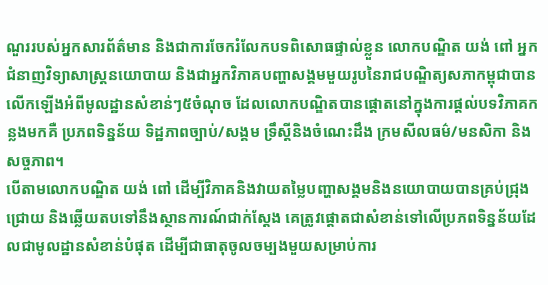ណួររបស់អ្នកសារព័ត៌មាន និងជាការចែករំលែកបទពិសោធផ្ទាល់ខ្លួន លោកបណ្ឌិត យង់ ពៅ អ្នកជំនាញវិទ្យាសាស្ត្រនយោបាយ និងជាអ្នកវិភាគបញ្ហាសង្គមមួយរូបនៃរាជបណ្ឌិត្យសភាកម្ពុជាបានលើកឡើងអំពីមូលដ្ឋានសំខាន់ៗ៥ចំណុច ដែលលោកបណ្ឌិតបានផ្ដោតនៅក្នុងការផ្ដល់បទវិភាគកន្លងមកគឺ ប្រភពទិន្នន័យ ទិដ្ឋភាពច្បាប់/សង្គម ទ្រឹស្ដីនិងចំណេះដឹង ក្រមសីលធម៌/មនសិកា និងសច្ចភាព។
បើតាមលោកបណ្ឌិត យង់ ពៅ ដើម្បីវិភាគនិងវាយតម្លៃបញ្ហាសង្គមនិងនយោបាយបានគ្រប់ជ្រុងជ្រោយ និងឆ្លើយតបទៅនឹងស្ថានការណ៍ជាក់ស្ដែង គេត្រូវផ្ដោតជាសំខាន់ទៅលើប្រភពទិន្នន័យដែលជាមូលដ្ឋានសំខាន់បំផុត ដើម្បីជាធាតុចូលចម្បងមួយសម្រាប់ការ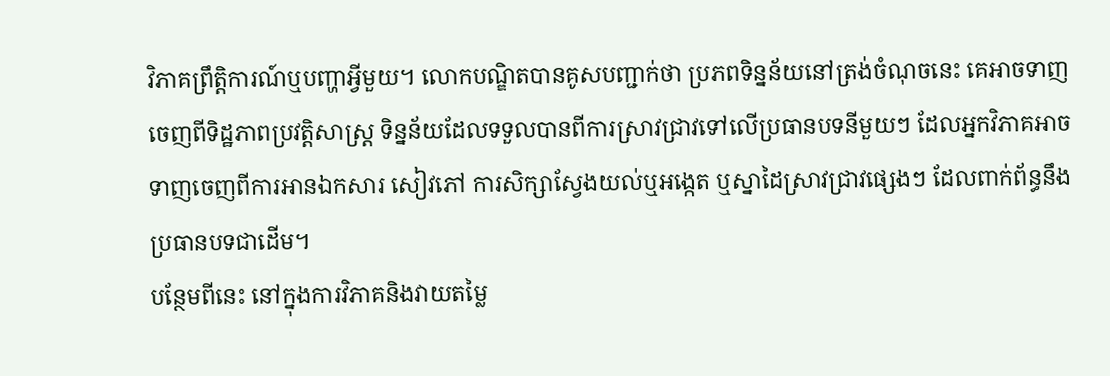វិភាគព្រឹត្តិការណ៍ឬបញ្ហាអ្វីមួយ។ លោកបណ្ឌិតបានគូសបញ្ជាក់ថា ប្រភពទិន្នន័យនៅត្រង់ចំណុចនេះ គេអាចទាញចេញពីទិដ្ឋភាពប្រវត្តិសាស្ត្រ ទិន្នន័យដែលទទួលបានពីការស្រាវជ្រាវទៅលើប្រធានបទនីមួយៗ ដែលអ្នកវិភាគអាចទាញចេញពីការអានឯកសារ សៀវភៅ ការសិក្សាស្វែងយល់ឬអង្កេត ឬស្នាដៃស្រាវជ្រាវផ្សេងៗ ដែលពាក់ព័ន្ធនឹងប្រធានបទជាដើម។
បន្ថែមពីនេះ នៅក្នុងការវិភាគនិងវាយតម្លៃ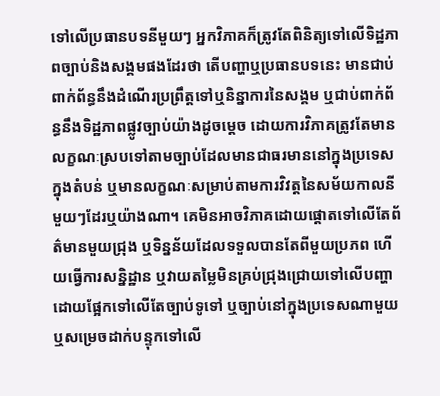ទៅលើប្រធានបទនីមួយៗ អ្នកវិភាគក៏ត្រូវតែពិនិត្យទៅលើទិដ្ឋភាពច្បាប់និងសង្គមផងដែរថា តើបញ្ហាឬប្រធានបទនេះ មានជាប់ពាក់ព័ន្ធនឹងដំណើរប្រព្រឹត្តទៅឬនិន្នាការនៃសង្គម ឬជាប់ពាក់ព័ន្ធនឹងទិដ្ឋភាពផ្លូវច្បាប់យ៉ាងដូចម្ដេច ដោយការវិភាគត្រូវតែមានលក្ខណៈស្របទៅតាមច្បាប់ដែលមានជាធរមាននៅក្នុងប្រទេស ក្នុងតំបន់ ឬមានលក្ខណៈសម្រាប់តាមការវិវត្តនៃសម័យកាលនីមួយៗដែរឬយ៉ាងណា។ គេមិនអាចវិភាគដោយផ្ដោតទៅលើតែព័ត៌មានមួយជ្រុង ឬទិន្នន័យដែលទទួលបានតែពីមួយប្រភព ហើយធ្វើការសន្និដ្ឋាន ឬវាយតម្លៃមិនគ្រប់ជ្រុងជ្រោយទៅលើបញ្ហាដោយផ្អែកទៅលើតែច្បាប់ទូទៅ ឬច្បាប់នៅក្នុងប្រទេសណាមួយ ឬសម្រេចដាក់បន្ទុកទៅលើ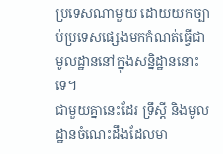ប្រទេសណាមួយ ដោយយកច្បាប់ប្រទេសផ្សេងមកកំណត់ធ្វើជាមូលដ្ឋាននៅក្នុងសន្និដ្ឋាននោះទេ។
ជាមួយគ្នានេះដែរ ទ្រឹស្ដី និងមូលដ្ឋានចំណេះដឹងដែលមា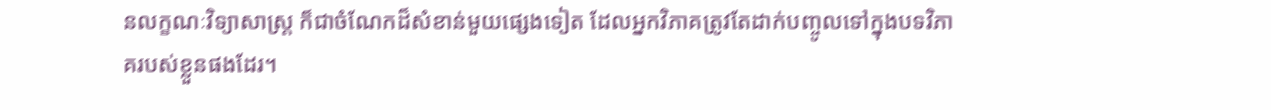នលក្ខណៈវិទ្យាសាស្ត្រ ក៏ជាចំណែកដ៏សំខាន់មួយផ្សេងទៀត ដែលអ្នកវិភាគត្រូវតែដាក់បញ្ចូលទៅក្នុងបទវិភាគរបស់ខ្លួនផងដែរ។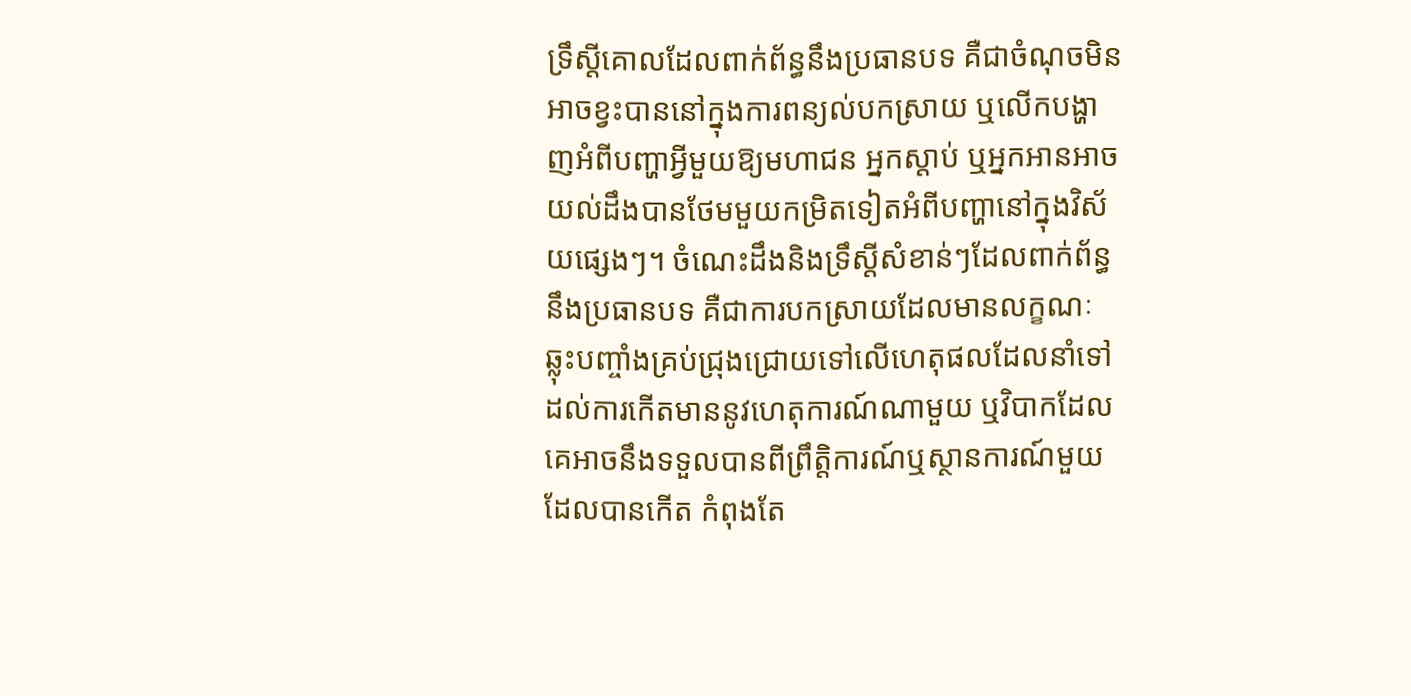ទ្រឹស្ដីគោលដែលពាក់ព័ន្ធនឹងប្រធានបទ គឺជាចំណុចមិនអាចខ្វះបាននៅក្នុងការពន្យល់បកស្រាយ ឬលើកបង្ហាញអំពីបញ្ហាអ្វីមួយឱ្យមហាជន អ្នកស្ដាប់ ឬអ្នកអានអាចយល់ដឹងបានថែមមួយកម្រិតទៀតអំពីបញ្ហានៅក្នុងវិស័យផ្សេងៗ។ ចំណេះដឹងនិងទ្រឹស្ដីសំខាន់ៗដែលពាក់ព័ន្ធនឹងប្រធានបទ គឺជាការបកស្រាយដែលមានលក្ខណៈឆ្លុះបញ្ចាំងគ្រប់ជ្រុងជ្រោយទៅលើហេតុផលដែលនាំទៅដល់ការកើតមាននូវហេតុការណ៍ណាមួយ ឬវិបាកដែលគេអាចនឹងទទួលបានពីព្រឹត្តិការណ៍ឬស្ថានការណ៍មួយដែលបានកើត កំពុងតែ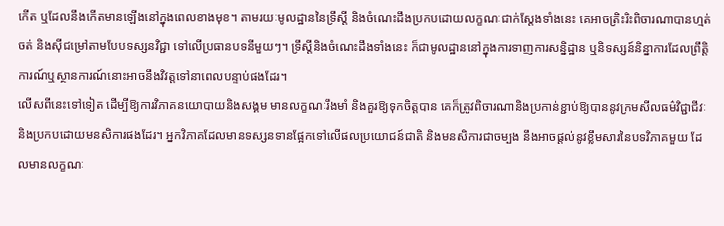កើត ឬដែលនឹងកើតមានឡើងនៅក្នុងពេលខាងមុខ។ តាមរយៈមូលដ្ឋាននៃទ្រឹស្ដី និងចំណេះដឹងប្រកបដោយលក្ខណៈជាក់ស្ដែងទាំងនេះ គេអាចត្រិះរិះពិចារណាបានហ្មត់ចត់ និងស៊ីជម្រៅតាមបែបទស្សនវិជ្ជា ទៅលើប្រធានបទនីមួយៗ។ ទ្រឹស្ដីនិងចំណេះដឹងទាំងនេះ ក៏ជាមូលដ្ឋាននៅក្នុងការទាញការសន្និដ្ឋាន ឬនិទស្សន៍និន្នាការដែលព្រឹត្តិការណ៍ឬស្ថានការណ៍នោះអាចនឹងវិវត្តទៅនាពេលបន្ទាប់ផងដែរ។
លើសពីនេះទៅទៀត ដើម្បីឱ្យការវិភាគនយោបាយនិងសង្គម មានលក្ខណៈរឹងមាំ និងគួរឱ្យទុកចិត្តបាន គេក៏ត្រូវពិចារណានិងប្រកាន់ខ្ជាប់ឱ្យបាននូវក្រមសីលធម៌វិជ្ជាជីវៈ និងប្រកបដោយមនសិការផងដែរ។ អ្នកវិភាគដែលមានទស្សនទានផ្អែកទៅលើផលប្រយោជន៍ជាតិ និងមនសិការជាចម្បង នឹងអាចផ្ដល់នូវខ្លឹមសារនៃបទវិភាគមួយ ដែលមានលក្ខណៈ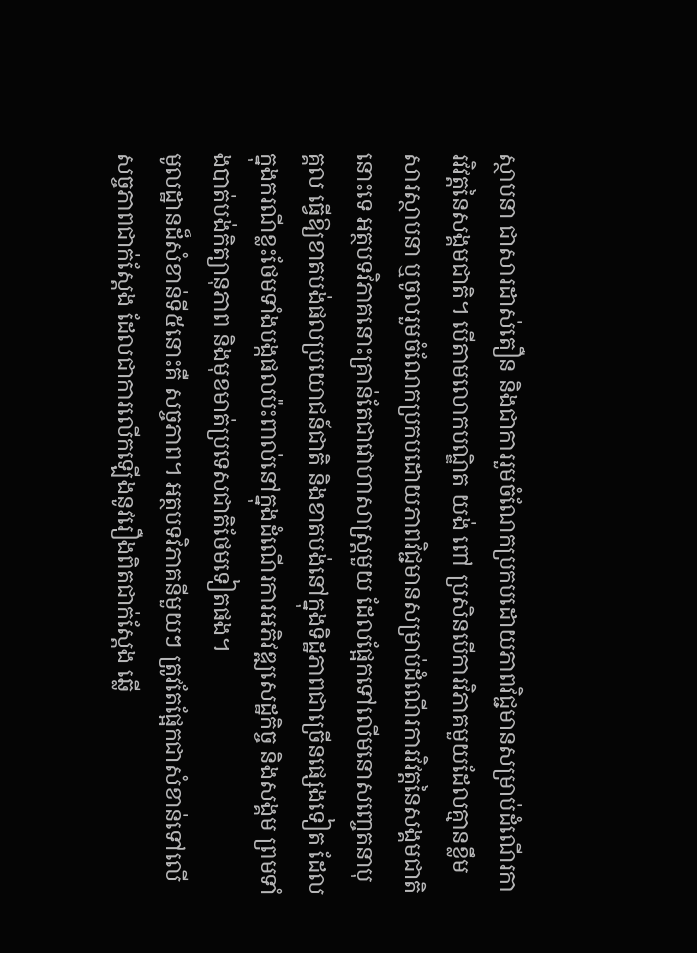ស្ថាបនា ជាសារដាស់តឿន និងជាការរួមចំណែកប្រកបដោយភាពវិជ្ជមានសម្រាប់ដំណើរការវិវត្តនៃសង្គមជាតិ។ បើតាមលោកបណ្ឌិត យង់ ពៅ ប្រសិនបើការវិភាគមួយដែលគ្មានខ្លឹមសារស្ថាបនា ឬចូលរួមចំណែកប្រកបដោយភាពវិជ្ជមានសម្រាប់ដំណើរការវិវត្តនៃសង្គមជាតិនោះទេ អត្ថបទវិភាគនោះគ្រាន់តែជាវោហាសាស្ត្រមួយ ដែលផ្អែកទៅលើមនោសញ្ចេតនាបុគ្គល ធ្វើឱ្យខាតបង់ផលប្រយោជន៍ជាតិ និងខាតបង់នៅក្នុងទិដ្ឋភាពជាច្រើនផ្សេងទៀត ដែលក្នុងករណីខ្លះថែមទាំងបង្កផលប៉ះពាល់នៅក្នុងដំណើរការអភិវឌ្ឍសេដ្ឋកិច្ច និងសង្គម ព្រមទាំងបាត់បង់កិត្យានុភាព និងមុខមាត់ប្រទេសជាតិថែមទៀតផង។
មូលដ្ឋានដ៏សំខាន់ទី៥នោះគឺ សច្ចភាព។ អត្ថបទវិភាគនីមួយៗ ត្រូវតែផ្អែកជាសំខាន់ទៅលើសច្ចភាពជាក់ស្ដែង ដែលជាការលើកឡើងនូវរឿងពិតជាក់ស្ដែង ឆ្លើ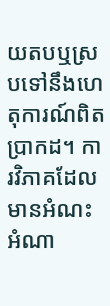យតបឬស្របទៅនឹងហេតុការណ៍ពិតប្រាកដ។ ការវិភាគដែលមានអំណះអំណា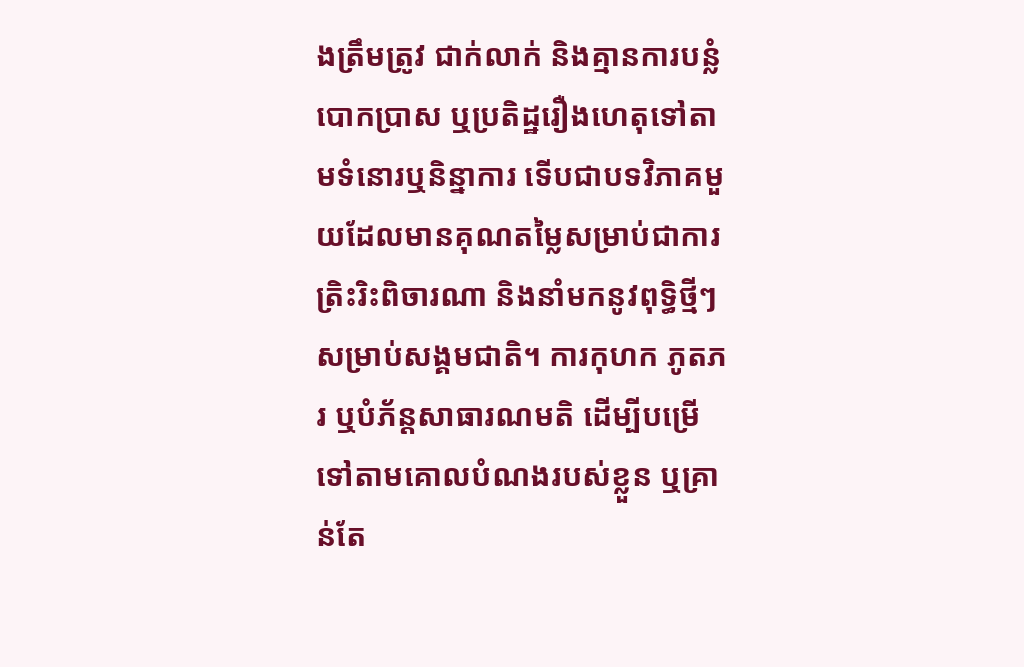ងត្រឹមត្រូវ ជាក់លាក់ និងគ្មានការបន្លំបោកប្រាស ឬប្រតិដ្ឋរឿងហេតុទៅតាមទំនោរឬនិន្នាការ ទើបជាបទវិភាគមួយដែលមានគុណតម្លៃសម្រាប់ជាការត្រិះរិះពិចារណា និងនាំមកនូវពុទ្ធិថ្មីៗ សម្រាប់សង្គមជាតិ។ ការកុហក ភូតភរ ឬបំភ័ន្តសាធារណមតិ ដើម្បីបម្រើទៅតាមគោលបំណងរបស់ខ្លួន ឬគ្រាន់តែ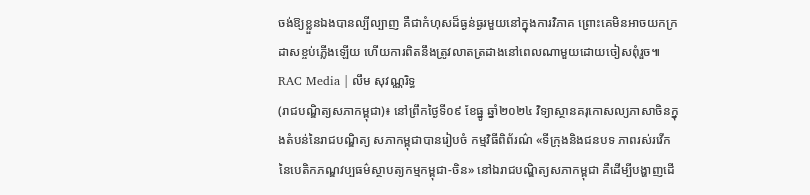ចង់ឱ្យខ្លួនឯងបានល្បីល្បាញ គឺជាកំហុសដ៏ធ្ងន់ធ្ងរមួយនៅក្នុងការវិភាគ ព្រោះគេមិនអាចយកក្រដាសខ្ចប់ភ្លើងឡើយ ហើយការពិតនឹងត្រូវលាតត្រដាងនៅពេលណាមួយដោយចៀសពុំរួច៕
RAC Media | លឹម សុវណ្ណរិទ្ធ
(រាជបណ្ឌិត្យសភាកម្ពុជា)៖ នៅព្រឹកថ្ងៃទី០៩ ខែធ្នូ ឆ្នាំ២០២៤ វិទ្យាស្ថានគរុកោសល្យភាសាចិនក្នុងតំបន់នៃរាជបណ្ឌិត្យ សភាកម្ពុជាបានរៀបចំ កម្មវិធីពិព័រណ៌ «ទីក្រុងនិងជនបទ ភាពរស់រវើកនៃបេតិកភណ្ឌវប្បធម៌ស្ថាបត្យកម្មកម្ពុជា-ចិន» នៅឯរាជបណ្ឌិត្យសភាកម្ពុជា គឺដើម្បីបង្ហាញដើ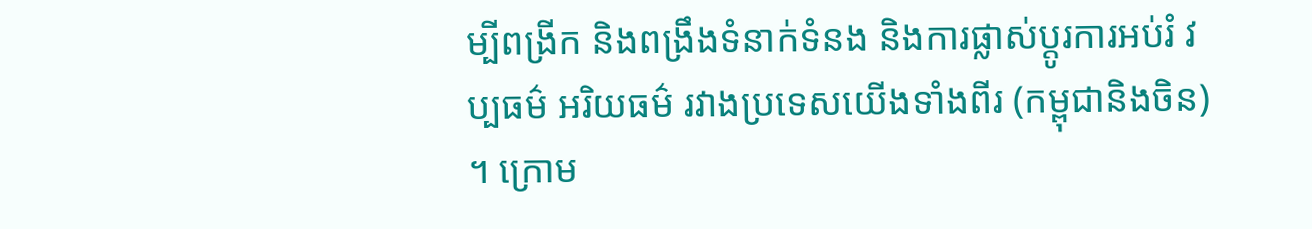ម្បីពង្រីក និងពង្រឹងទំនាក់ទំនង និងការផ្លាស់ប្តូរការអប់រំ វប្បធម៌ អរិយធម៌ រវាងប្រទេសយើងទាំងពីរ (កម្ពុជានិងចិន) ។ ក្រោម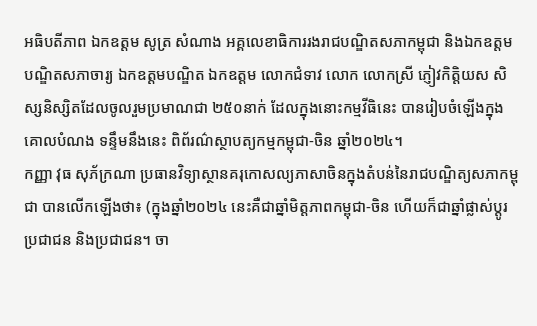អធិបតីភាព ឯកឧត្តម សូត្រ សំណាង អគ្គលេខាធិការរងរាជបណ្ឌិតសភាកម្ពុជា និងឯកឧត្តមបណ្ឌិតសភាចារ្យ ឯកឧត្តមបណ្ឌិត ឯកឧត្តម លោកជំទាវ លោក លោកស្រី ភ្ញៀវកិត្តិយស សិស្សនិស្សិតដែលចូលរួមប្រមាណជា ២៥០នាក់ ដែលក្នុងនោះកម្មវីធិនេះ បានរៀបចំឡើងក្នុងគោលបំណង ទន្ទឹមនឹងនេះ ពិព័រណ៌ស្ថាបត្យកម្មកម្ពុជា-ចិន ឆ្នាំ២០២៤។
កញ្ញា វុធ សុភ័ក្រណា ប្រធានវិទ្យាស្ថានគរុកោសល្យភាសាចិនក្នុងតំបន់នៃរាជបណ្ឌិត្យសភាកម្ពុជា បានលើកឡើងថា៖ (ក្នុងឆ្នាំ២០២៤ នេះគឺជាឆ្នាំមិត្តភាពកម្ពុជា-ចិន ហើយក៏ជាឆ្នាំផ្លាស់ប្តូរប្រជាជន និងប្រជាជន។ ចា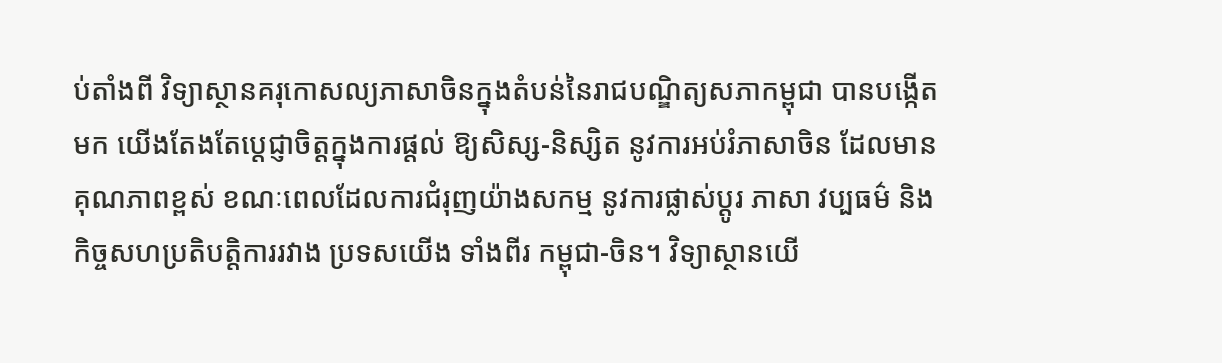ប់តាំងពី វិទ្យាស្ថានគរុកោសល្យភាសាចិនក្នុងតំបន់នៃរាជបណ្ឌិត្យសភាកម្ពុជា បានបង្កើតមក យើងតែងតែប្តេជ្ញាចិត្តក្នុងការផ្តល់ ឱ្យសិស្ស-និស្សិត នូវការអប់រំភាសាចិន ដែលមាន គុណភាពខ្ពស់ ខណៈពេលដែលការជំរុញយ៉ាងសកម្ម នូវការផ្លាស់ប្តូរ ភាសា វប្បធម៌ និងកិច្ចសហប្រតិបត្តិការរវាង ប្រទសយើង ទាំងពីរ កម្ពុជា-ចិន។ វិទ្យាស្ថានយើ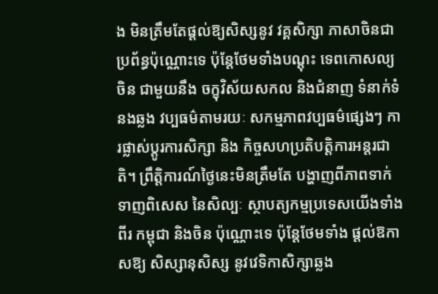ង មិនត្រឹមតែផ្តល់ឱ្យសិស្សនូវ វគ្គសិក្សា ភាសាចិនជាប្រព័ន្ធប៉ុណ្ណោះទេ ប៉ុន្តែថែមទាំងបណ្តុះ ទេពកោសល្យចិន ជាមួយនឹង ចក្ខុវិស័យសកល និងជំនាញ ទំនាក់ទំនងឆ្លង វប្បធម៌តាមរយៈ សកម្មភាពវប្បធម៌ផ្សេងៗ ការផ្លាស់ប្តូរការសិក្សា និង កិច្ចសហប្រតិបត្តិការអន្តរជាតិ។ ព្រឹត្តិការណ៍ថ្ងៃនេះមិនត្រឹមតែ បង្ហាញពីភាពទាក់ទាញពិសេស នៃសិល្បៈ ស្ថាបត្យកម្មប្រទេសយើងទាំងពីរ កម្ពុជា និងចិន ប៉ុណ្ណោះទេ ប៉ុន្តែថែមទាំង ផ្តល់ឱកាសឱ្យ សិស្សានុសិស្ស នូវវេទិកាសិក្សាឆ្លង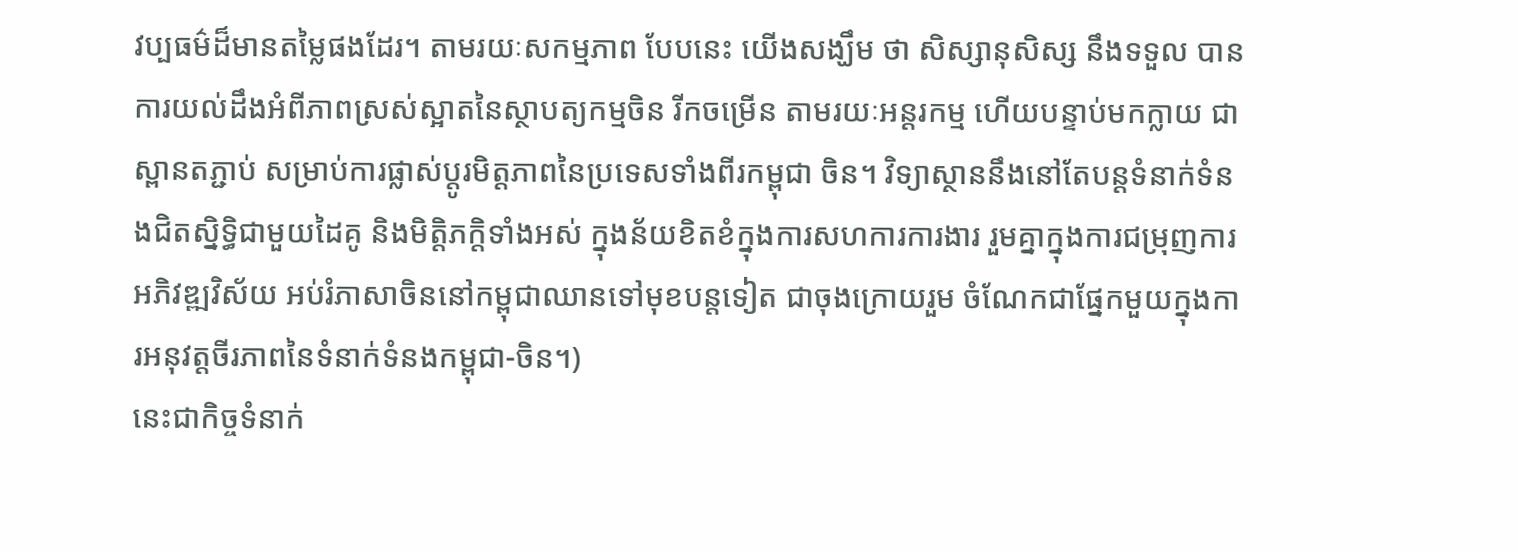វប្បធម៌ដ៏មានតម្លៃផងដែរ។ តាមរយៈសកម្មភាព បែបនេះ យើងសង្ឃឹម ថា សិស្សានុសិស្ស នឹងទទួល បានការយល់ដឹងអំពីភាពស្រស់ស្អាតនៃស្ថាបត្យកម្មចិន រីកចម្រើន តាមរយៈអន្តរកម្ម ហើយបន្ទាប់មកក្លាយ ជាស្ពានតភ្ជាប់ សម្រាប់ការផ្លាស់ប្តូរមិត្តភាពនៃប្រទេសទាំងពីរកម្ពុជា ចិន។ វិទ្យាស្ថាននឹងនៅតែបន្តទំនាក់ទំនងជិតស្និទ្ធិជាមួយដៃគូ និងមិត្តិភក្តិទាំងអស់ ក្នុងន័យខិតខំក្នុងការសហការការងារ រួមគ្នាក្នុងការជម្រុញការអភិវឌ្ឍវិស័យ អប់រំភាសាចិននៅកម្ពុជាឈានទៅមុខបន្តទៀត ជាចុងក្រោយរួម ចំណែកជាផ្នែកមួយក្នុងការអនុវត្តចីរភាពនៃទំនាក់ទំនងកម្ពុជា-ចិន។)
នេះជាកិច្ចទំនាក់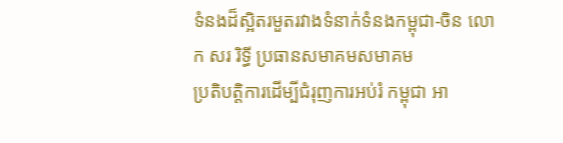ទំនងដ៏ស្អិតរមួតរវាងទំនាក់ទំនងកម្ពុជា-ចិន លោក សរ រិទ្ធី ប្រធានសមាគមសមាគម
ប្រតិបត្តិការដើម្បីជំរុញការអប់រំ កម្ពុជា អា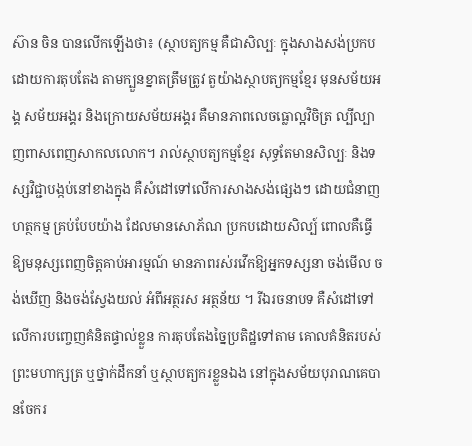ស៊ាន ចិន បានលើកឡើងថា៖ (ស្ថាបត្យកម្ម គឺជាសិល្បៈ ក្នុងសាងសង់ប្រកបដោយការតុបតែង តាមក្បួនខ្នាតត្រឹមត្រូវ តួយ៉ាងស្ថាបត្យកម្មខ្មែរ មុនសម័យអង្គ សម័យអង្គរ និងក្រោយសម័យអង្គរ គឺមានភាពលេចធ្លោល្អវិចិត្រ ល្បីល្បាញពាសពេញសាកលលោក។ រាល់ស្ថាបត្យកម្មខ្មែរ សុទ្ធតែមានសិល្បៈ និងទស្សវិជ្ជាបង្កប់នៅខាងក្នុង គឺសំដៅទៅលើការសាងសង់ផ្សេងៗ ដោយជំនាញ ហត្ថកម្ម គ្រប់បែបយ៉ាង ដែលមានសោភ័ណ ប្រកបដោយសិល្ប៍ ពោលគឺធ្វើឱ្យមនុស្សពេញចិត្តគាប់អារម្មណ៍ មានភាពរស់រវើកឱ្យអ្នកទស្សនា ចង់មើល ចង់ឃើញ និងចង់ស្វែងយល់ អំពីអត្ថរស អត្ថន័យ ។ រីឯរចនាបទ គឺសំដៅទៅលើការបញ្ចេញគំនិតផ្ទាល់ខ្លួន ការតុបតែងច្នៃប្រតិដ្ឋទៅតាម គោលគំនិតរបស់ព្រះមហាក្សត្រ ឬថ្នាក់ដឹកនាំ ឬស្ថាបត្យករខ្លួនឯង នៅក្នុងសម័យបុរាណគេបានចែករ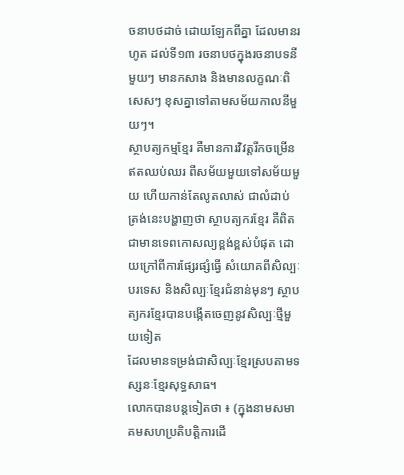ចនាបថដាច់ ដោយឡែកពីគ្នា ដែលមានរហូត ដល់ទី១៣ រចនាបថក្នុងរចនាបទនីមួយៗ មានកសាង និងមានលក្ខណៈពិសេសៗ ខុសគ្នាទៅតាមសម័យកាលនីមួយៗ។
ស្ថាបត្យកម្មខ្មែរ គឺមានការវិវត្តរីកចម្រើន ឥតឈប់ឈរ ពីសម័យមួយទៅសម័យមួយ ហើយកាន់តែលូតលាស់ ជាលំដាប់ ត្រង់នេះបង្ហាញថា ស្ថាបត្យករខ្មែរ គឺពិតជាមានទេពកោសល្យខ្ពង់ខ្ពស់បំផុត ដោយក្រៅពីការផ្សែរផ្សំធ្វើ សំយោគពីសិល្បៈបរទេស និងសិល្បៈខ្មែរជំនាន់មុនៗ ស្ថាបត្យករខ្មែរបានបង្កើតចេញនូវសិល្បៈថ្មីមួយទៀត
ដែលមានទម្រង់ជាសិល្បៈខ្មែរស្របតាមទស្សនៈខ្មែរសុទ្ធសាធ។
លោកបានបន្តទៀតថា ៖ (ក្នុងនាមសមាគមសហប្រតិបត្តិការដើ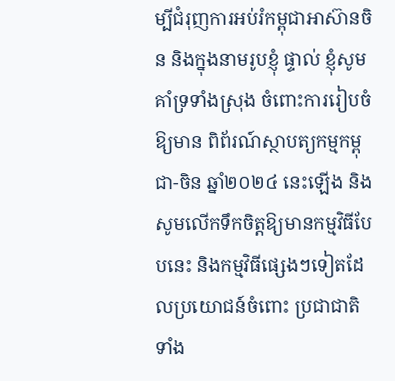ម្បីជំរុញការអប់រំកម្ពុជាអាស៊ានចិន និងក្នុងនាមរូបខ្ញុំ ផ្ទាល់ ខ្ញុំសូមគាំទ្រទាំងស្រុង ចំពោះការរៀបចំឱ្យមាន ពិព័រណ៍ស្ថាបត្យកម្មកម្ពុជា-ចិន ឆ្នាំ២០២៤ នេះឡើង និងសូមលើកទឹកចិត្តឱ្យមានកម្មវិធីបែបនេះ និងកម្មវិធីផ្សេងៗទៀតដែលប្រយោជន៍ចំពោះ ប្រជាជាតិទាំង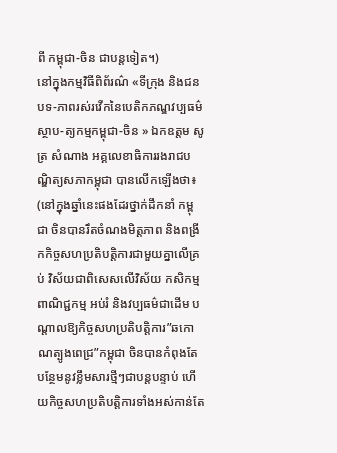ពី កម្ពុជា-ចិន ជាបន្តទៀត។)
នៅក្នុងកម្មវិធីពិព័រណ៌ «ទីក្រុង និងជនបទ-ភាពរស់រវើកនៃបេតិកភណ្ឌវប្បធម៌ស្ថាប-ត្យកម្មកម្ពុជា-ចិន » ឯកឧត្តម សូត្រ សំណាង អគ្គលេខាធិការរងរាជបណ្ឌិត្យសភាកម្ពុជា បានលើកឡើងថា៖ (នៅក្នុងឆ្នាំនេះផងដែរថ្នាក់ដឹកនាំ កម្ពុជា ចិនបានរឹតចំណងមិត្តភាព និងពង្រីកកិច្ចសហប្រតិបត្តិការជាមួយគ្នាលើគ្រប់ វិស័យជាពិសេសលើវិស័យ កសិកម្ម ពាណិជ្ជកម្ម អប់រំ និងវប្បធម៌ជាដើម បណ្តាលឱ្យកិច្ចសហប្រតិបត្តិការ”ឆកោណត្បូងពេជ្រ”កម្ពុជា ចិនបានកំពុងតែបន្ថែមនូវខ្លឹមសារថ្មីៗជាបន្តបន្ទាប់ ហើយកិច្ចសហប្រតិបត្តិការទាំងអស់កាន់តែ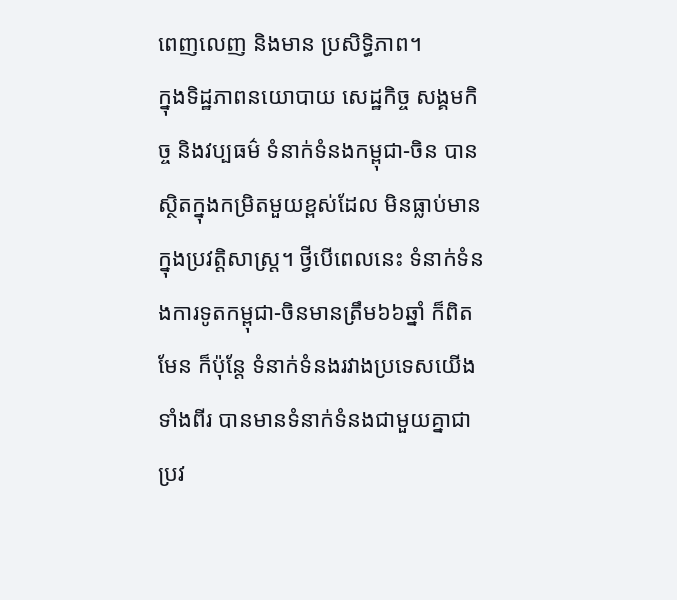ពេញលេញ និងមាន ប្រសិទ្ធិភាព។
ក្នុងទិដ្ឋភាពនយោបាយ សេដ្ឋកិច្ច សង្គមកិច្ច និងវប្បធម៌ ទំនាក់ទំនងកម្ពុជា-ចិន បានស្ថិតក្នុងកម្រិតមួយខ្ពស់ដែល មិនធ្លាប់មានក្នុងប្រវត្តិសាស្ត្រ។ ថ្វីបើពេលនេះ ទំនាក់ទំនងការទូតកម្ពុជា-ចិនមានត្រឹម៦៦ឆ្នាំ ក៏ពិតមែន ក៏ប៉ុន្តែ ទំនាក់ទំនងរវាងប្រទេសយើងទាំងពីរ បានមានទំនាក់ទំនងជាមួយគ្នាជាប្រវ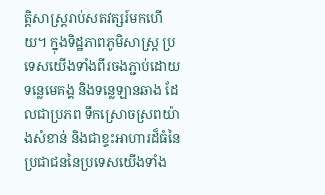ត្តិសាស្ត្ររាប់សតវត្សរ៍មកហើយ។ ក្នុងទិដ្ឋភាពភូមិសាស្ត្រ ប្រទេសយើងទាំងពីរចងភ្ជាប់ដោយទន្លេមេគង្គ និងទន្លេឡានឆាង ដែលជាប្រភព ទឹកស្រោចស្រពយ៉ាងសំខាន់ និងជាខ្ទះអាហារដ៏ធំនៃប្រជាជននៃប្រទេសយើងទាំង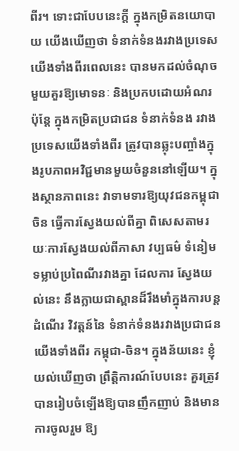ពីរ។ ទោះជាបែបនេះក្តី ក្នុងកម្រិតនយោបាយ យើងឃើញថា ទំនាក់ទំនងរវាងប្រទេសយើងទាំងពីរពេលនេះ បានមកដល់ចំណុច មួយគួរឱ្យមោទនៈ និងប្រកបដោយអំណរ ប៉ុន្តែ ក្នុងកម្រិតប្រជាជន ទំនាក់ទំនង រវាងប្រទេសយើងទាំងពីរ ត្រូវបានឆ្លុះបញ្ចាំងក្នុងរូបភាពអវិជ្ជមានមួយចំនួននៅឡើយ។ ក្នុងស្ថានភាពនេះ វាទាមទារឱ្យយុវជនកម្ពុជា ចិន ធ្វើការស្វែងយល់ពីគ្នា ពិសេសតាមរយៈការស្វែងយល់ពីភាសា វប្បធម៌ ទំនៀមទម្លាប់ប្រពៃណីរវាងគ្នា ដែលការ ស្វែងយល់នេះ នឹងក្លាយជាស្ពានដ៏រឹងមាំក្នុងការបន្តដំណើរ វិវត្តន៍នៃ ទំនាក់ទំនងរវាងប្រជាជនយើងទាំងពីរ កម្ពុជា-ចិន។ ក្នុងន័យនេះ ខ្ញុំយល់ឃើញថា ព្រឹត្តិការណ៍បែបនេះ គួរត្រូវបានរៀបចំឡើងឱ្យបានញឹកញាប់ និងមានការចូលរួម ឱ្យ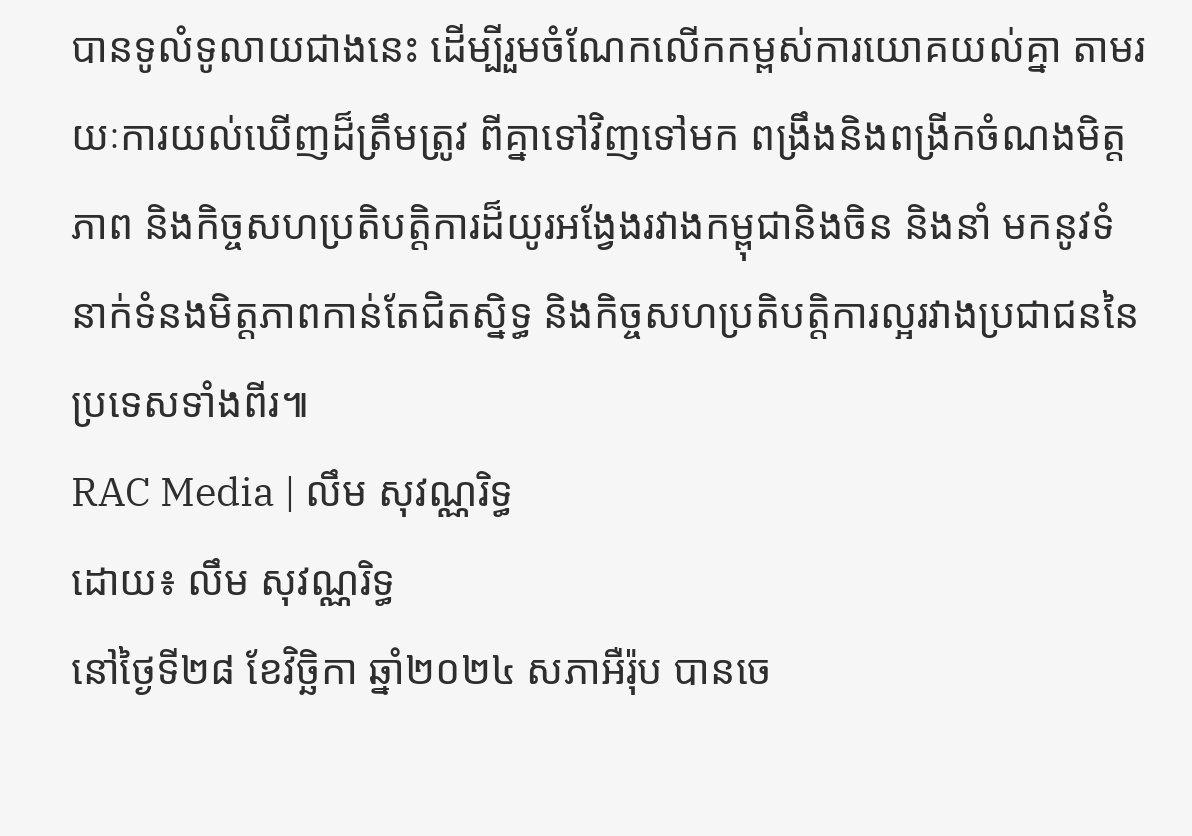បានទូលំទូលាយជាងនេះ ដើម្បីរួមចំណែកលើកកម្ពស់ការយោគយល់គ្នា តាមរយៈការយល់ឃើញដ៏ត្រឹមត្រូវ ពីគ្នាទៅវិញទៅមក ពង្រឹងនិងពង្រីកចំណងមិត្តភាព និងកិច្ចសហប្រតិបត្តិការដ៏យូរអង្វែងរវាងកម្ពុជានិងចិន និងនាំ មកនូវទំនាក់ទំនងមិត្តភាពកាន់តែជិតស្និទ្ធ និងកិច្ចសហប្រតិបត្តិការល្អរវាងប្រជាជននៃប្រទេសទាំងពីរ៕
RAC Media | លឹម សុវណ្ណរិទ្ធ
ដោយ៖ លឹម សុវណ្ណរិទ្ធ
នៅថ្ងៃទី២៨ ខែវិច្ឆិកា ឆ្នាំ២០២៤ សភាអឺរ៉ុប បានចេ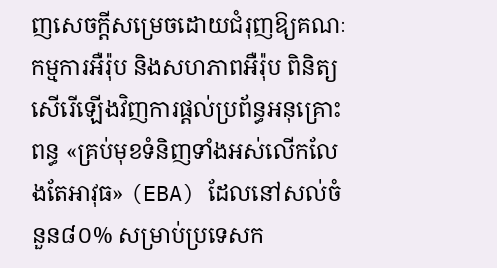ញសេចក្ដីសម្រេចដោយជំរុញឱ្យគណៈកម្មការអឺរ៉ុប និងសហភាពអឺរ៉ុប ពិនិត្យសើរើឡើងវិញការផ្តល់ប្រព័ន្ធអនុគ្រោះពន្ធ «គ្រប់មុខទំនិញទាំងអស់លើកលែងតែអាវុធ» (EBA) ដែលនៅសល់ចំនួន៨០% សម្រាប់ប្រទេសក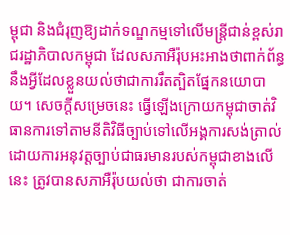ម្ពុជា និងជំរុញឱ្យដាក់ទណ្ឌកម្មទៅលើមន្ត្រីជាន់ខ្ពស់រាជរដ្ឋាភិបាលកម្ពុជា ដែលសភាអឺរ៉ុបអះអាងថាពាក់ព័ន្ធនឹងអ្វីដែលខ្លួនយល់ថាជាការរឹតត្បិតផ្នែកនយោបាយ។ សេចក្ដីសម្រេចនេះ ធ្វើឡើងក្រោយកម្ពុជាចាត់វិធានការទៅតាមនីតិវិធីច្បាប់ទៅលើអង្គការសង់ត្រាល់ ដោយការអនុវត្តច្បាប់ជាធរមានរបស់កម្ពុជាខាងលើនេះ ត្រូវបានសភាអឺរ៉ុបយល់ថា ជាការចាត់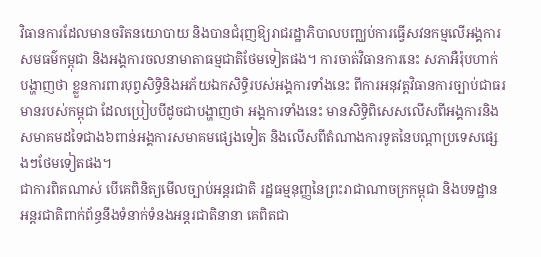វិធានការដែលមានចរិតនយោបាយ និងបានជំរុញឱ្យរាជរដ្ឋាភិបាលបញ្ឈប់ការធ្វើសវនកម្មលើអង្គការសមធម៌កម្ពុជា និងអង្គការចលនាមាតាធម្មជាតិថែមទៀតផង។ ការចាត់វិធានការនេះ សភាអឺរ៉ុបហាក់បង្ហាញថា ខ្លួនការពារបុព្វសិទ្ធិនិងអភ័យឯកសិទ្ធិរបស់អង្គការទាំងនេះ ពីការអនុវត្តវិធានការច្បាប់ជាធរមានរបស់កម្ពុជា ដែលប្រៀបបីដូចជាបង្ហាញថា អង្គការទាំងនេះ មានសិទ្ធិពិសេសលើសពីអង្គការនិងសមាគមដទៃជាង៦ពាន់អង្គការសមាគមផ្សេងទៀត និងលើសពីតំណាងការទូតនៃបណ្ដាប្រទេសផ្សេងៗថែមទៀតផង។
ជាការពិតណាស់ បើគេពិនិត្យមើលច្បាប់អន្តរជាតិ រដ្ឋធម្មនុញ្ញនៃព្រះរាជាណាចក្រកម្ពុជា និងបទដ្ឋានអន្តរជាតិពាក់ព័ន្ធនឹងទំនាក់ទំនងអន្តរជាតិនានា គេពិតជា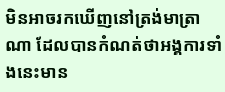មិនអាចរកឃើញនៅត្រង់មាត្រាណា ដែលបានកំណត់ថាអង្គការទាំងនេះមាន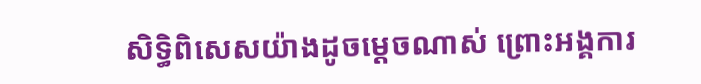សិទ្ធិពិសេសយ៉ាងដូចម្ដេចណាស់ ព្រោះអង្គការ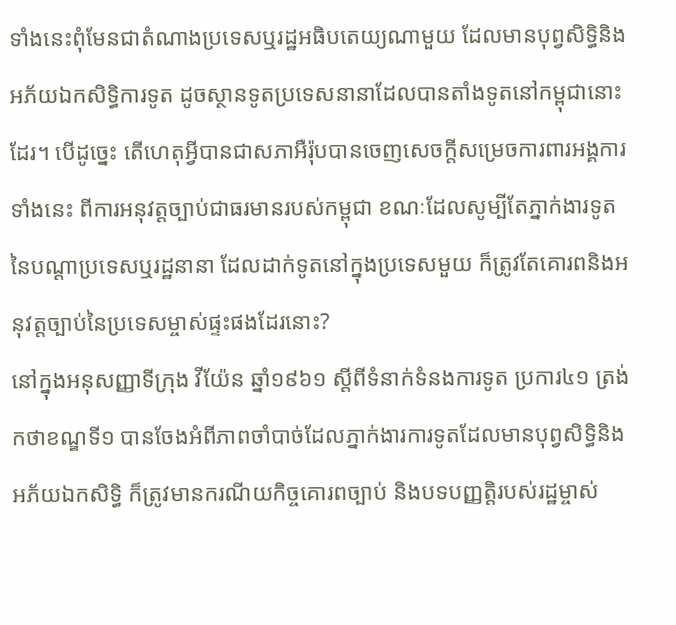ទាំងនេះពុំមែនជាតំណាងប្រទេសឬរដ្ឋអធិបតេយ្យណាមួយ ដែលមានបុព្វសិទ្ធិនិងអភ័យឯកសិទ្ធិការទូត ដូចស្ថានទូតប្រទេសនានាដែលបានតាំងទូតនៅកម្ពុជានោះដែរ។ បើដូច្នេះ តើហេតុអ្វីបានជាសភាអឺរ៉ុបបានចេញសេចក្ដីសម្រេចការពារអង្គការទាំងនេះ ពីការអនុវត្តច្បាប់ជាធរមានរបស់កម្ពុជា ខណៈដែលសូម្បីតែភ្នាក់ងារទូតនៃបណ្ដាប្រទេសឬរដ្ឋនានា ដែលដាក់ទូតនៅក្នុងប្រទេសមួយ ក៏ត្រូវតែគោរពនិងអនុវត្តច្បាប់នៃប្រទេសម្ចាស់ផ្ទះផងដែរនោះ?
នៅក្នុងអនុសញ្ញាទីក្រុង វីយ៉ែន ឆ្នាំ១៩៦១ ស្ដីពីទំនាក់ទំនងការទូត ប្រការ៤១ ត្រង់កថាខណ្ឌទី១ បានចែងអំពីភាពចាំបាច់ដែលភ្នាក់ងារការទូតដែលមានបុព្វសិទ្ធិនិងអភ័យឯកសិទ្ធិ ក៏ត្រូវមានករណីយកិច្ចគោរពច្បាប់ និងបទបញ្ញត្តិរបស់រដ្ឋម្ចាស់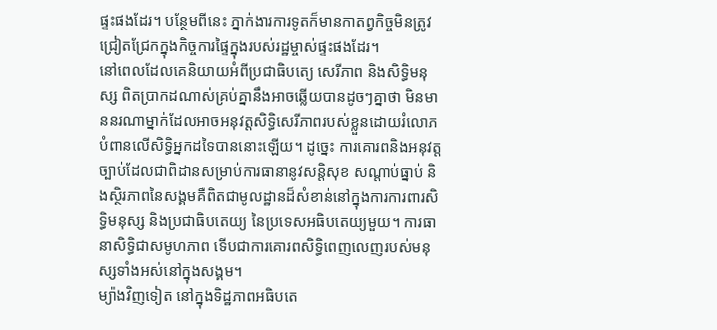ផ្ទះផងដែរ។ បន្ថែមពីនេះ ភ្នាក់ងារការទូតក៏មានកាតព្វកិច្ចមិនត្រូវជ្រៀតជ្រែកក្នុងកិច្ចការផ្ទៃក្នុងរបស់រដ្ឋម្ចាស់ផ្ទះផងដែរ។
នៅពេលដែលគេនិយាយអំពីប្រជាធិបតេ្យ សេរីភាព និងសិទ្ធិមនុស្ស ពិតប្រាកដណាស់គ្រប់គ្នានឹងអាចឆ្លើយបានដូចៗគ្នាថា មិនមាននរណាម្នាក់ដែលអាចអនុវត្តសិទ្ធិសេរីភាពរបស់ខ្លួនដោយរំលោភបំពានលើសិទ្ធិអ្នកដទៃបាននោះឡើយ។ ដូច្នេះ ការគោរពនិងអនុវត្តច្បាប់ដែលជាពិដានសម្រាប់ការធានានូវសន្តិសុខ សណ្ដាប់ធ្នាប់ និងស្ថិរភាពនៃសង្គមគឺពិតជាមូលដ្ឋានដ៏សំខាន់នៅក្នុងការការពារសិទ្ធិមនុស្ស និងប្រជាធិបតេយ្យ នៃប្រទេសអធិបតេយ្យមួយ។ ការធានាសិទ្ធិជាសមូហភាព ទើបជាការគោរពសិទ្ធិពេញលេញរបស់មនុស្សទាំងអស់នៅក្នុងសង្គម។
ម្យ៉ាងវិញទៀត នៅក្នុងទិដ្ឋភាពអធិបតេ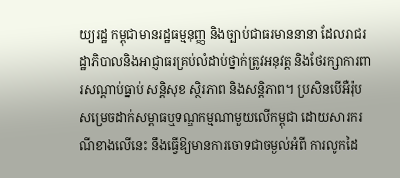យ្យរដ្ឋ កម្ពុជាមានរដ្ឋធម្មនុញ្ញ និងច្បាប់ជាធរមាននានា ដែលរាជរដ្ឋាភិបាលនិងអាជ្ញាធរគ្រប់លំដាប់ថ្នាក់ត្រូវអនុវត្ត និងថែរក្សាការពារសណ្ដាប់ធ្នាប់ សន្តិសុខ ស្ថិរភាព និងសន្តិភាព។ ប្រសិនបើអឺរ៉ុបសម្រេចដាក់សម្ពាធឬទណ្ឌកម្មណាមួយលើកម្ពុជា ដោយសារករណីខាងលើនេះ នឹងធ្វើឱ្យមានការចោទជាចម្ងល់អំពី ការលូកដៃ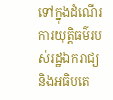ទៅក្នុងដំណើរការយុត្តិធម៌របស់រដ្ឋឯករាជ្យនិងអធិបតេ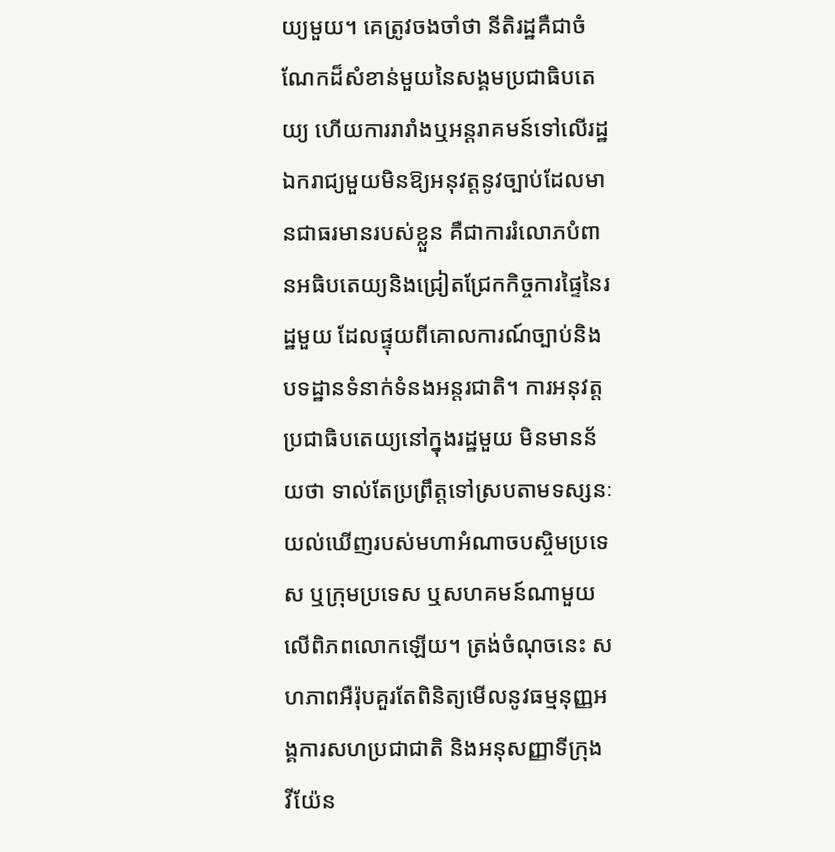យ្យមួយ។ គេត្រូវចងចាំថា នីតិរដ្ឋគឺជាចំណែកដ៏សំខាន់មួយនៃសង្គមប្រជាធិបតេយ្យ ហើយការរារាំងឬអន្តរាគមន៍ទៅលើរដ្ឋឯករាជ្យមួយមិនឱ្យអនុវត្តនូវច្បាប់ដែលមានជាធរមានរបស់ខ្លួន គឺជាការរំលោភបំពានអធិបតេយ្យនិងជ្រៀតជ្រែកកិច្ចការផ្ទៃនៃរដ្ឋមួយ ដែលផ្ទុយពីគោលការណ៍ច្បាប់និងបទដ្ឋានទំនាក់ទំនងអន្តរជាតិ។ ការអនុវត្តប្រជាធិបតេយ្យនៅក្នុងរដ្ឋមួយ មិនមានន័យថា ទាល់តែប្រព្រឹត្តទៅស្របតាមទស្សនៈយល់ឃើញរបស់មហាអំណាចបស្ចិមប្រទេស ឬក្រុមប្រទេស ឬសហគមន៍ណាមួយលើពិភពលោកឡើយ។ ត្រង់ចំណុចនេះ សហភាពអឺរ៉ុបគួរតែពិនិត្យមើលនូវធម្មនុញ្ញអង្គការសហប្រជាជាតិ និងអនុសញ្ញាទីក្រុង វីយ៉ែន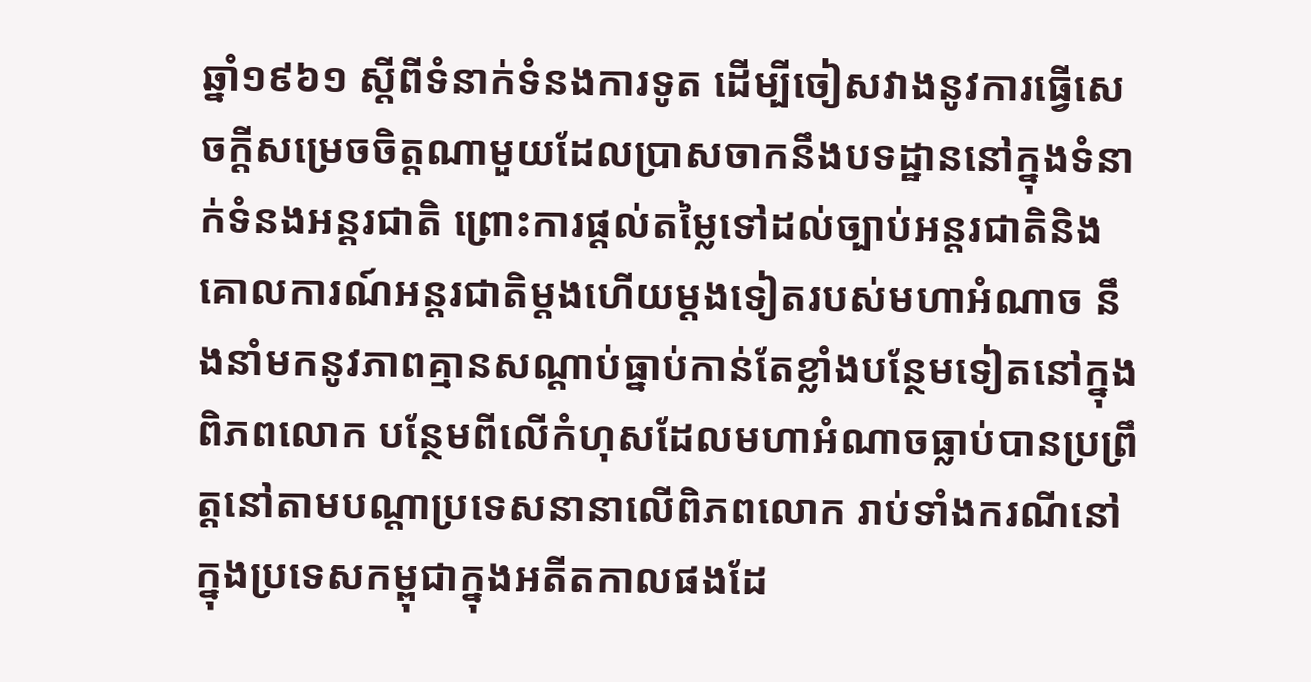ឆ្នាំ១៩៦១ ស្ដីពីទំនាក់ទំនងការទូត ដើម្បីចៀសវាងនូវការធ្វើសេចក្ដីសម្រេចចិត្តណាមួយដែលប្រាសចាកនឹងបទដ្ឋាននៅក្នុងទំនាក់ទំនងអន្តរជាតិ ព្រោះការផ្ដល់តម្លៃទៅដល់ច្បាប់អន្តរជាតិនិងគោលការណ៍អន្តរជាតិម្ដងហើយម្ដងទៀតរបស់មហាអំណាច នឹងនាំមកនូវភាពគ្មានសណ្ដាប់ធ្នាប់កាន់តែខ្លាំងបន្ថែមទៀតនៅក្នុងពិភពលោក បន្ថែមពីលើកំហុសដែលមហាអំណាចធ្លាប់បានប្រព្រឹត្តនៅតាមបណ្ដាប្រទេសនានាលើពិភពលោក រាប់ទាំងករណីនៅក្នុងប្រទេសកម្ពុជាក្នុងអតីតកាលផងដែ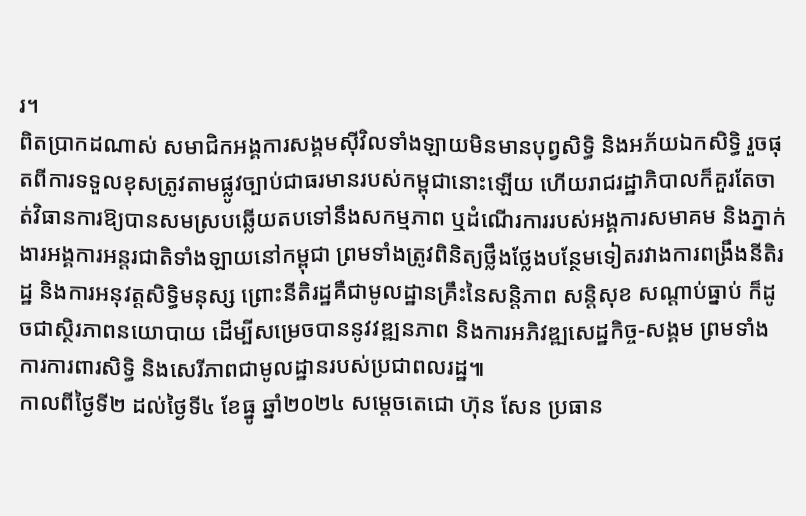រ។
ពិតប្រាកដណាស់ សមាជិកអង្គការសង្គមស៊ីវិលទាំងឡាយមិនមានបុព្វសិទ្ធិ និងអភ័យឯកសិទ្ធិ រួចផុតពីការទទួលខុសត្រូវតាមផ្លូវច្បាប់ជាធរមានរបស់កម្ពុជានោះឡើយ ហើយរាជរដ្ឋាភិបាលក៏គួរតែចាត់វិធានការឱ្យបានសមស្របឆ្លើយតបទៅនឹងសកម្មភាព ឬដំណើរការរបស់អង្គការសមាគម និងភ្នាក់ងារអង្គការអន្តរជាតិទាំងឡាយនៅកម្ពុជា ព្រមទាំងត្រូវពិនិត្យថ្លឹងថ្លែងបន្ថែមទៀតរវាងការពង្រឹងនីតិរដ្ឋ និងការអនុវត្តសិទ្ធិមនុស្ស ព្រោះនីតិរដ្ឋគឺជាមូលដ្ឋានគ្រឹះនៃសន្តិភាព សន្តិសុខ សណ្ដាប់ធ្នាប់ ក៏ដូចជាស្ថិរភាពនយោបាយ ដើម្បីសម្រេចបាននូវវឌ្ឍនភាព និងការអភិវឌ្ឍសេដ្ឋកិច្ច-សង្គម ព្រមទាំងការការពារសិទ្ធិ និងសេរីភាពជាមូលដ្ឋានរបស់ប្រជាពលរដ្ឋ៕
កាលពីថ្ងៃទី២ ដល់ថ្ងៃទី៤ ខែធ្នូ ឆ្នាំ២០២៤ សម្ដេចតេជោ ហ៊ុន សែន ប្រធាន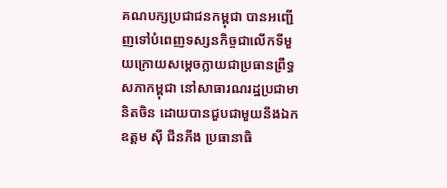គណបក្សប្រជាជនកម្ពុជា បានអញ្ជើញទៅបំពេញទស្សនកិច្ចជាលើកទីមួយក្រោយសម្ដេចក្លាយជាប្រធានព្រឹទ្ធសភាកម្ពុជា នៅសាធារណរដ្ឋប្រជាមានិតចិន ដោយបានជួបជាមួយនឹងឯកឧត្ដម ស៊ី ជីនភីង ប្រធានាធិ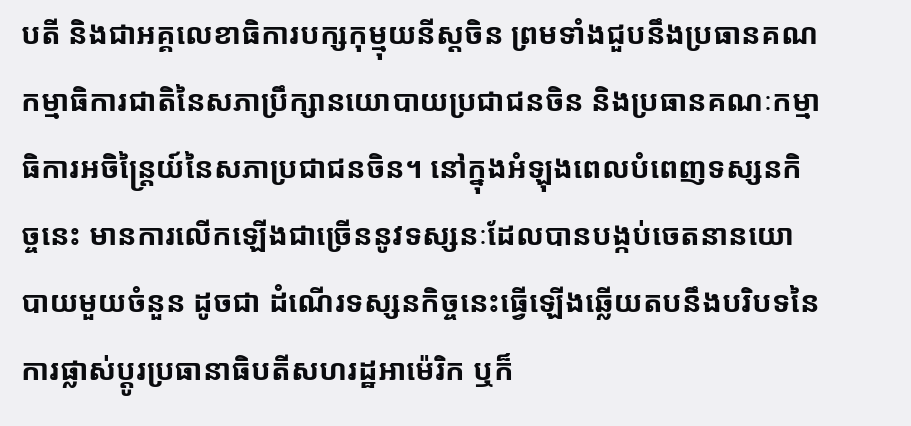បតី និងជាអគ្គលេខាធិការបក្សកុម្មុយនីស្តចិន ព្រមទាំងជួបនឹងប្រធានគណកម្មាធិការជាតិនៃសភាប្រឹក្សានយោបាយប្រជាជនចិន និងប្រធានគណៈកម្មាធិការអចិន្ត្រៃយ៍នៃសភាប្រជាជនចិន។ នៅក្នុងអំឡុងពេលបំពេញទស្សនកិច្ចនេះ មានការលើកឡើងជាច្រើននូវទស្សនៈដែលបានបង្កប់ចេតនានយោបាយមួយចំនួន ដូចជា ដំណើរទស្សនកិច្ចនេះធ្វើឡើងឆ្លើយតបនឹងបរិបទនៃការផ្លាស់ប្ដូរប្រធានាធិបតីសហរដ្ឋអាម៉េរិក ឬក៏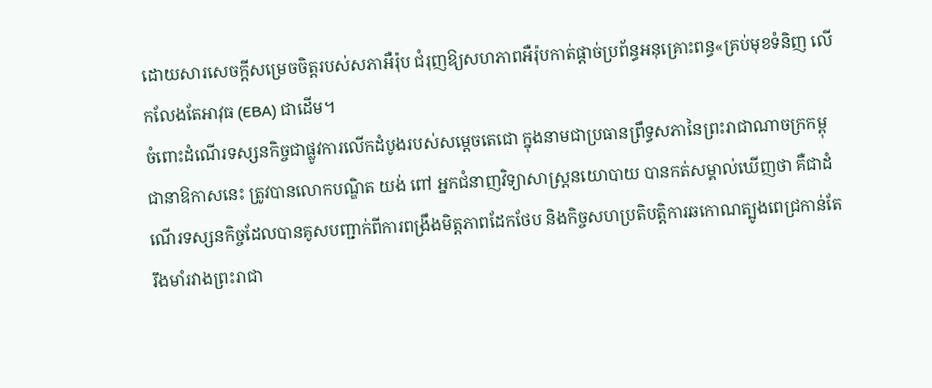ដោយសារសេចក្ដីសម្រេចចិត្តរបស់សភាអឺរ៉ុប ជំរុញឱ្យសហភាពអឺរ៉ុបកាត់ផ្ដាច់ប្រព័ន្ធអនុគ្រោះពន្ធ«គ្រប់មុខទំនិញ លើកលែងតែអាវុធ (EBA) ជាដើម។
ចំពោះដំណើរទស្សនកិច្ចជាផ្លូវការលើកដំបូងរបស់សម្ដេចតេជោ ក្នុងនាមជាប្រធានព្រឹទ្ធសភានៃព្រះរាជាណាចក្រកម្ពុជានាឱកាសនេះ ត្រូវបានលោកបណ្ឌិត យង់ ពៅ អ្នកជំនាញវិទ្យាសាស្ត្រនយោបាយ បានកត់សម្គាល់ឃើញថា គឺជាដំណើរទស្សនកិច្ចដែលបានគូសបញ្ជាក់ពីការពង្រឹងមិត្តភាពដែកថែប និងកិច្ចសហប្រតិបត្តិការឆកោណត្បូងពេជ្រកាន់តែរឹងមាំរវាងព្រះរាជា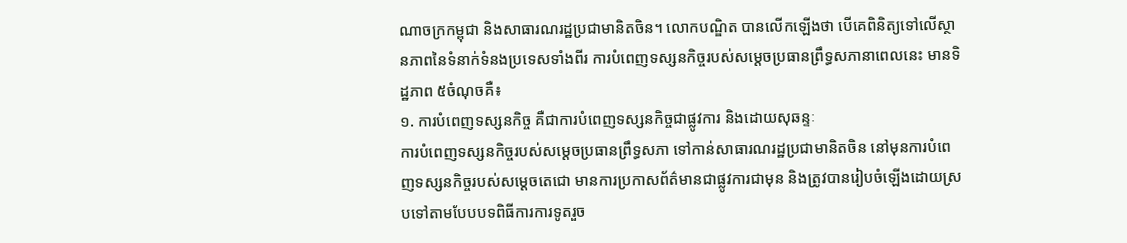ណាចក្រកម្ពុជា និងសាធារណរដ្ឋប្រជាមានិតចិន។ លោកបណ្ឌិត បានលើកឡើងថា បើគេពិនិត្យទៅលើស្ថានភាពនៃទំនាក់ទំនងប្រទេសទាំងពីរ ការបំពេញទស្សនកិច្ចរបស់សម្ដេចប្រធានព្រឹទ្ធសភានាពេលនេះ មានទិដ្ឋភាព ៥ចំណុចគឺ៖
១. ការបំពេញទស្សនកិច្ច គឺជាការបំពេញទស្សនកិច្ចជាផ្លូវការ និងដោយសុឆន្ទៈ
ការបំពេញទស្សនកិច្ចរបស់សម្ដេចប្រធានព្រឹទ្ធសភា ទៅកាន់សាធារណរដ្ឋប្រជាមានិតចិន នៅមុនការបំពេញទស្សនកិច្ចរបស់សម្ដេចតេជោ មានការប្រកាសព័ត៌មានជាផ្លូវការជាមុន និងត្រូវបានរៀបចំឡើងដោយស្របទៅតាមបែបបទពិធីការការទូតរួច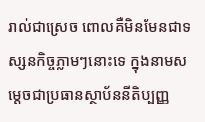រាល់ជាស្រេច ពោលគឺមិនមែនជាទស្សនកិច្ចភ្លាមៗនោះទេ ក្នុងនាមសម្ដេចជាប្រធានស្ថាប័ននីតិប្បញ្ញ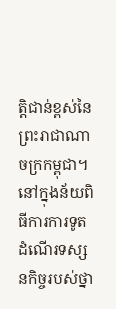ត្តិជាន់ខ្ពស់នៃព្រះរាជាណាចក្រកម្ពុជា។ នៅក្នុងន័យពិធីការការទូត ដំណើរទស្សនកិច្ចរបស់ថ្នា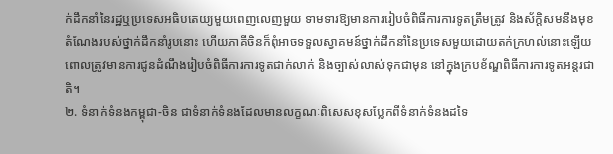ក់ដឹកនាំនៃរដ្ឋឬប្រទេសអធិបតេយ្យមួយពេញលេញមួយ ទាមទារឱ្យមានការរៀបចំពិធីការការទូតត្រឹមត្រូវ និងស័ក្តិសមនឹងមុខតំណែងរបស់ថ្នាក់ដឹកនាំរូបនោះ ហើយភាគីចិនក៏ពុំអាចទទួលស្វាគមន៍ថ្នាក់ដឹកនាំនៃប្រទេសមួយដោយតក់ក្រហល់នោះឡើយ ពោលត្រូវមានការជូនដំណឹងរៀបចំពិធីការការទូតជាក់លាក់ និងច្បាស់លាស់ទុកជាមុន នៅក្នុងក្របខ័ណ្ឌពិធីការការទូតអន្តរជាតិ។
២. ទំនាក់ទំនងកម្ពុជា-ចិន ជាទំនាក់ទំនងដែលមានលក្ខណៈពិសេសខុសប្លែកពីទំនាក់ទំនងដទៃ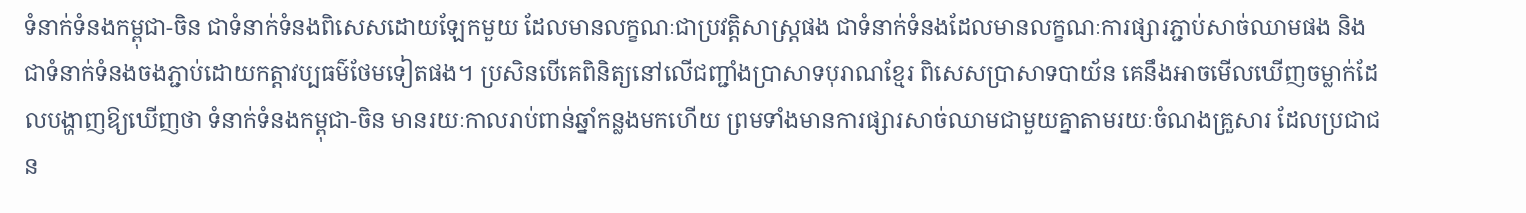ទំនាក់ទំនងកម្ពុជា-ចិន ជាទំនាក់ទំនងពិសេសដោយឡែកមួយ ដែលមានលក្ខណៈជាប្រវត្តិសាស្ត្រផង ជាទំនាក់ទំនងដែលមានលក្ខណៈការផ្សារភ្ជាប់សាច់ឈាមផង និងជាទំនាក់ទំនងចងភ្ជាប់ដោយកត្តាវប្បធម៌ថែមទៀតផង។ ប្រសិនបើគេពិនិត្យនៅលើជញ្ជាំងប្រាសាទបុរាណខ្មែរ ពិសេសប្រាសាទបាយ័ន គេនឹងអាចមើលឃើញចម្លាក់ដែលបង្ហាញឱ្យឃើញថា ទំនាក់ទំនងកម្ពុជា-ចិន មានរយៈកាលរាប់ពាន់ឆ្នាំកន្លងមកហើយ ព្រមទាំងមានការផ្សារសាច់ឈាមជាមួយគ្នាតាមរយៈចំណងគ្រួសារ ដែលប្រជាជន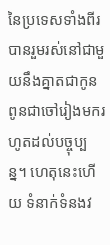នៃប្រទេសទាំងពីរបានរួមរស់នៅជាមួយនឹងគ្នាតជាកូនពូនជាចៅរៀងមករហូតដល់បច្ចុប្បន្ន។ ហេតុនេះហើយ ទំនាក់ទំនងវ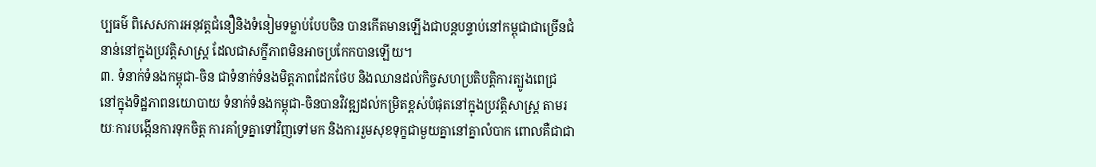ប្បធម៌ ពិសេសការអនុវត្តជំនឿនិងទំនៀមទម្លាប់បែបចិន បានកើតមានឡើងជាបន្តបន្ទាប់នៅកម្ពុជាជាច្រើនជំនាន់នៅក្នុងប្រវត្តិសាស្ត្រ ដែលជាសក្ខីភាពមិនអាចប្រកែកបានឡើយ។
៣. ទំនាក់ទំនងកម្ពុជា-ចិន ជាទំនាក់ទំនងមិត្តភាពដែកថែប និងឈានដល់កិច្ចសហប្រតិបត្តិការត្បូងពេជ្រ
នៅក្នុងទិដ្ឋភាពនយោបាយ ទំនាក់ទំនងកម្ពុជា-ចិនបានវិវឌ្ឍដល់កម្រិតខ្ពស់បំផុតនៅក្នុងប្រវត្តិសាស្ត្រ តាមរយៈការបង្កើនការទុកចិត្ត ការគាំទ្រគ្នាទៅវិញទៅមក និងការរួមសុខទុក្ខជាមួយគ្នានៅគ្នាលំបាក ពោលគឺជាជា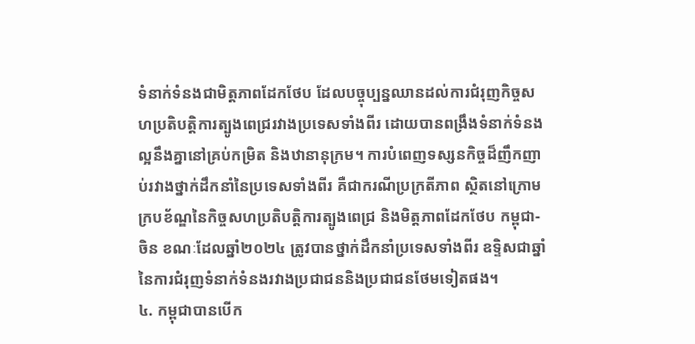ទំនាក់ទំនងជាមិត្តភាពដែកថែប ដែលបច្ចុប្បន្នឈានដល់ការជំរុញកិច្ចសហប្រតិបត្តិការត្បូងពេជ្ររវាងប្រទេសទាំងពីរ ដោយបានពង្រឹងទំនាក់ទំនងល្អនឹងគ្នានៅគ្រប់កម្រិត និងឋានានុក្រម។ ការបំពេញទស្សនកិច្ចដ៏ញឹកញាប់រវាងថ្នាក់ដឹកនាំនៃប្រទេសទាំងពីរ គឺជាករណីប្រក្រតីភាព ស្ថិតនៅក្រោមក្របខ័ណ្ឌនៃកិច្ចសហប្រតិបត្តិការត្បូងពេជ្រ និងមិត្តភាពដែកថែប កម្ពុជា-ចិន ខណៈដែលឆ្នាំ២០២៤ ត្រូវបានថ្នាក់ដឹកនាំប្រទេសទាំងពីរ ឧទ្ទិសជាឆ្នាំនៃការជំរុញទំនាក់ទំនងរវាងប្រជាជននិងប្រជាជនថែមទៀតផង។
៤. កម្ពុជាបានបើក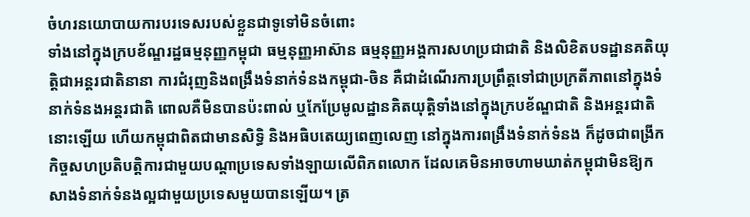ចំហរនយោបាយការបរទេសរបស់ខ្លួនជាទូទៅមិនចំពោះ
ទាំងនៅក្នុងក្របខ័ណ្ឌរដ្ឋធម្មនុញ្ញកម្ពុជា ធម្មនុញ្ញអាស៊ាន ធម្មនុញ្ញអង្គការសហប្រជាជាតិ និងលិខិតបទដ្ឋានគតិយុត្តិជាអន្តរជាតិនានា ការជំរុញនិងពង្រឹងទំនាក់ទំនងកម្ពុជា-ចិន គឺជាដំណើរការប្រព្រឹត្តទៅជាប្រក្រតីភាពនៅក្នុងទំនាក់ទំនងអន្តរជាតិ ពោលគឺមិនបានប៉ះពាល់ ឬកែប្រែមូលដ្ឋានគិតយុត្តិទាំងនៅក្នុងក្របខ័ណ្ឌជាតិ និងអន្តរជាតិនោះឡើយ ហើយកម្ពុជាពិតជាមានសិទ្ធិ និងអធិបតេយ្យពេញលេញ នៅក្នុងការពង្រឹងទំនាក់ទំនង ក៏ដូចជាពង្រីកកិច្ចសហប្រតិបត្តិការជាមួយបណ្ដាប្រទេសទាំងឡាយលើពិភពលោក ដែលគេមិនអាចហាមឃាត់កម្ពុជាមិនឱ្យកសាងទំនាក់ទំនងល្អជាមួយប្រទេសមួយបានឡើយ។ ត្រ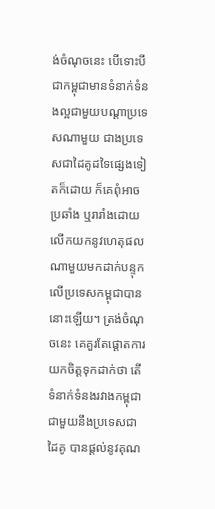ង់ចំណុចនេះ បើទោះបីជាកម្ពុជាមានទំនាក់ទំនងល្អជាមួយបណ្ដាប្រទេសណាមួយ ជាងប្រទេសជាដៃគូដទៃផ្សេងទៀតក៏ដោយ ក៏គេពុំអាចប្រឆាំង ឬរារាំងដោយលើកយកនូវហេតុផលណាមួយមកដាក់បន្ទុកលើប្រទេសកម្ពុជាបាននោះឡើយ។ ត្រង់ចំណុចនេះ គេគួរតែផ្ដោតការយកចិត្តទុកដាក់ថា តើទំនាក់ទំនងរវាងកម្ពុជា ជាមួយនឹងប្រទេសជាដៃគូ បានផ្ដល់នូវគុណ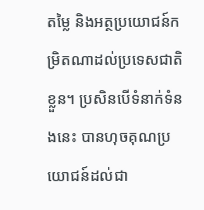តម្លៃ និងអត្ថប្រយោជន៍កម្រិតណាដល់ប្រទេសជាតិខ្លួន។ ប្រសិនបើទំនាក់ទំនងនេះ បានហុចគុណប្រយោជន៍ដល់ជា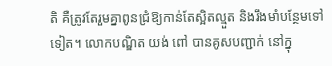តិ គឺត្រូវតែរួមគ្នាពូនជ្រំឱ្យកាន់តែស្អិតល្មួត និងរឹងមាំបន្ថែមទៅទៀត។ លោកបណ្ឌិត យង់ ពៅ បានគូសបញ្ជាក់ នៅក្នុ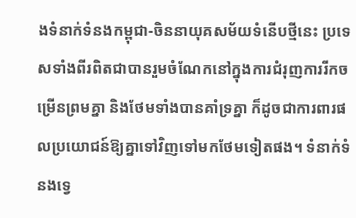ងទំនាក់ទំនងកម្ពុជា-ចិននាយុគសម័យទំនើបថ្មីនេះ ប្រទេសទាំងពីរពិតជាបានរួមចំណែកនៅក្នុងការជំរុញការរីកចម្រើនព្រមគ្នា និងថែមទាំងបានគាំទ្រគ្នា ក៏ដូចជាការពារផលប្រយោជន៍ឱ្យគ្នាទៅវិញទៅមកថែមទៀតផង។ ទំនាក់ទំនងទ្វេ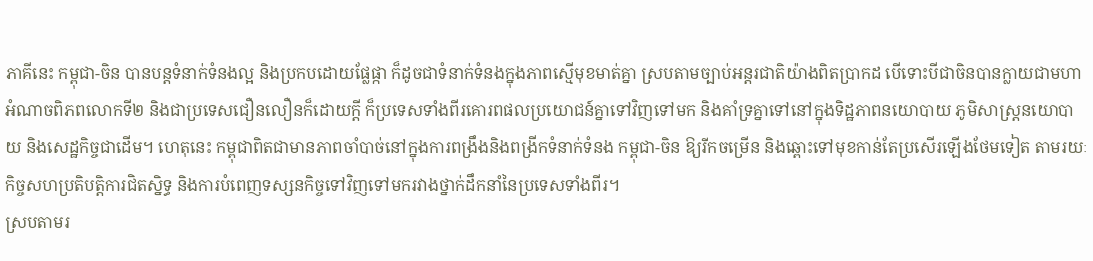ភាគីនេះ កម្ពុជា-ចិន បានបន្តទំនាក់ទំនងល្អ និងប្រកបដោយផ្លែផ្កា ក៏ដូចជាទំនាក់ទំនងក្នុងភាពស្មើមុខមាត់គ្នា ស្របតាមច្បាប់អន្តរជាតិយ៉ាងពិតប្រាកដ បើទោះបីជាចិនបានក្លាយជាមហាអំណាចពិភពលោកទី២ និងជាប្រទេសជឿនលឿនក៏ដោយក្ដី ក៏ប្រទេសទាំងពីរគោរពផលប្រយោជន៍គ្នាទៅវិញទៅមក និងគាំទ្រគ្នាទៅនៅក្នុងទិដ្ឋភាពនយោបាយ ភូមិសាស្ត្រនយោបាយ និងសេដ្ឋកិច្ចជាដើម។ ហេតុនេះ កម្ពុជាពិតជាមានភាពចាំបាច់នៅក្នុងការពង្រឹងនិងពង្រីកទំនាក់ទំនង កម្ពុជា-ចិន ឱ្យរីកចម្រើន និងឆ្ពោះទៅមុខកាន់តែប្រសើរឡើងថែមទៀត តាមរយៈកិច្ចសហប្រតិបត្តិការជិតស្និទ្ធ និងការបំពេញទស្សនកិច្ចទៅវិញទៅមករវាងថ្នាក់ដឹកនាំនៃប្រទេសទាំងពីរ។
ស្របតាមរ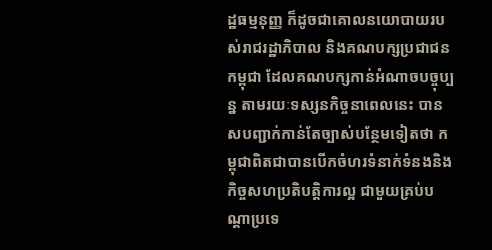ដ្ឋធម្មនុញ្ញ ក៏ដូចជាគោលនយោបាយរបស់រាជរដ្ឋាភិបាល និងគណបក្សប្រជាជនកម្ពុជា ដែលគណបក្សកាន់អំណាចបច្ចុប្បន្ន តាមរយៈទស្សនកិច្ចនាពេលនេះ បានសបញ្ជាក់កាន់តែច្បាស់បន្ថែមទៀតថា កម្ពុជាពិតជាបានបើកចំហរទំនាក់ទំនងនិងកិច្ចសហប្រតិបត្តិការល្អ ជាមួយគ្រប់បណ្ដាប្រទេ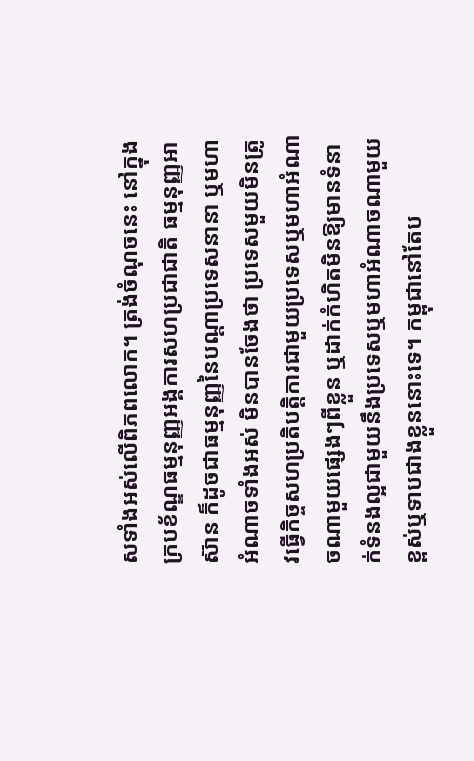សទាំងអស់លើពិភពលោក។ ត្រង់ចំណុចនេះ នៅក្នុងក្របខ័ណ្ឌធម្មនុញ្ញអង្គការសហប្រជាជាតិ ធម្មនុញ្ញអាស៊ាន ក៏ដូចជាធម្មនុញ្ញនៃបណ្ដាប្រទេសនានា ឬមហាអំណាចទាំងអស់ មិនបានចែងថា ប្រទេសមួយមិនត្រូវធ្វើកិច្ចសហប្រតិបត្តិការជាមួយប្រទេសឬមហាអំណាចណាមួយផ្សេងៗពីខ្លួន ឬដាក់កំហិតមិនឱ្យមានទំនាក់ទំនងល្អជាមួយនឹងប្រទេសឬមហាអំណាចណាមួយខ្ពស់ឬទាបជាងខ្លួននោះទេ។ កម្ពុជានៅតែប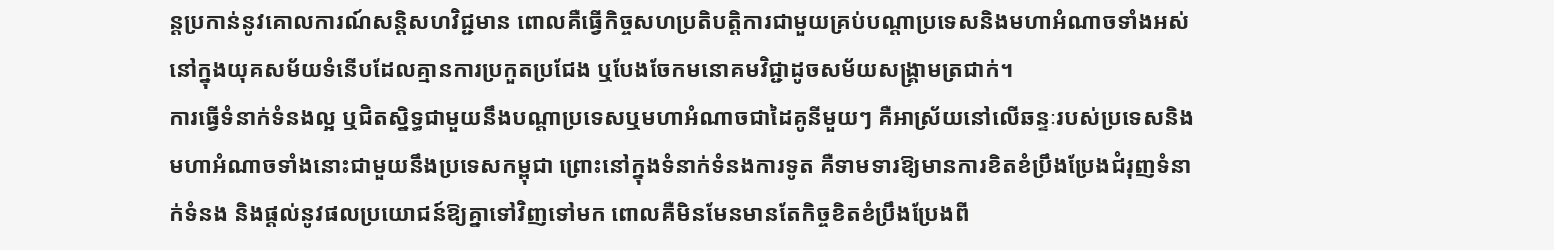ន្តប្រកាន់នូវគោលការណ៍សន្តិសហវិជ្ជមាន ពោលគឺធ្វើកិច្ចសហប្រតិបត្តិការជាមួយគ្រប់បណ្ដាប្រទេសនិងមហាអំណាចទាំងអស់ នៅក្នុងយុគសម័យទំនើបដែលគ្មានការប្រកួតប្រជែង ឬបែងចែកមនោគមវិជ្ជាដូចសម័យសង្គ្រាមត្រជាក់។
ការធ្វើទំនាក់ទំនងល្អ ឬជិតស្និទ្ធជាមួយនឹងបណ្ដាប្រទេសឬមហាអំណាចជាដៃគូនីមួយៗ គឺអាស្រ័យនៅលើឆន្ទៈរបស់ប្រទេសនិងមហាអំណាចទាំងនោះជាមួយនឹងប្រទេសកម្ពុជា ព្រោះនៅក្នុងទំនាក់ទំនងការទូត គឺទាមទារឱ្យមានការខិតខំប្រឹងប្រែងជំរុញទំនាក់ទំនង និងផ្ដល់នូវផលប្រយោជន៍ឱ្យគ្នាទៅវិញទៅមក ពោលគឺមិនមែនមានតែកិច្ចខិតខំប្រឹងប្រែងពី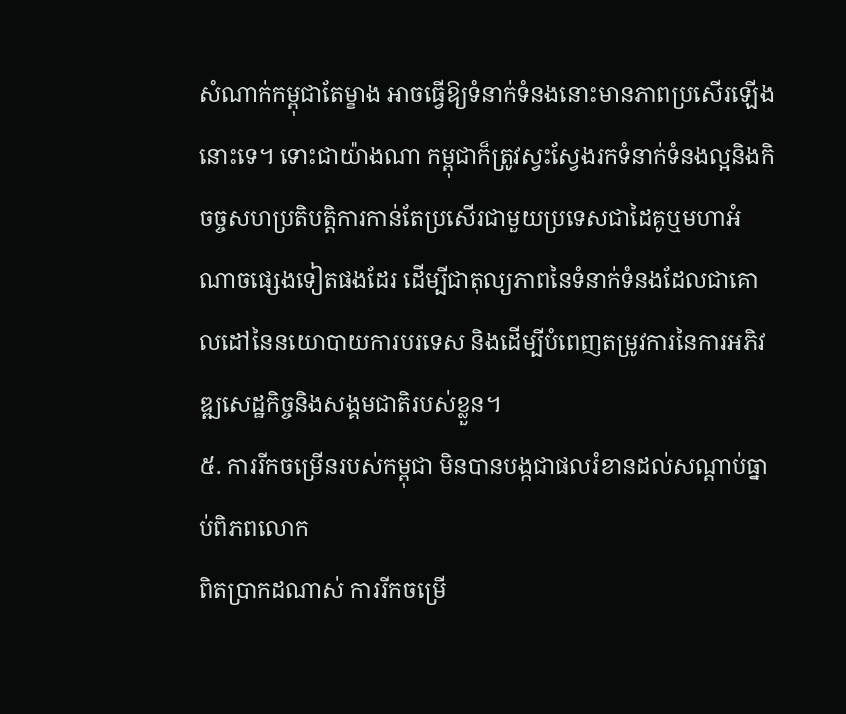សំណាក់កម្ពុជាតែម្ខាង អាចធ្វើឱ្យទំនាក់ទំនងនោះមានភាពប្រសើរឡើងនោះទេ។ ទោះជាយ៉ាងណា កម្ពុជាក៏ត្រូវស្វះស្វែងរកទំនាក់ទំនងល្អនិងកិចច្ចសហប្រតិបត្តិការកាន់តែប្រសើរជាមួយប្រទេសជាដៃគូឬមហាអំណាចផ្សេងទៀតផងដែរ ដើម្បីជាតុល្យភាពនៃទំនាក់ទំនងដែលជាគោលដៅនៃនយោបាយការបរទេស និងដើម្បីបំពេញតម្រូវការនៃការអភិវឌ្ឍសេដ្ឋកិច្ចនិងសង្គមជាតិរបស់ខ្លួន។
៥. ការរីកចម្រើនរបស់កម្ពុជា មិនបានបង្កជាផលរំខានដល់សណ្ដាប់ធ្នាប់ពិភពលោក
ពិតប្រាកដណាស់ ការរីកចម្រើ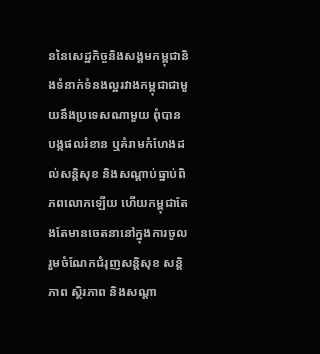ននៃសេដ្ឋកិច្ចនិងសង្គមកម្ពុជានិងទំនាក់ទំនងល្អរវាងកម្ពុជាជាមួយនឹងប្រទេសណាមួយ ពុំបានបង្កផលរំខាន ឬគំរាមកំហែងដល់សន្តិសុខ និងសណ្ដាប់ធ្នាប់ពិភពលោកឡើយ ហើយកម្ពុជាតែងតែមានចេតនានៅក្នុងការចូលរួមចំណែកជំរុញសន្តិសុខ សន្តិភាព ស្ថិរភាព និងសណ្ដា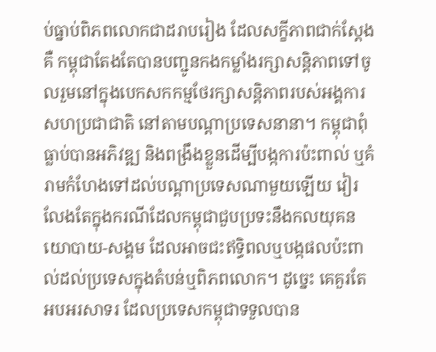ប់ធ្នាប់ពិភពលោកជាដរាបរៀង ដែលសក្ខីភាពជាក់ស្ដែងគឺ កម្ពុជាតែងតែបានបញ្ជូនកងកម្លាំងរក្សាសន្តិភាពទៅចូលរួមនៅក្នុងបេកសកកម្មថែរក្សាសន្តិភាពរបស់អង្គការសហប្រជាជាតិ នៅតាមបណ្ដាប្រទេសនានា។ កម្ពុជាពុំធ្លាប់បានអភិវឌ្ឍ និងពង្រឹងខ្លួនដើម្បីបង្កការប៉ះពាល់ ឬគំរាមកំហែងទៅដល់បណ្ដាប្រទេសណាមួយឡើយ វៀរលែងតែក្នុងករណីដែលកម្ពុជាជួបប្រទះនឹងកលយុគនយោបាយ-សង្គម ដែលអាចជះឥទ្ធិពលឬបង្កផលប៉ះពាល់ដល់ប្រទេសក្នុងតំបន់ឬពិភពលោក។ ដូច្នេះ គេគួរតែអបអរសាទរ ដែលប្រទេសកម្ពុជាទទួលបាន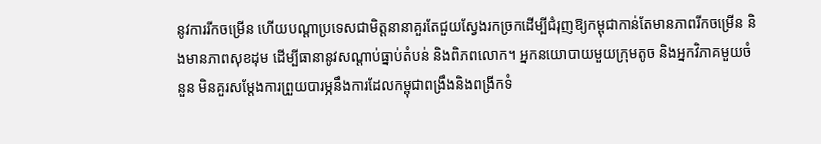នូវការរីកចម្រើន ហើយបណ្ដាប្រទេសជាមិត្តនានាគួរតែជួយស្វែងរកច្រកដើម្បីជំរុញឱ្យកម្ពុជាកាន់តែមានភាពរីកចម្រើន និងមានភាពសុខដុម ដើម្បីធានានូវសណ្ដាប់ធ្នាប់តំបន់ និងពិភពលោក។ អ្នកនយោបាយមួយក្រុមតូច និងអ្នកវិភាគមួយចំនួន មិនគួរសម្ដែងការព្រួយបារម្ភនឹងការដែលកម្ពុជាពង្រឹងនិងពង្រីកទំ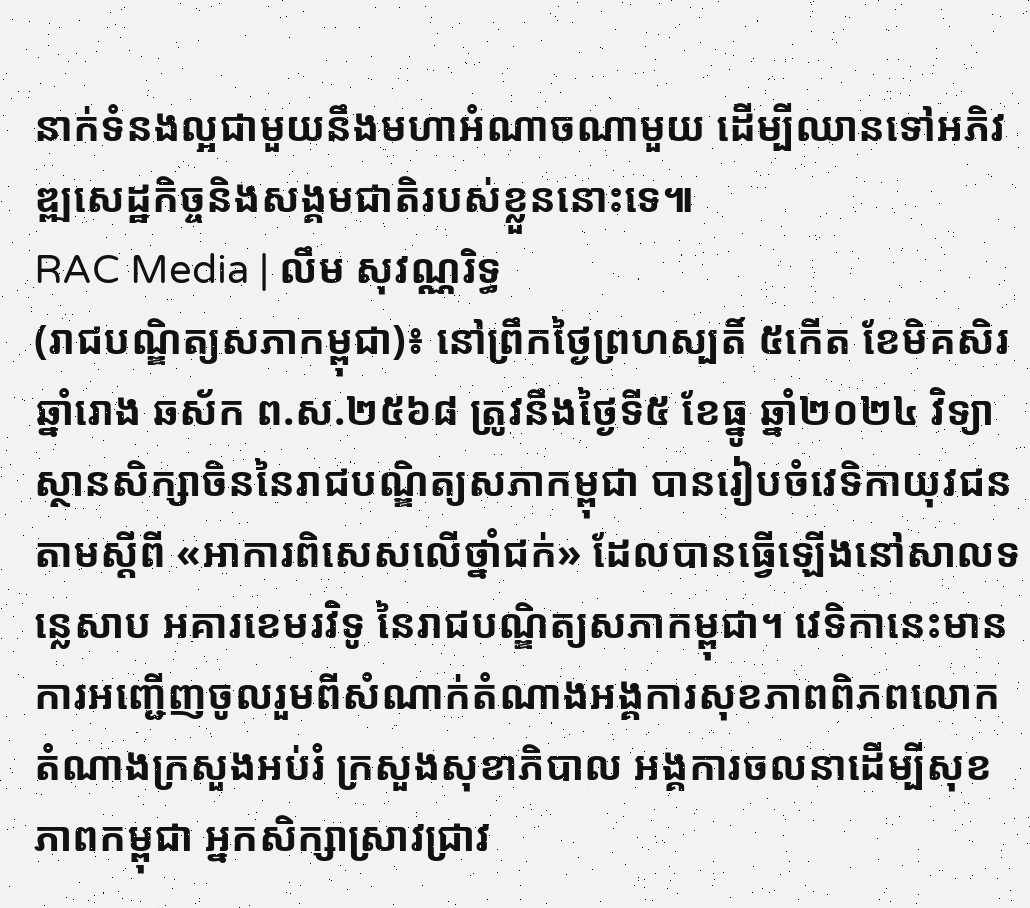នាក់ទំនងល្អជាមួយនឹងមហាអំណាចណាមួយ ដើម្បីឈានទៅអភិវឌ្ឍសេដ្ឋកិច្ចនិងសង្គមជាតិរបស់ខ្លួននោះទេ៕
RAC Media | លឹម សុវណ្ណរិទ្ធ
(រាជបណ្ឌិត្យសភាកម្ពុជា)៖ នៅព្រឹកថ្ងៃព្រហស្បតិ៍ ៥កើត ខែមិគសិរ ឆ្នាំរោង ឆស័ក ព.ស.២៥៦៨ ត្រូវនឹងថ្ងៃទី៥ ខែធ្នូ ឆ្នាំ២០២៤ វិទ្យាស្ថានសិក្សាចិននៃរាជបណ្ឌិត្យសភាកម្ពុជា បានរៀបចំវេទិកាយុវជនតាមស្ដីពី «អាការពិសេសលើថ្នាំជក់» ដែលបានធ្វើឡើងនៅសាលទន្លេសាប អគារខេមរវិទូ នៃរាជបណ្ឌិត្យសភាកម្ពុជា។ វេទិកានេះមានការអញ្ជើញចូលរួមពីសំណាក់តំណាងអង្គការសុខភាពពិភពលោក តំណាងក្រសួងអប់រំ ក្រសួងសុខាភិបាល អង្គការចលនាដើម្បីសុខភាពកម្ពុជា អ្នកសិក្សាស្រាវជ្រាវ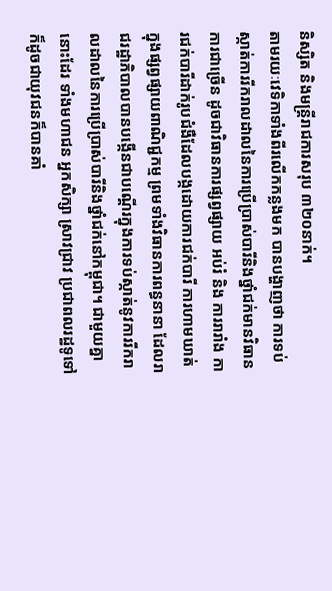និស្សិត និងមន្ត្រីរាជការសរុប ៣២០នាក់។
តាមរយៈវេទិកាទាំងពីរលើកកន្លងមក បានបង្ហាញថា ការទប់ស្កាត់ការរីករាលដាលនៃការប្រើប្រាស់បារីនិងថ្នាំជក់មានវិធានការជាច្រើន ដូចជាវិធានការផ្សព្វផ្សាយ អប់រំ និង ការរារាំង ការជក់បារីដាក់រូបជំងឺដែលបង្កដោយការជក់បារី ការហាមឃាត់ក្នុងផ្សព្វផ្សាយពាណិជ្ជកម្ម ព្រមទាំងវិធានការពន្ធនានា ដែលរាជរដ្ឋាភិបាលបានបង្កើនជាបណ្តើរក្នុងការទប់ស្កាត់នូវការរីករាលដាលនៃការប្រើប្រាស់បារីនិងថ្នាំជក់នៅកម្ពុជា។ ជាមួយគ្នានោះដែរ ទាំងមហាជន អ្នកសិក្សា ស្រាវជ្រាវ ប្រជាពលរដ្ឋទូទៅ ក៏ដូចជាយុវជនក៏បានគាំ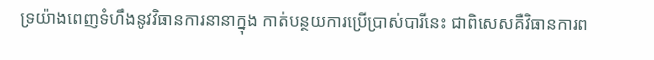ទ្រយ៉ាងពេញទំហឹងនូវវិធានការនានាក្នុង កាត់បន្ថយការប្រើប្រាស់បារីនេះ ជាពិសេសគឺវិធានការព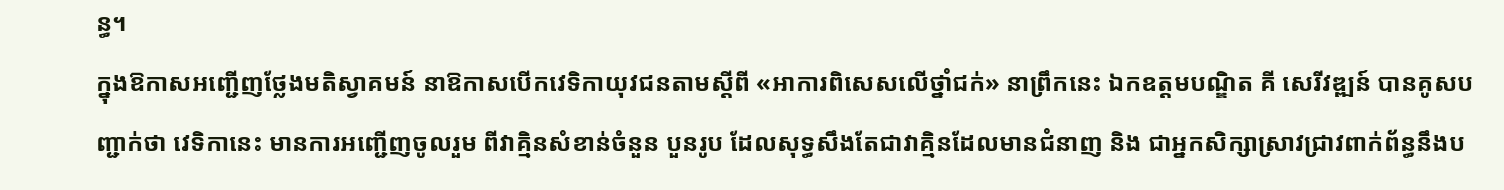ន្ធ។
ក្នុងឱកាសអញ្ជើញថ្លែងមតិស្វាគមន៍ នាឱកាសបើកវេទិកាយុវជនតាមស្ដីពី «អាការពិសេសលើថ្នាំជក់» នាព្រឹកនេះ ឯកឧត្ដមបណ្ឌិត គី សេរីវឌ្ឍន៍ បានគូសបញ្ជាក់ថា វេទិកានេះ មានការអញ្ជើញចូលរួម ពីវាគ្មិនសំខាន់ចំនួន បួនរូប ដែលសុទ្ធសឹងតែជាវាគ្មិនដែលមានជំនាញ និង ជាអ្នកសិក្សាស្រាវជ្រាវពាក់ព័ន្ធនឹងប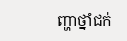ញ្ហាថ្នាំជក់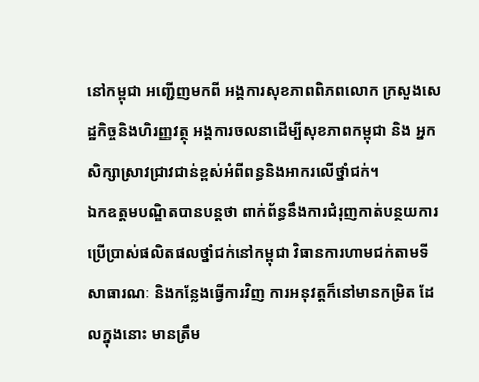នៅកម្ពុជា អញ្ជើញមកពី អង្គការសុខភាពពិភពលោក ក្រសួងសេដ្ឋកិច្ចនិងហិរញ្ញវត្ថុ អង្គការចលនាដើម្បីសុខភាពកម្ពុជា និង អ្នកសិក្សាស្រាវជ្រាវជាន់ខ្ពស់អំពីពន្ធនិងអាករលើថ្នាំជក់។
ឯកឧត្ដមបណ្ឌិតបានបន្តថា ពាក់ព័ន្ធនឹងការជំរុញកាត់បន្ថយការប្រើប្រាស់ផលិតផលថ្នាំជក់នៅកម្ពុជា វិធានការហាមជក់តាមទីសាធារណៈ និងកន្លែងធ្វើការវិញ ការអនុវត្តក៏នៅមានកម្រិត ដែលក្នុងនោះ មានត្រឹម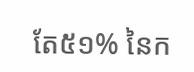តែ៥១% នៃក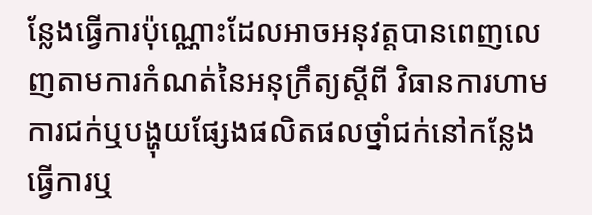ន្លែងធ្វើការប៉ុណ្ណោះដែលអាចអនុវត្តបានពេញលេញតាមការកំណត់នៃអនុក្រឹត្យស្តីពី វិធានការហាមការជក់ឬបង្ហុយផ្សែងផលិតផលថ្នាំជក់នៅកន្លែងធ្វើការឬ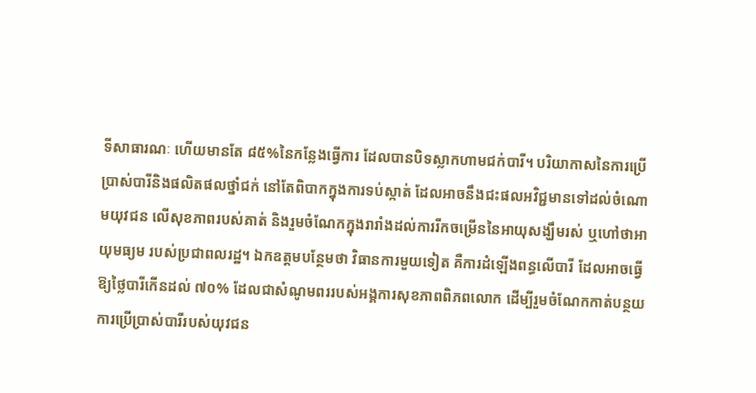ទីសាធារណៈ ហើយមានតែ ៨៥%នៃកន្លែងធ្វើការ ដែលបានបិទស្លាកហាមជក់បារី។ បរិយាកាសនៃការប្រើប្រាស់បារីនិងផលិតផលថ្នាំជក់ នៅតែពិបាកក្នុងការទប់ស្កាត់ ដែលអាចនឹងជះផលអវិជ្ជមានទៅដល់ចំណោមយុវជន លើសុខភាពរបស់គាត់ និងរួមចំណែកក្នុងរារាំងដល់ការរីកចម្រើននៃអាយុសង្ឃឹមរស់ ឬហៅថាអាយុមធ្យម របស់ប្រជាពលរដ្ឋ។ ឯកឧត្ដមបន្ថែមថា វិធានការមួយទៀត គឺការដំឡើងពន្ធលើបារី ដែលអាចធ្វើឱ្យថ្លៃបារីកើនដល់ ៧០% ដែលជាសំណូមពររបស់អង្គការសុខភាពពិភពលោក ដើម្បីរួមចំណែកកាត់បន្ថយការប្រើប្រាស់បារីរបស់យុវជន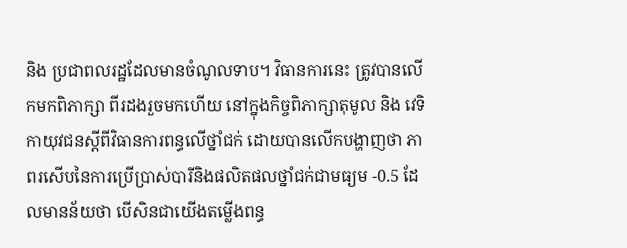និង ប្រជាពលរដ្ឋដែលមានចំណូលទាប។ វិធានការនេះ ត្រូវបានលើកមកពិភាក្សា ពីរដងរួចមកហើយ នៅក្នុងកិច្ចពិភាក្សាតុមូល និង វេទិកាយុវជនស្តីពីវិធានការពន្ធលើថ្នាំជក់ ដោយបានលើកបង្ហាញថា ភាពរសើបនៃការប្រើប្រាស់បារីនិងផលិតផលថ្នាំជក់ជាមធ្យម -0.5 ដែលមានន័យថា បើសិនជាយើងតម្លើងពន្ធ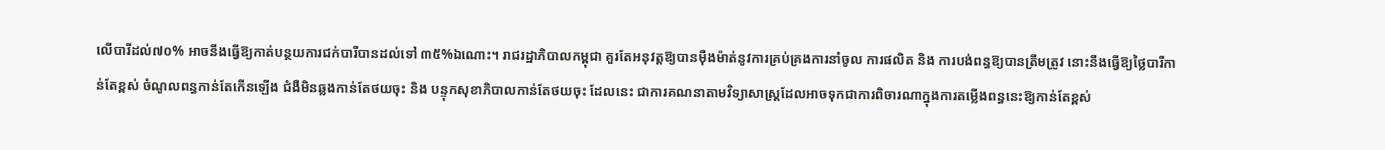លើបារីដល់៧០% អាចនឹងធ្វើឱ្យកាត់បន្ថយការជក់បារីបានដល់ទៅ ៣៥%ឯណោះ។ រាជរដ្ឋាភិបាលកម្ពុជា គួរតែអនុវត្តឱ្យបានម៉ឺងម៉ាត់នូវការគ្រប់គ្រងការនាំចូល ការផលិត និង ការបង់ពន្ធឱ្យបានត្រឹមត្រូវ នោះនឹងធ្វើឱ្យថ្លៃបារីកាន់តែខ្ពស់ ចំណូលពន្ធកាន់តែកើនឡើង ជំងឺមិនឆ្លងកាន់តែថយចុះ និង បន្ទុកសុខាភិបាលកាន់តែថយចុះ ដែលនេះ ជាការគណនាតាមវិទ្យាសាស្រ្តដែលអាចទុកជាការពិចារណាក្នុងការតម្លើងពន្ធនេះឱ្យកាន់តែខ្ពស់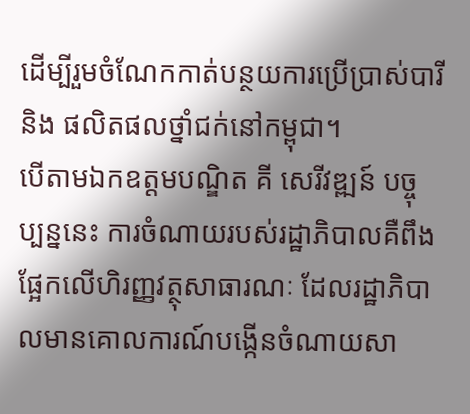ដើម្បីរួមចំណែកកាត់បន្ថយការប្រើប្រាស់បារី និង ផលិតផលថ្នាំជក់នៅកម្ពុជា។
បើតាមឯកឧត្ដមបណ្ឌិត គី សេរីវឌ្ឍន៍ បច្ចុប្បន្ននេះ ការចំណាយរបស់រដ្ឋាភិបាលគឺពឹងផ្អែកលើហិរញ្ញវត្ថុសាធារណៈ ដែលរដ្ឋាភិបាលមានគោលការណ៍បង្កើនចំណាយសា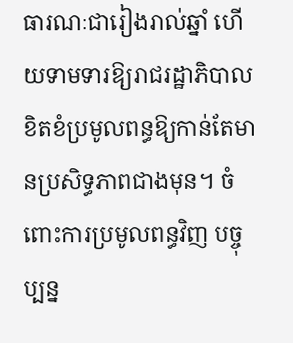ធារណៈជារៀងរាល់ឆ្នាំ ហើយទាមទារឱ្យរាជរដ្ឋាភិបាលខិតខំប្រមូលពន្ធឱ្យកាន់តែមានប្រសិទ្ធភាពជាងមុន។ ចំពោះការប្រមូលពន្ធវិញ បច្ចុប្បន្ន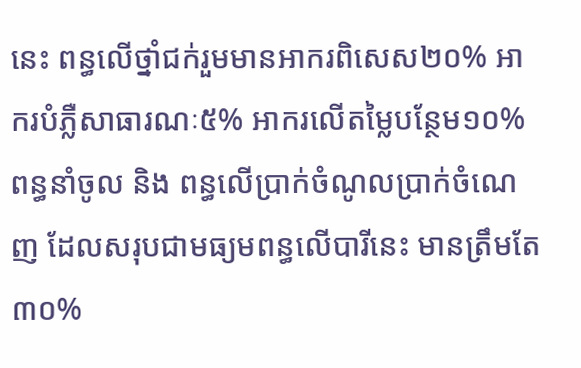នេះ ពន្ធលើថ្នាំជក់រួមមានអាករពិសេស២០% អាករបំភ្លឺសាធារណៈ៥% អាករលើតម្លៃបន្ថែម១០% ពន្ធនាំចូល និង ពន្ធលើប្រាក់ចំណូលប្រាក់ចំណេញ ដែលសរុបជាមធ្យមពន្ធលើបារីនេះ មានត្រឹមតែ ៣០%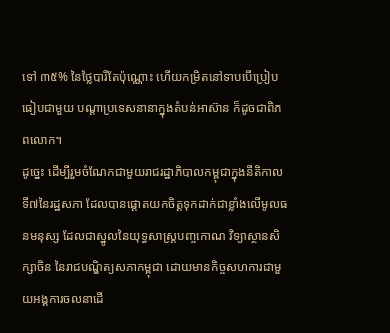ទៅ ៣៥% នៃថ្លៃបារីតែប៉ុណ្ណោះ ហើយកម្រិតនៅទាបបើប្រៀបធៀបជាមួយ បណ្តាប្រទេសនានាក្នុងតំបន់អាស៊ាន ក៏ដូចជាពិភពលោក។
ដូច្នេះ ដើម្បីរួមចំណែកជាមួយរាជរដ្ឋាភិបាលកម្ពុជាក្នុងនីតិកាលទី៧នៃរដ្ឋសភា ដែលបានផ្តោតយកចិត្តទុកដាក់ជាខ្លាំងលើមូលធនមនុស្ស ដែលជាស្នូលនៃយុទ្ធសាស្រ្តបញ្ចកោណ វិទ្យាស្ថានសិក្សាចិន នៃរាជបណ្ឌិត្យសភាកម្ពុជា ដោយមានកិច្ចសហការជាមួយអង្គការចលនាដើ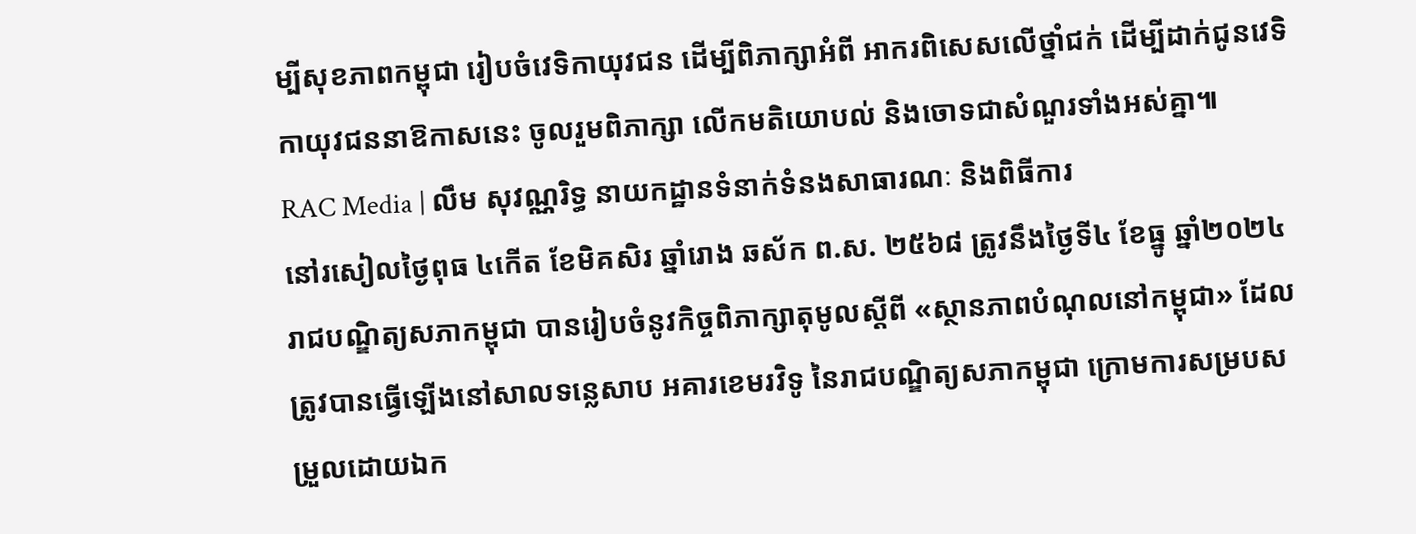ម្បីសុខភាពកម្ពុជា រៀបចំវេទិកាយុវជន ដើម្បីពិភាក្សាអំពី អាករពិសេសលើថ្នាំជក់ ដើម្បីដាក់ជូនវេទិកាយុវជននាឱកាសនេះ ចូលរួមពិភាក្សា លើកមតិយោបល់ និងចោទជាសំណួរទាំងអស់គ្នា៕
RAC Media | លឹម សុវណ្ណរិទ្ធ នាយកដ្ឋានទំនាក់ទំនងសាធារណៈ និងពិធីការ
នៅរសៀលថ្ងៃពុធ ៤កើត ខែមិគសិរ ឆ្នាំរោង ឆស័ក ព.ស. ២៥៦៨ ត្រូវនឹងថ្ងៃទី៤ ខែធ្នូ ឆ្នាំ២០២៤ រាជបណ្ឌិត្យសភាកម្ពុជា បានរៀបចំនូវកិច្ចពិភាក្សាតុមូលស្ដីពី «ស្ថានភាពបំណុលនៅកម្ពុជា» ដែលត្រូវបានធ្វើឡើងនៅសាលទន្លេសាប អគារខេមរវិទូ នៃរាជបណ្ឌិត្យសភាកម្ពុជា ក្រោមការសម្របសម្រួលដោយឯក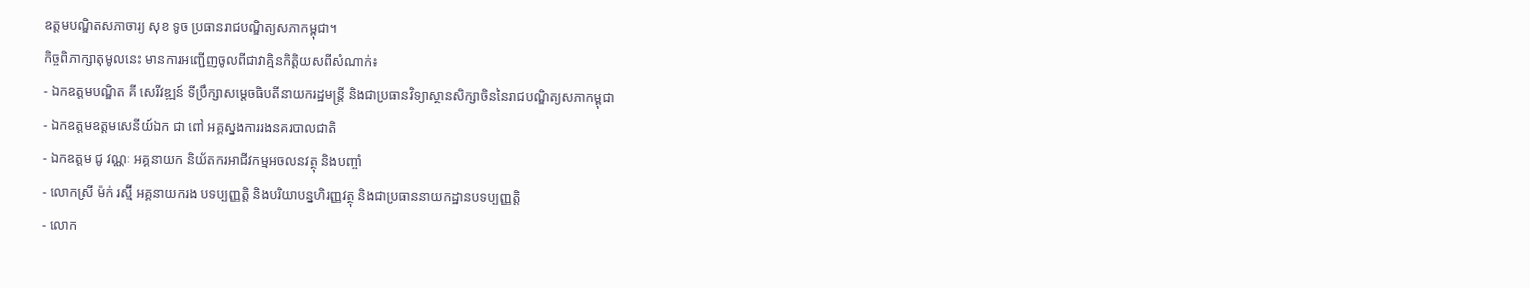ឧត្ដមបណ្ឌិតសភាចារ្យ សុខ ទូច ប្រធានរាជបណ្ឌិត្យសភាកម្ពុជា។
កិច្ចពិភាក្សាតុមូលនេះ មានការអញ្ជើញចូលពីជាវាគ្មិនកិត្តិយសពីសំណាក់៖
- ឯកឧត្ដមបណ្ឌិត គី សេរីវឌ្ឍន៍ ទីប្រឹក្សាសម្ដេចធិបតីនាយករដ្ឋមន្ត្រី និងជាប្រធានវិទ្យាស្ថានសិក្សាចិននៃរាជបណ្ឌិត្យសភាកម្ពុជា
- ឯកឧត្ដមឧត្ដមសេនីយ៍ឯក ជា ពៅ អគ្គស្នងការរងនគរបាលជាតិ
- ឯកឧត្ដម ជូ វណ្ណៈ អគ្គនាយក និយ័តករអាជីវកម្មអចលនវត្ថុ និងបញ្ចាំ
- លោកស្រី ម៉ក់ រស្ម៊ី អគ្គនាយករង បទប្បញ្ញត្តិ និងបរិយាបន្នហិរញ្ញវត្ថុ និងជាប្រធាននាយកដ្ឋានបទប្បញ្ញត្តិ
- លោក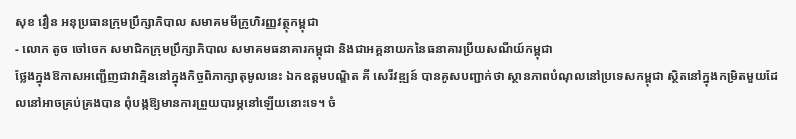សុខ វឿន អនុប្រធានក្រុមប្រឹក្សាភិបាល សមាគមមីក្រូហិរញ្ញវត្ថុកម្ពុជា
- លោក តូច ចៅចេក សមាជិកក្រុមប្រឹក្សាភិបាល សមាគមធនាគារកម្ពុជា និងជាអគ្គនាយកនៃធនាគារប្រីយសណីយ៍កម្ពុជា
ថ្លែងក្នុងឱកាសអញ្ជើញជាវាគ្មិននៅក្នុងកិច្ចពិភាក្សាតុមូលនេះ ឯកឧត្ដមបណ្ឌិត គី សេរីវឌ្ឍន៍ បានគូសបញ្ជាក់ថា ស្ថានភាពបំណុលនៅប្រទេសកម្ពុជា ស្ថិតនៅក្នុងកម្រិតមួយដែលនៅអាចគ្រប់គ្រងបាន ពុំបង្កឱ្យមានការព្រួយបារម្ភនៅឡើយនោះទេ។ ចំ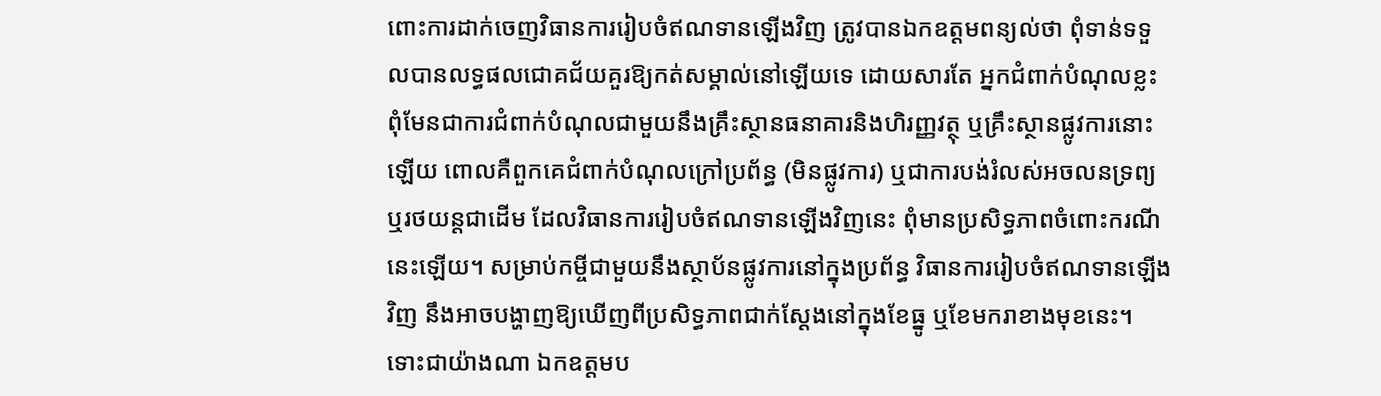ពោះការដាក់ចេញវិធានការរៀបចំឥណទានឡើងវិញ ត្រូវបានឯកឧត្ដមពន្យល់ថា ពុំទាន់ទទួលបានលទ្ធផលជោគជ័យគួរឱ្យកត់សម្គាល់នៅឡើយទេ ដោយសារតែ អ្នកជំពាក់បំណុលខ្លះ ពុំមែនជាការជំពាក់បំណុលជាមួយនឹងគ្រឹះស្ថានធនាគារនិងហិរញ្ញវត្ថុ ឬគ្រឹះស្ថានផ្លូវការនោះឡើយ ពោលគឺពួកគេជំពាក់បំណុលក្រៅប្រព័ន្ធ (មិនផ្លូវការ) ឬជាការបង់រំលស់អចលនទ្រព្យ ឬរថយន្តជាដើម ដែលវិធានការរៀបចំឥណទានឡើងវិញនេះ ពុំមានប្រសិទ្ធភាពចំពោះករណីនេះឡើយ។ សម្រាប់កម្ចីជាមួយនឹងស្ថាប័នផ្លូវការនៅក្នុងប្រព័ន្ធ វិធានការរៀបចំឥណទានឡើងវិញ នឹងអាចបង្ហាញឱ្យឃើញពីប្រសិទ្ធភាពជាក់ស្ដែងនៅក្នុងខែធ្នូ ឬខែមករាខាងមុខនេះ។
ទោះជាយ៉ាងណា ឯកឧត្ដមប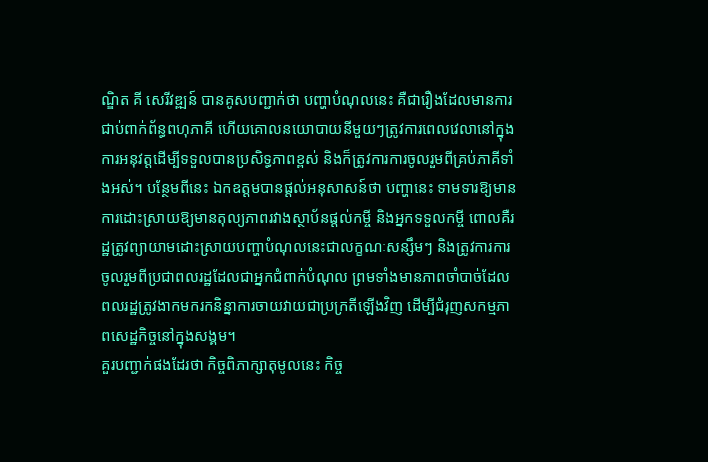ណ្ឌិត គី សេរីវឌ្ឍន៍ បានគូសបញ្ជាក់ថា បញ្ហាបំណុលនេះ គឺជារឿងដែលមានការជាប់ពាក់ព័ន្ធពហុភាគី ហើយគោលនយោបាយនីមួយៗត្រូវការពេលវេលានៅក្នុងការអនុវត្តដើម្បីទទួលបានប្រសិទ្ធភាពខ្ពស់ និងក៏ត្រូវការការចូលរួមពីគ្រប់ភាគីទាំងអស់។ បន្ថែមពីនេះ ឯកឧត្ដមបានផ្ដល់អនុសាសន៍ថា បញ្ហានេះ ទាមទារឱ្យមានការដោះស្រាយឱ្យមានតុល្យភាពរវាងស្ថាប័នផ្ដល់កម្ចី និងអ្នកទទួលកម្ចី ពោលគឺរដ្ឋត្រូវព្យាយាមដោះស្រាយបញ្ហាបំណុលនេះជាលក្ខណៈសន្សឹមៗ និងត្រូវការការចូលរួមពីប្រជាពលរដ្ឋដែលជាអ្នកជំពាក់បំណុល ព្រមទាំងមានភាពចាំបាច់ដែលពលរដ្ឋត្រូវងាកមករកនិន្នាការចាយវាយជាប្រក្រតីឡើងវិញ ដើម្បីជំរុញសកម្មភាពសេដ្ឋកិច្ចនៅក្នុងសង្គម។
គួរបញ្ជាក់ផងដែរថា កិច្ចពិភាក្សាតុមូលនេះ កិច្ច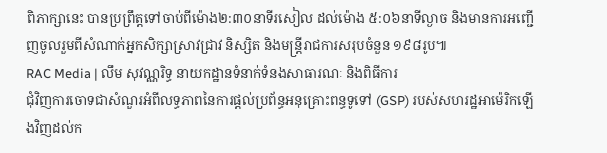ពិភាក្សានេះ បានប្រព្រឹត្តទៅចាប់ពីម៉ោង២:៣០នាទីរសៀល ដល់ម៉ោង ៥:០៦នាទីល្ងាច និងមានការអញ្ជើញចូលរួមពីសំណាក់អ្នកសិក្សាស្រាវជ្រាវ និស្សិត និងមន្ត្រីរាជការសរុបចំនួន ១៩៨រូប៕
RAC Media | លឹម សុវណ្ណរិទ្ធ នាយកដ្ឋានទំនាក់ទំនងសាធារណៈ និងពិធីការ
ជុំវិញការចោទជាសំណួរអំពីលទ្ធភាពនៃការផ្ដល់ប្រព័ន្ធអនុគ្រោះពន្ធទូទៅ (GSP) របស់សហរដ្ឋអាម៉េរិកឡើងវិញដល់ក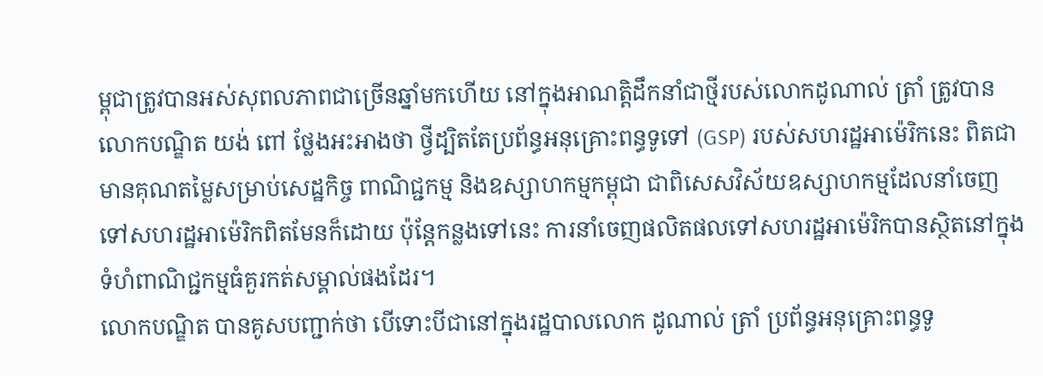ម្ពុជាត្រូវបានអស់សុពលភាពជាច្រើនឆ្នាំមកហើយ នៅក្នុងអាណត្តិដឹកនាំជាថ្មីរបស់លោកដូណាល់ ត្រាំ ត្រូវបានលោកបណ្ឌិត យង់ ពៅ ថ្លែងអះអាងថា ថ្វីដ្បិតតែប្រព័ន្ធអនុគ្រោះពន្ធទូទៅ (GSP) របស់សហរដ្ឋអាម៉េរិកនេះ ពិតជាមានគុណតម្លៃសម្រាប់សេដ្ឋកិច្ច ពាណិជ្ជកម្ម និងឧស្សាហកម្មកម្ពុជា ជាពិសេសវិស័យឧស្សាហកម្មដែលនាំចេញទៅសហរដ្ឋអាម៉េរិកពិតមែនក៏ដោយ ប៉ុន្តែកន្លងទៅនេះ ការនាំចេញផលិតផលទៅសហរដ្ឋអាម៉េរិកបានស្ថិតនៅក្នុងទំហំពាណិជ្ជកម្មធំគួរកត់សម្គាល់ផងដែរ។
លោកបណ្ឌិត បានគូសបញ្ជាក់ថា បើទោះបីជានៅក្នុងរដ្ឋបាលលោក ដូណាល់ ត្រាំ ប្រព័ន្ធអនុគ្រោះពន្ធទូ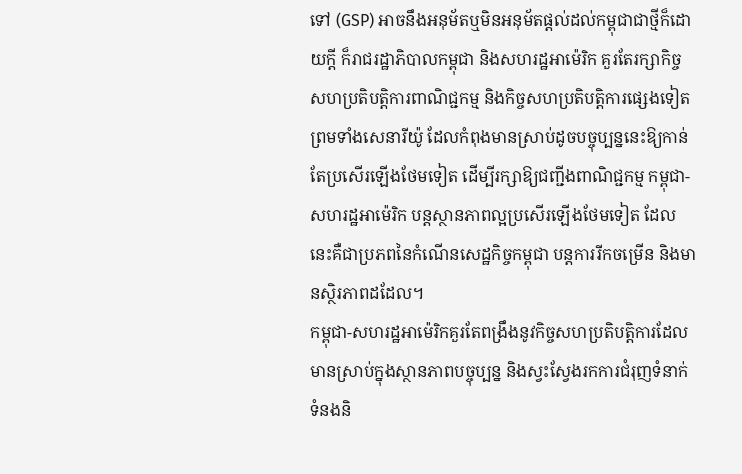ទៅ (GSP) អាចនឹងអនុម័តឬមិនអនុម័តផ្ដល់ដល់កម្ពុជាជាថ្មីក៏ដោយក្ដី ក៏រាជរដ្ឋាភិបាលកម្ពុជា និងសហរដ្ឋអាម៉េរិក គួរតែរក្សាកិច្ចសហប្រតិបត្តិការពាណិជ្ជកម្ម និងកិច្ចសហប្រតិបត្តិការផ្សេងទៀត ព្រមទាំងសេនារីយ៉ូ ដែលកំពុងមានស្រាប់ដូចបច្ចុប្បន្ននេះឱ្យកាន់តែប្រសើរឡើងថែមទៀត ដើម្បីរក្សាឱ្យជញ្ជីងពាណិជ្ជកម្ម កម្ពុជា-សហរដ្ឋអាម៉េរិក បន្តស្ថានភាពល្អប្រសើរឡើងថែមទៀត ដែលនេះគឺជាប្រភពនៃកំណើនសេដ្ឋកិច្ចកម្ពុជា បន្តការរីកចម្រើន និងមានស្ថិរភាពដដែល។
កម្ពុជា-សហរដ្ឋអាម៉េរិកគួរតែពង្រឹងនូវកិច្ចសហប្រតិបត្តិការដែលមានស្រាប់ក្នុងស្ថានភាពបច្ចុប្បន្ន និងស្វះស្វែងរកការជំរុញទំនាក់ទំនងនិ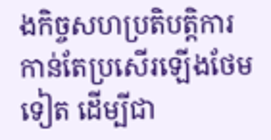ងកិច្ចសហប្រតិបត្តិការ កាន់តែប្រសើរឡើងថែមទៀត ដើម្បីជា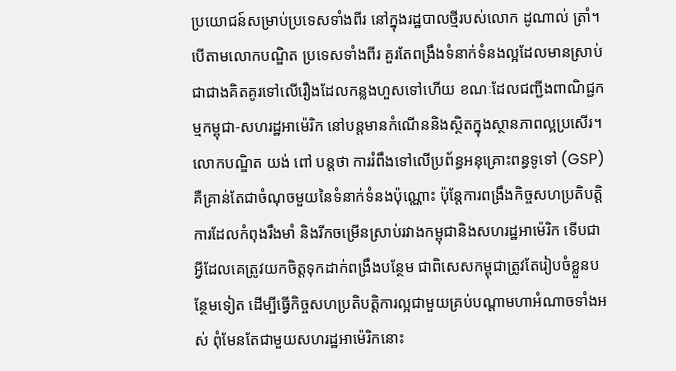ប្រយោជន៍សម្រាប់ប្រទេសទាំងពីរ នៅក្នុងរដ្ឋបាលថ្មីរបស់លោក ដូណាល់ ត្រាំ។ បើតាមលោកបណ្ឌិត ប្រទេសទាំងពីរ គួរតែពង្រឹងទំនាក់ទំនងល្អដែលមានស្រាប់ ជាជាងគិតគូរទៅលើរឿងដែលកន្លងហួសទៅហើយ ខណៈដែលជញ្ជីងពាណិជ្ជកម្មកម្ពុជា-សហរដ្ឋអាម៉េរិក នៅបន្តមានកំណើននិងស្ថិតក្នុងស្ថានភាពល្អប្រសើរ។
លោកបណ្ឌិត យង់ ពៅ បន្តថា ការរំពឹងទៅលើប្រព័ន្ធអនុគ្រោះពន្ធទូទៅ (GSP) គឺគ្រាន់តែជាចំណុចមួយនៃទំនាក់ទំនងប៉ុណ្ណោះ ប៉ុន្តែការពង្រឹងកិច្ចសហប្រតិបត្តិការដែលកំពុងរឹងមាំ និងរីកចម្រើនស្រាប់រវាងកម្ពុជានិងសហរដ្ឋអាម៉េរិក ទើបជាអ្វីដែលគេត្រូវយកចិត្តទុកដាក់ពង្រឹងបន្ថែម ជាពិសេសកម្ពុជាត្រូវតែរៀបចំខ្លួនបន្ថែមទៀត ដើម្បីធ្វើកិច្ចសហប្រតិបត្តិការល្អជាមួយគ្រប់បណ្ដាមហាអំណាចទាំងអស់ ពុំមែនតែជាមួយសហរដ្ឋអាម៉េរិកនោះ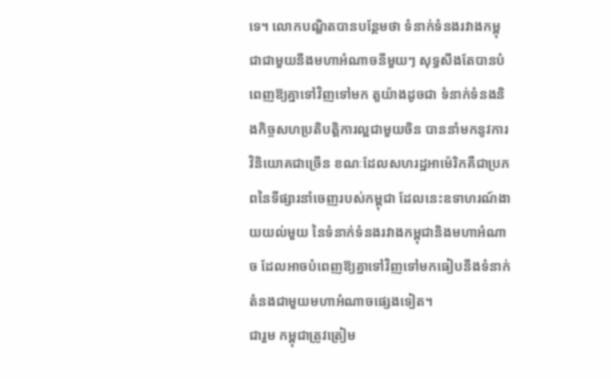ទេ។ លោកបណ្ឌិតបានបន្ថែមថា ទំនាក់ទំនងរវាងកម្ពុជាជាមួយនឹងមហាអំណាចនីមួយៗ សុទ្ធសឹងតែបានបំពេញឱ្យគ្នាទៅវិញទៅមក តួយ៉ាងដូចជា ទំនាក់ទំនងនិងកិច្ចសហប្រតិបត្តិការល្អជាមួយចិន បាននាំមកនូវការវិនិយោគជាច្រើន ខណៈដែលសហរដ្ឋអាម៉េរិកគឺជាប្រភពនៃទីផ្សារនាំចេញរបស់កម្ពុជា ដែលនេះឧទាហរណ៍ងាយយល់មួយ នៃទំនាក់ទំនងរវាងកម្ពុជានិងមហាអំណាច ដែលអាចបំពេញឱ្យគ្នាទៅវិញទៅមកធៀបនឹងទំនាក់តំនងជាមួយមហាអំណាចផ្សេងទៀត។
ជារួម កម្ពុជាត្រូវត្រៀម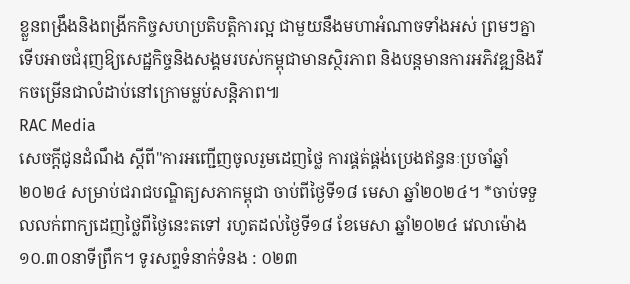ខ្លួនពង្រឹងនិងពង្រីកកិច្ចសហប្រតិបត្តិការល្អ ជាមួយនឹងមហាអំណាចទាំងអស់ ព្រមៗគ្នា ទើបអាចជំរុញឱ្យសេដ្ឋកិច្ចនិងសង្គមរបស់កម្ពុជាមានស្ថិរភាព និងបន្តមានការអភិវឌ្ឍនិងរីកចម្រើនជាលំដាប់នៅក្រោមម្លប់សន្តិភាព៕
RAC Media
សេចក្ដីជូនដំណឹង ស្តីពី"ការអញ្ជើញចូលរួមដេញថ្លៃ ការផ្គត់ផ្គង់ប្រេងឥន្ធនៈប្រចាំឆ្នាំ២០២៤ សម្រាប់ជរាជបណ្ឌិត្យសភាកម្ពុជា ចាប់ពីថ្ងៃទី១៨ មេសា ឆ្នាំ២០២៤។ *ចាប់ទទួលលក់ពាក្យដេញថ្លៃពីថ្ងៃនេះតទៅ រហូតដល់ថ្ងៃទី១៨ ខែមេសា ឆ្នាំ២០២៤ វេលាម៉ោង ១០.៣០នាទីព្រឹក។ ទូរសព្ទទំនាក់ទំនង : ០២៣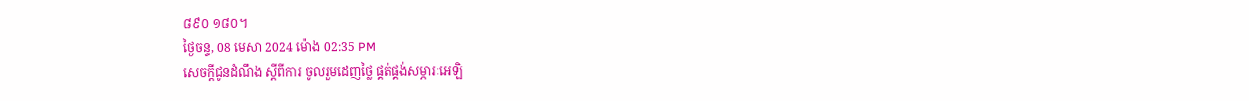៨៩០ ១៨០។
ថ្ងៃចន្ទ, 08 មេសា 2024 ម៉ោង 02:35 PM
សេចក្ដីជូនដំណឹង ស្តីពីការ ចូលរួមដេញថ្លៃ ផ្គត់ផ្គង់សម្ភារៈអេឡិ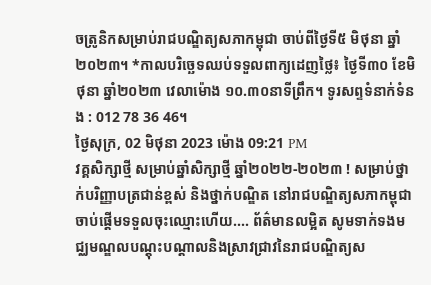ចត្រូនិកសម្រាប់រាជបណ្ឌិត្យសភាកម្ពុជា ចាប់ពីថ្ងៃទី៥ មិថុនា ឆ្នាំ២០២៣។ *កាលបរិច្ឆេទឈប់ទទួលពាក្យដេញថ្លៃ៖ ថ្ងៃទី៣០ ខែមិថុនា ឆ្នាំ២០២៣ វេលាម៉ោង ១០.៣០នាទីព្រឹក។ ទូរសព្ទទំនាក់ទំនង : 012 78 36 46។
ថ្ងៃសុក្រ, 02 មិថុនា 2023 ម៉ោង 09:21 PM
វគ្គសិក្សាថ្មី សម្រាប់ឆ្នាំសិក្សាថ្មី ឆ្នាំ២០២២-២០២៣ ! សម្រាប់ថ្នាក់បរិញ្ញាបត្រជាន់ខ្ពស់ និងថ្នាក់បណ្ឌិត នៅរាជបណ្ឌិត្យសភាកម្ពុជា ចាប់ផ្តើមទទួលចុះឈ្មោះហើយ.... ព័ត៌មានលម្អិត សូមទាក់ទងមជ្ឈមណ្ឌលបណ្តុះបណ្តាលនិងស្រាវជ្រាវនៃរាជបណ្ឌិត្យស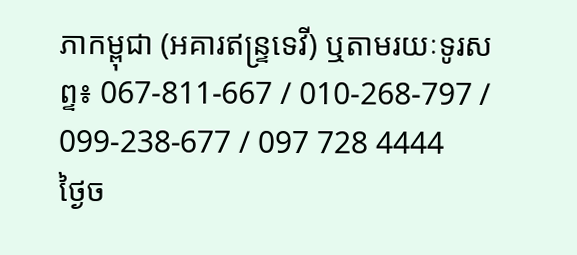ភាកម្ពុជា (អគារឥន្រ្ទទេវី) ឬតាមរយៈទូរសព្ទ៖ 067-811-667 / 010-268-797 / 099-238-677 / 097 728 4444
ថ្ងៃច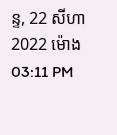ន្ទ, 22 សីហា 2022 ម៉ោង 03:11 PM